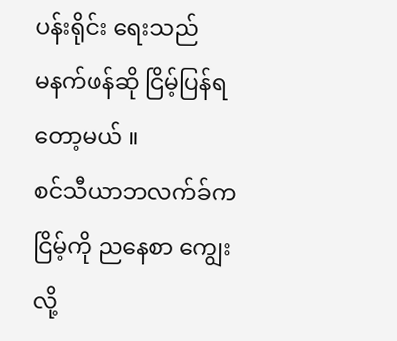ပန်းရိုင်း ရေးသည်
မနက်ဖန်ဆို ငြိမ့်ပြန်ရတော့မယ် ။
စင်သီယာဘလက်ခ်က ငြိမ့်ကို ညနေစာ ကျွေးလို့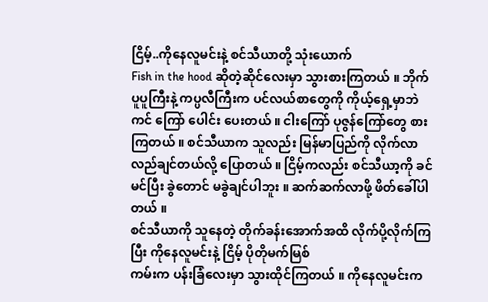ငြိမ့်..ကိုနေလူမင်းနဲ့ စင်သီယာတို့ သုံးယောက်
Fish in the hood ဆိုတဲ့ဆိုင်လေးမှာ သွားစားကြတယ် ။ ဘိုက်ပူပူကြီးနဲ့ ကပ္ပလီကြီးက ပင်လယ်စာတွေကို ကိုယ့်ရှေ့မှာဘဲ ကင် ကြော် ပေါင်း ပေးတယ် ။ ငါးကြော် ပုဇွန်ကြော်တွေ စားကြတယ် ။ စင်သီယာက သူလည်း မြန်မာပြည်ကို လိုက်လာလည်ချင်တယ်လို့ ပြောတယ် ။ ငြိမ့်ကလည်း စင်သီယာ့ကို ခင်မင်ပြီး ခွဲတောင် မခွဲချင်ပါဘူး ။ ဆက်ဆက်လာဖို့ ဖိတ်ခေါ်ပါတယ် ။
စင်သီယာကို သူနေတဲ့ တိုက်ခန်းအောက်အထိ လိုက်ပို့လိုက်ကြပြီး ကိုနေလူမင်းနဲ့ ငြိမ့် ပိုတိုမက်မြစ်
ကမ်းက ပန်းခြံလေးမှာ သွားထိုင်ကြတယ် ။ ကိုနေလူမင်းက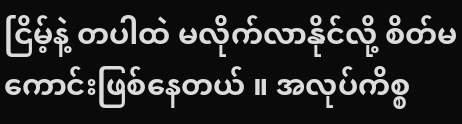ငြိမ့်နဲ့ တပါထဲ မလိုက်လာနိုင်လို့ စိတ်မကောင်းဖြစ်နေတယ် ။ အလုပ်ကိစ္စ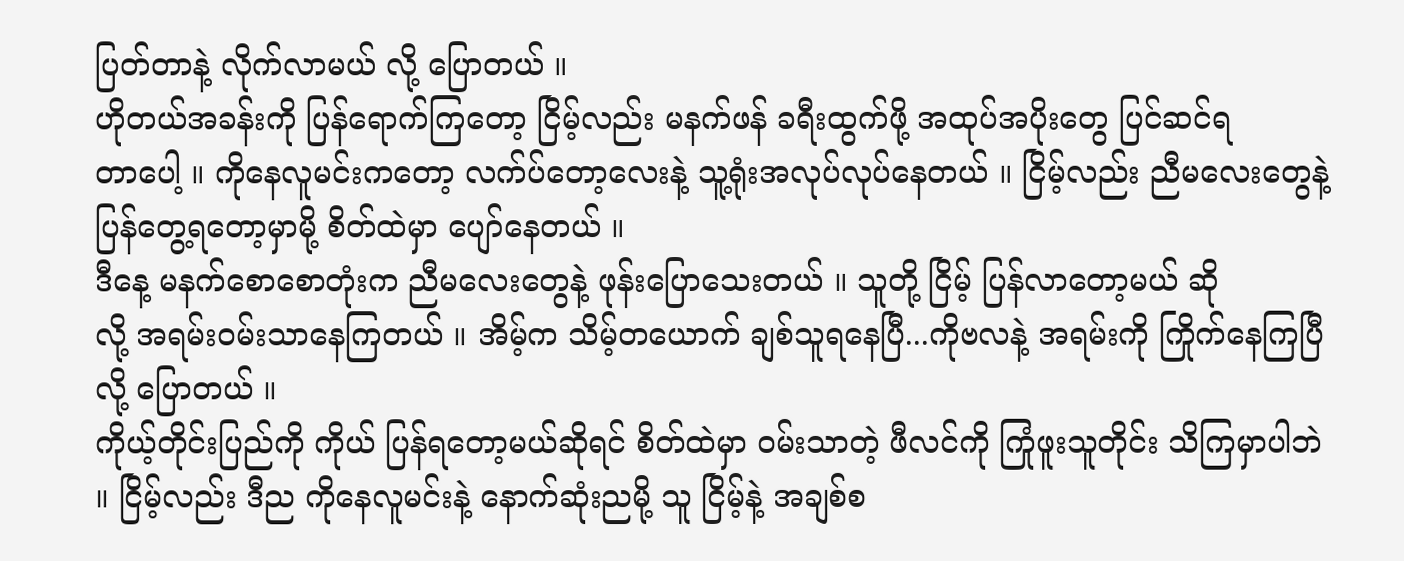ပြတ်တာနဲ့ လိုက်လာမယ် လို့ ပြောတယ် ။
ဟိုတယ်အခန်းကို ပြန်ရောက်ကြတော့ ငြိမ့်လည်း မနက်ဖန် ခရီးထွက်ဖို့ အထုပ်အပိုးတွေ ပြင်ဆင်ရ
တာပေါ့ ။ ကိုနေလူမင်းကတော့ လက်ပ်တော့လေးနဲ့ သူ့ရုံးအလုပ်လုပ်နေတယ် ။ ငြိမ့်လည်း ညီမလေးတွေနဲ့ ပြန်တွေ့ရတော့မှာမို့ စိတ်ထဲမှာ ပျော်နေတယ် ။
ဒီနေ့ မနက်စောစောတုံးက ညီမလေးတွေနဲ့ ဖုန်းပြောသေးတယ် ။ သူတို့ ငြိမ့် ပြန်လာတော့မယ် ဆို
လို့ အရမ်း၀မ်းသာနေကြတယ် ။ အိမ့်က သိမ့်တယောက် ချစ်သူရနေပြီ...ကိုဗလနဲ့ အရမ်းကို ကြိုက်နေကြပြီလို့ ပြောတယ် ။
ကိုယ့်တိုင်းပြည်ကို ကိုယ် ပြန်ရတော့မယ်ဆိုရင် စိတ်ထဲမှာ ၀မ်းသာတဲ့ ဖီလင်ကို ကြုံဖူးသူတိုင်း သိကြမှာပါဘဲ ။ ငြိမ့်လည်း ဒီည ကိုနေလူမင်းနဲ့ နောက်ဆုံးညမို့ သူ ငြိမ့်နဲ့ အချစ်စ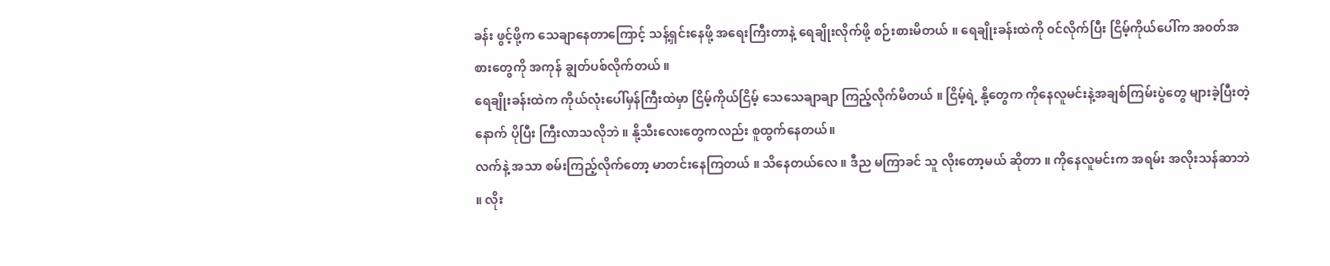ခန်း ဖွင့်ဖို့က သေချာနေတာကြောင့် သန့်ရှင်းနေဖို့ အရေးကြီးတာနဲ့ ရေချိုးလိုက်ဖို့ စဉ်းစားမိတယ် ။ ရေချိုးခန်းထဲကို ၀င်လိုက်ပြီး ငြိမ့်ကိုယ်ပေါ်က အ၀တ်အစားတွေကို အကုန် ချွတ်ပစ်လိုက်တယ် ။
ရေချိုးခန်းထဲက ကိုယ်လုံးပေါ်မှန်ကြီးထဲမှာ ငြိမ့်ကိုယ်ငြိမ့် သေသေချာချာ ကြည့်လိုက်မိတယ် ။ ငြိမ့်ရဲ့ နို့တွေက ကိုနေလူမင်းနဲ့အချစ်ကြမ်းပွဲတွေ များခဲ့ပြီးတဲ့နောက် ပိုပြီး ကြီးလာသလိုဘဲ ။ နို့သီးလေးတွေကလည်း စူထွက်နေတယ်။
လက်နဲ့ အသာ စမ်းကြည့်လိုက်တော့ မာတင်းနေကြတယ် ။ သိနေတယ်လေ ။ ဒီည မကြာခင် သူ လိုးတော့မယ် ဆိုတာ ။ ကိုနေလူမင်းက အရမ်း အလိုးသန်ဆာဘဲ ။ လိုး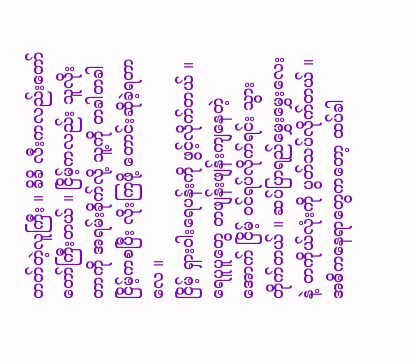တတ်တဲ့လူကြီး ။ ခိခိ လီးကလည်းတော်တော်ကြီးတယ် ။ ငြိမ့်ကလည်း သူလိုးတာကို အရမ်းခိုက်လို့ သူ့ကို တခါတခါ ငြိမ့်ကစပြီး လိုးကြဖို့ တောင်းဆိုခဲ့ရတာလေ ။
ငြိမ့် ရှားဝါးရေပန်းကို ဖွင့်လိုက်တယ် ။ ရေပူပူတွေ တဖျန်းဖျန်းကျနေတဲ့အောက် ငြိမ့် ၀င်ရပ်လိုက်ရင်း သွားတိုက်တယ် ။ ဆပ်ပြာရည်မွှေးမွှေးလေးနဲ့ တကိုယ်လုံးကို ပွတ်သပ်လိုက်တယ် ။ အဓိကနေရာတွေကတော့ ထပ်ခါ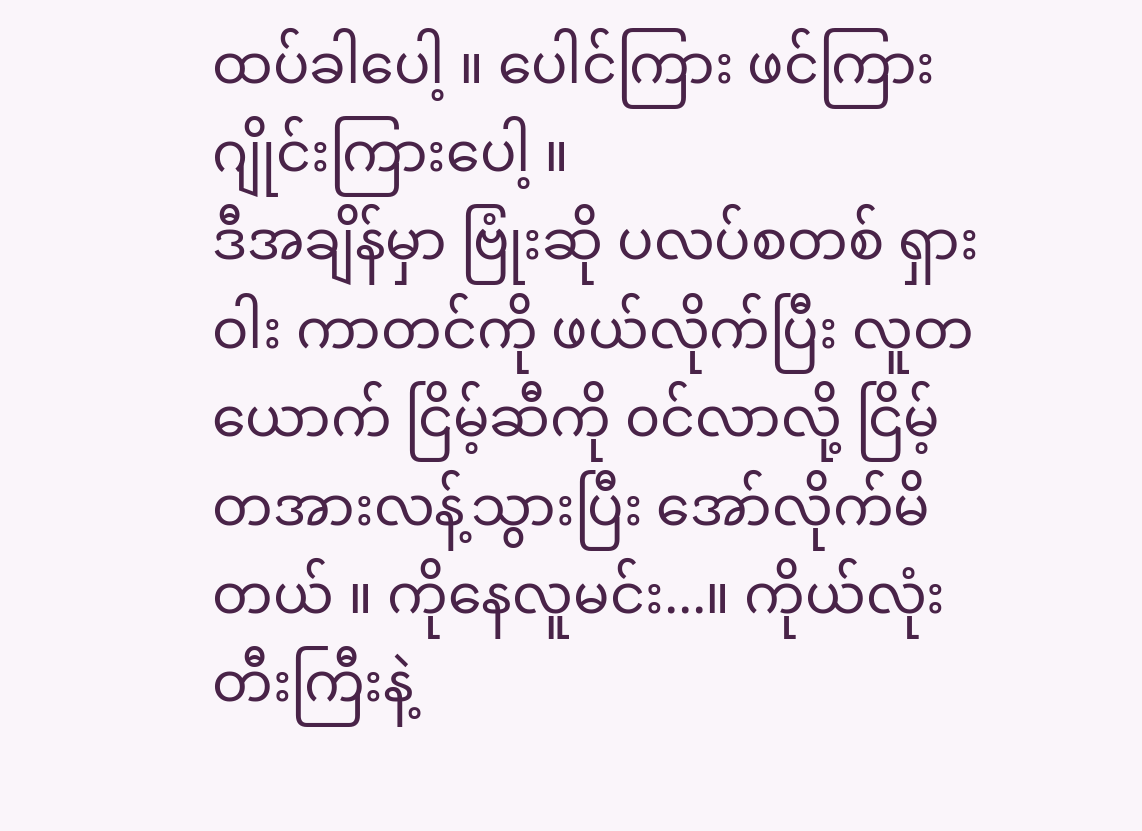ထပ်ခါပေါ့ ။ ပေါင်ကြား ဖင်ကြား ဂျိုင်းကြားပေါ့ ။
ဒီအချိန်မှာ ဗြုံးဆို ပလပ်စတစ် ရှားဝါး ကာတင်ကို ဖယ်လိုက်ပြီး လူတယောက် ငြိမ့်ဆီကို ၀င်လာလို့ ငြိမ့်တအားလန့်သွားပြီး အော်လိုက်မိတယ် ။ ကိုနေလူမင်း...။ ကိုယ်လုံးတီးကြီးနဲ့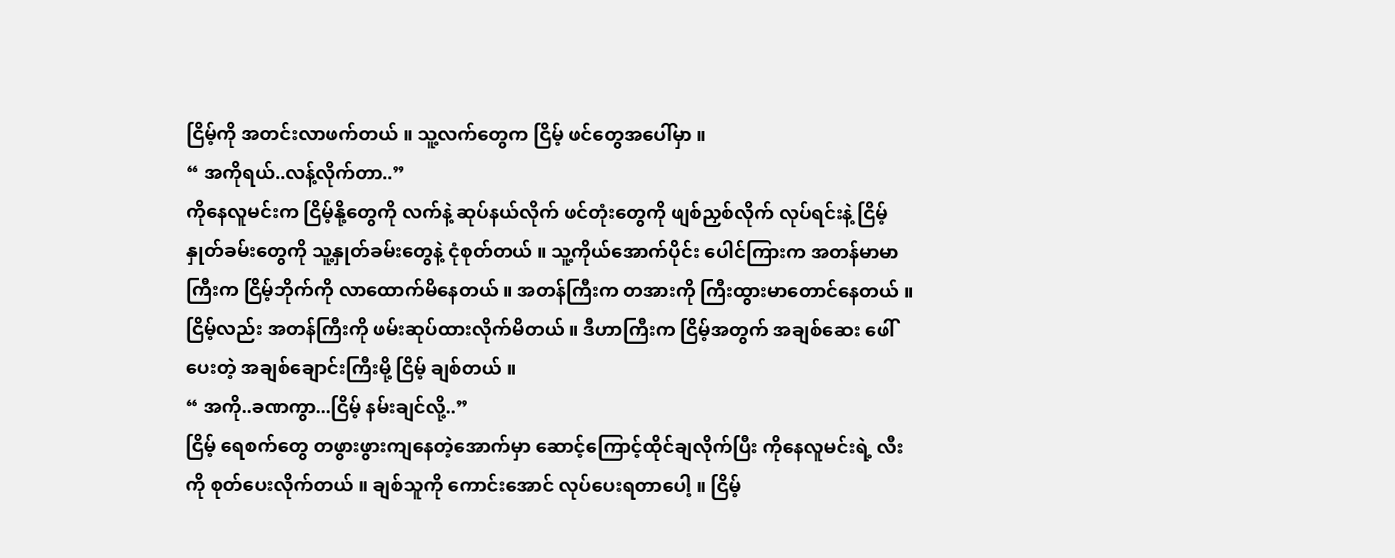ငြိမ့်ကို အတင်းလာဖက်တယ် ။ သူ့လက်တွေက ငြိမ့် ဖင်တွေအပေါ်မှာ ။
“ အကိုရယ်..လန့်လိုက်တာ..”
ကိုနေလူမင်းက ငြိမ့်နို့တွေကို လက်နဲ့ ဆုပ်နယ်လိုက် ဖင်တုံးတွေကို ဖျစ်ညှစ်လိုက် လုပ်ရင်းနဲ့ ငြိမ့်နှုတ်ခမ်းတွေကို သူ့နှုတ်ခမ်းတွေနဲ့ ငုံစုတ်တယ် ။ သူ့ကိုယ်အောက်ပိုင်း ပေါင်ကြားက အတန်မာမာကြီးက ငြိမ့်ဘိုက်ကို လာထောက်မိနေတယ် ။ အတန်ကြီးက တအားကို ကြီးထွားမာတောင်နေတယ် ။
ငြိမ့်လည်း အတန်ကြီးကို ဖမ်းဆုပ်ထားလိုက်မိတယ် ။ ဒီဟာကြီးက ငြိမ့်အတွက် အချစ်ဆေး ဖေါ်ပေးတဲ့ အချစ်ချောင်းကြီးမို့ ငြိမ့် ချစ်တယ် ။
“ အကို..ခဏကွာ...ငြိမ့် နမ်းချင်လို့..”
ငြိမ့် ရေစက်တွေ တဖွားဖွားကျနေတဲ့အောက်မှာ ဆောင့်ကြောင့်ထိုင်ချလိုက်ပြီး ကိုနေလူမင်းရဲ့ လီးကို စုတ်ပေးလိုက်တယ် ။ ချစ်သူကို ကောင်းအောင် လုပ်ပေးရတာပေါ့ ။ ငြိမ့်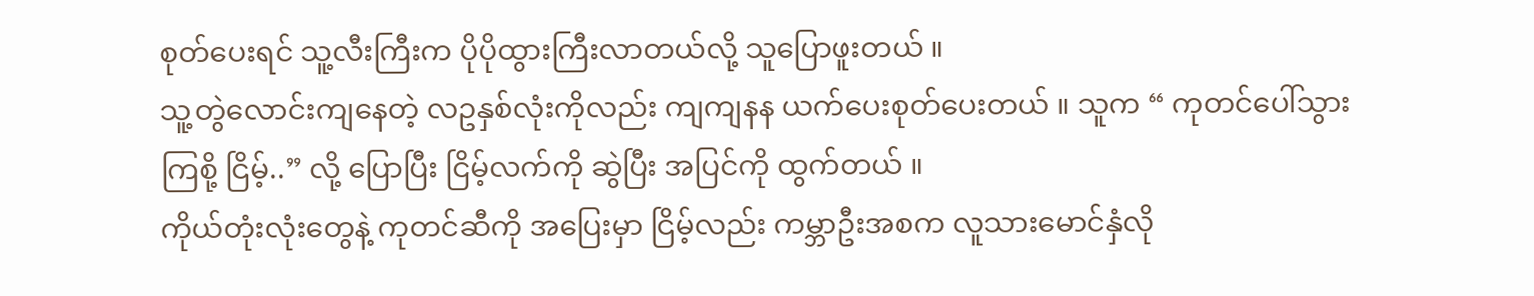စုတ်ပေးရင် သူ့လီးကြီးက ပိုပိုထွားကြီးလာတယ်လို့ သူပြောဖူးတယ် ။
သူ့တွဲလောင်းကျနေတဲ့ လဥနှစ်လုံးကိုလည်း ကျကျနန ယက်ပေးစုတ်ပေးတယ် ။ သူက “ ကုတင်ပေါ်သွားကြစို့ ငြိမ့်..” လို့ ပြောပြီး ငြိမ့်လက်ကို ဆွဲပြီး အပြင်ကို ထွက်တယ် ။
ကိုယ်တုံးလုံးတွေနဲ့ ကုတင်ဆီကို အပြေးမှာ ငြိမ့်လည်း ကမ္ဘာဦးအစက လူသားမောင်နှံလို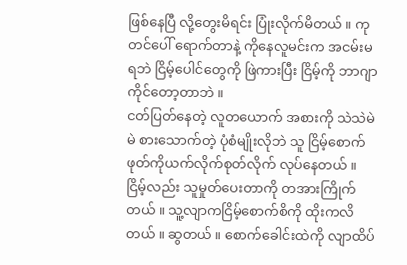ဖြစ်နေပြီ လို့တွေးမိရင်း ပြုံးလိုက်မိတယ် ။ ကုတင်ပေါ် ရောက်တာနဲ့ ကိုနေလူမင်းက အငမ်းမရဘဲ ငြိမ့်ပေါင်တွေကို ဖြဲကားပြီး ငြိမ့်ကို ဘာဂျာကိုင်တော့တာဘဲ ။
ငတ်ပြတ်နေတဲ့ လူတယောက် အစားကို သဲသဲမဲမဲ စားသောက်တဲ့ ပုံစံမျိုးလိုဘဲ သူ ငြိမ့်စောက်ဖုတ်ကိုယက်လိုက်စုတ်လိုက် လုပ်နေတယ် ။ ငြိမ့်လည်း သူမှုတ်ပေးတာကို တအားကြိုက်တယ် ။ သူ့လျာကငြိမ့်စောက်စိကို ထိုးကလိတယ် ။ ဆွတယ် ။ စောက်ခေါင်းထဲကို လျာထိပ်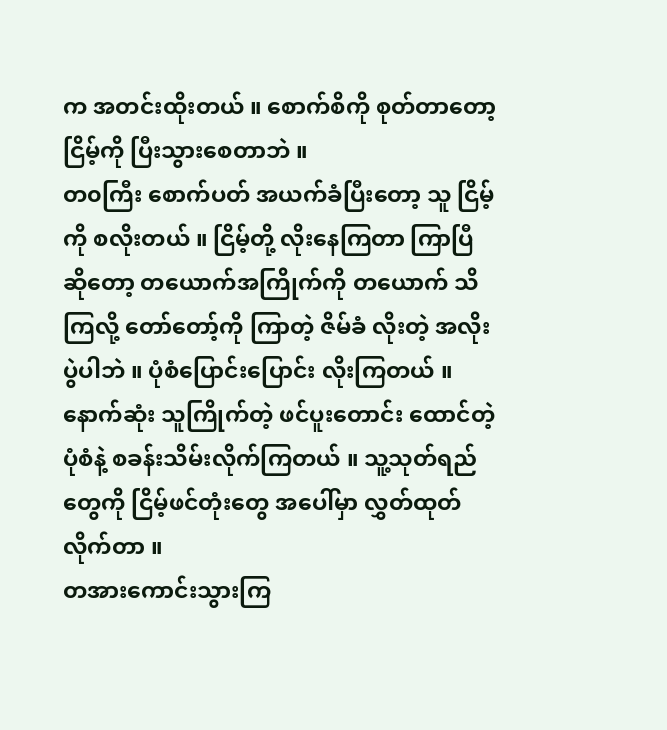က အတင်းထိုးတယ် ။ စောက်စိကို စုတ်တာတော့ ငြိမ့်ကို ပြီးသွားစေတာဘဲ ။
တ၀ကြီး စောက်ပတ် အယက်ခံပြီးတော့ သူ ငြိမ့်ကို စလိုးတယ် ။ ငြိမ့်တို့ လိုးနေကြတာ ကြာပြီ ဆိုတော့ တယောက်အကြိုက်ကို တယောက် သိကြလို့ တော်တော့်ကို ကြာတဲ့ ဇိမ်ခံ လိုးတဲ့ အလိုးပွဲပါဘဲ ။ ပုံစံပြောင်းပြောင်း လိုးကြတယ် ။
နောက်ဆုံး သူကြိုက်တဲ့ ဖင်ပူးတောင်း ထောင်တဲ့ ပုံစံနဲ့ စခန်းသိမ်းလိုက်ကြတယ် ။ သူ့သုတ်ရည်တွေကို ငြိမ့်ဖင်တုံးတွေ အပေါ်မှာ လွှတ်ထုတ်လိုက်တာ ။
တအားကောင်းသွားကြ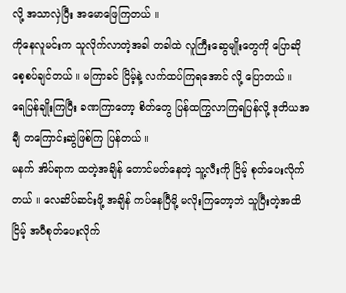လို့ အသာလှဲပြီး အမောဖြေကြတယ် ။
ကိုနေလူမင်းက သူလိုက်လာတဲ့အခါ တခါထဲ လူကြီးဆွေမျိုးတွေကို ပြောဆို စေ့စပ်ချင်တယ် ။ မကြာခင် ငြိမ့်နဲ့ လက်ထပ်ကြရအောင် လို့ ပြောတယ် ။
ရေပြန်ချိုးကြပြီး ခဏကြာတော့ စိတ်တွေ ပြန်ထကြွလာကြရပြန်လို့ ဒုတိယအချီ တကြောင်းဆွဲဖြစ်ကြ ပြန်တယ် ။
မနက် အိပ်ရာက ထတဲ့အချိန် တောင်မတ်နေတဲ့ သူ့လီးကို ငြိမ့် စုတ်ပေးလိုက်တယ် ။ လေဆိပ်ဆင်းဖို့ အချိန် ကပ်နေပြီမို့ မလိုးကြတော့ဘဲ သူပြီးတဲ့အထိ ငြိမ့် အပီစုတ်ပေးလိုက်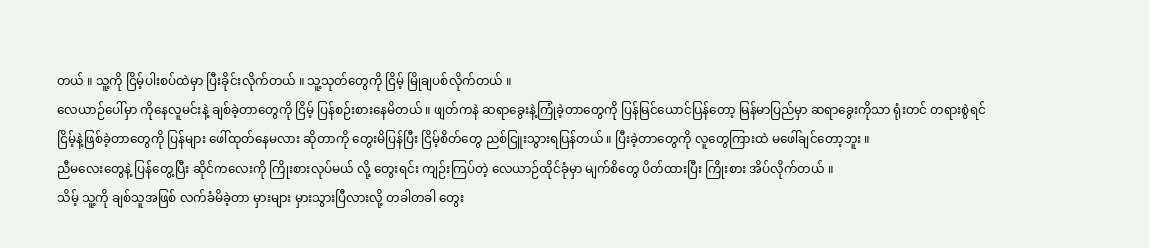တယ် ။ သူ့ကို ငြိမ့်ပါးစပ်ထဲမှာ ပြီးခိုင်းလိုက်တယ် ။ သူ့သုတ်တွေကို ငြိမ့် မြိုချပစ်လိုက်တယ် ။
လေယာဉ်ပေါ်မှာ ကိုနေလူမင်းနဲ့ ချစ်ခဲ့တာတွေကို ငြိမ့် ပြန်စဉ်းစားနေမိတယ် ။ ဖျတ်ကနဲ ဆရာခွေးနဲ့ကြုံခဲ့တာတွေကို ပြန်မြင်ယောင်ပြန်တော့ မြန်မာပြည်မှာ ဆရာခွေးကိုသာ ရုံးတင် တရားစွဲရင် ငြိမ့်နဲ့ဖြစ်ခဲ့တာတွေကို ပြန်များ ဖေါ်ထုတ်နေမလား ဆိုတာကို တွေးမိပြန်ပြီး ငြိမ့်စိတ်တွေ ညစ်ငြူးသွားရပြန်တယ် ။ ပြီးခဲ့တာတွေကို လူတွေကြားထဲ မဖေါ်ချင်တော့ဘူး ။
ညီမလေးတွေနဲ့ ပြန်တွေ့ပြီး ဆိုင်ကလေးကို ကြိုးစားလုပ်မယ် လို့ တွေးရင်း ကျဉ်းကြပ်တဲ့ လေယာဉ်ထိုင်ခုံမှာ မျက်စိတွေ ပိတ်ထားပြီး ကြိုးစား အိပ်လိုက်တယ် ။
သိမ့် သူ့ကို ချစ်သူအဖြစ် လက်ခံမိခဲ့တာ မှားများ မှားသွားပြီလားလို့ တခါတခါ တွေး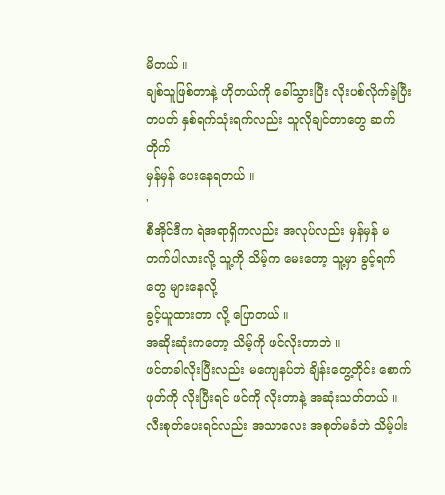မိတယ် ။
ချစ်သူဖြစ်တာနဲ့ ဟိုတယ်ကို ခေါ်သွားပြီး လိုးပစ်လိုက်ခဲ့ပြီး တပတ် နှစ်ရက်သုံးရက်လည်း သူလိုချင်တာတွေ ဆက်တိုက်
မှန်မှန် ပေးနေရတယ် ။
'
စီအိုင်ဒီက ရဲအရာရှိကလည်း အလုပ်လည်း မှန်မှန် မတက်ပါလားလို့ သူ့ကို သိမ့်က မေးတော့ သူ့မှာ ခွင့်ရက်တွေ များနေလို့
ခွင့်ယူထားတာ လို့ ပြောတယ် ။
အဆိုးဆုံးကတော့ သိမ့်ကို ဖင်လိုးတာဘဲ ။
ဖင်တခါလိုးပြီးလည်း မကျေနပ်ဘဲ ချိန်းတွေ့တိုင်း စောက်ဖုတ်ကို လိုးပြီးရင် ဖင်ကို လိုးတာနဲ့ အဆုံးသတ်တယ် ။
လီးစုတ်ပေးရင်လည်း အသာလေး အစုတ်မခံဘဲ သိမ့်ပါး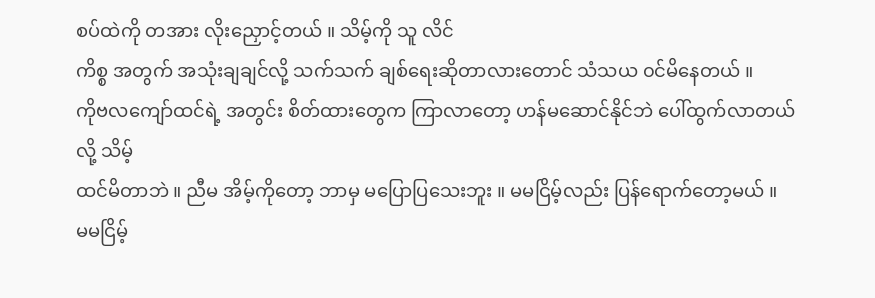စပ်ထဲကို တအား လိုးညှောင့်တယ် ။ သိမ့်ကို သူ လိင်
ကိစ္စ အတွက် အသုံးချချင်လို့ သက်သက် ချစ်ရေးဆိုတာလားတောင် သံသယ ၀င်မိနေတယ် ။
ကိုဗလကျော်ထင်ရဲ့ အတွင်း စိတ်ထားတွေက ကြာလာတော့ ဟန်မဆောင်နိုင်ဘဲ ပေါ်ထွက်လာတယ် လို့ သိမ့်
ထင်မိတာဘဲ ။ ညီမ အိမ့်ကိုတော့ ဘာမှ မပြောပြသေးဘူး ။ မမငြိမ့်လည်း ပြန်ရောက်တော့မယ် ။
မမငြိမ့်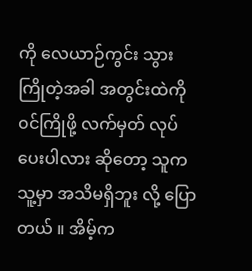ကို လေယာဉ်ကွင်း သွားကြိုတဲ့အခါ အတွင်းထဲကို ၀င်ကြိုဖို့ လက်မှတ် လုပ်ပေးပါလား ဆိုတော့ သူက
သူ့မှာ အသိမရှိဘူး လို့ ပြောတယ် ။ အိမ့်က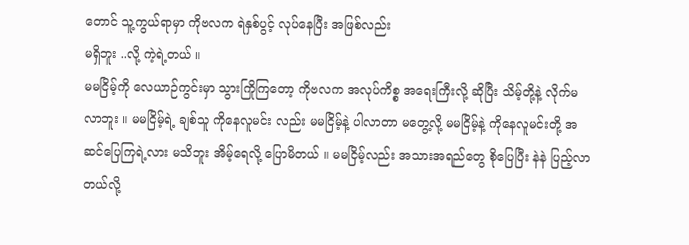တောင် သူ့ကွယ်ရာမှာ ကိုဗလက ရဲနှစ်ပွင့် လုပ်နေပြီး အဖြစ်လည်း
မရှိဘူး ..လို့ ကဲ့ရဲ့တယ် ။
မမငြိမ့်ကို လေယာဉ်ကွင်းမှာ သွားကြိုကြတော့ ကိုဗလက အလုပ်ကိစ္စ အရေးကြီးလို့ ဆိုပြီး သိမ့်တို့နဲ့ လိုက်မ
လာဘူး ။ မမငြိမ့်ရဲ့ ချစ်သူ ကိုနေလူမင်း လည်း မမငြိမ့်နဲ့ ပါလာတာ မတွေ့လို့ မမငြိမ့်နဲ့ ကိုနေလူမင်းတို့ အ
ဆင်ပြေကြရဲ့လား မသိဘူး အိမ့်ရေလို့ ပြောမိတယ် ။ မမငြိမ့်လည်း အသားအရည်တွေ စိုပြေပြီး နဲနဲ ပြည့်လာ
တယ်လို့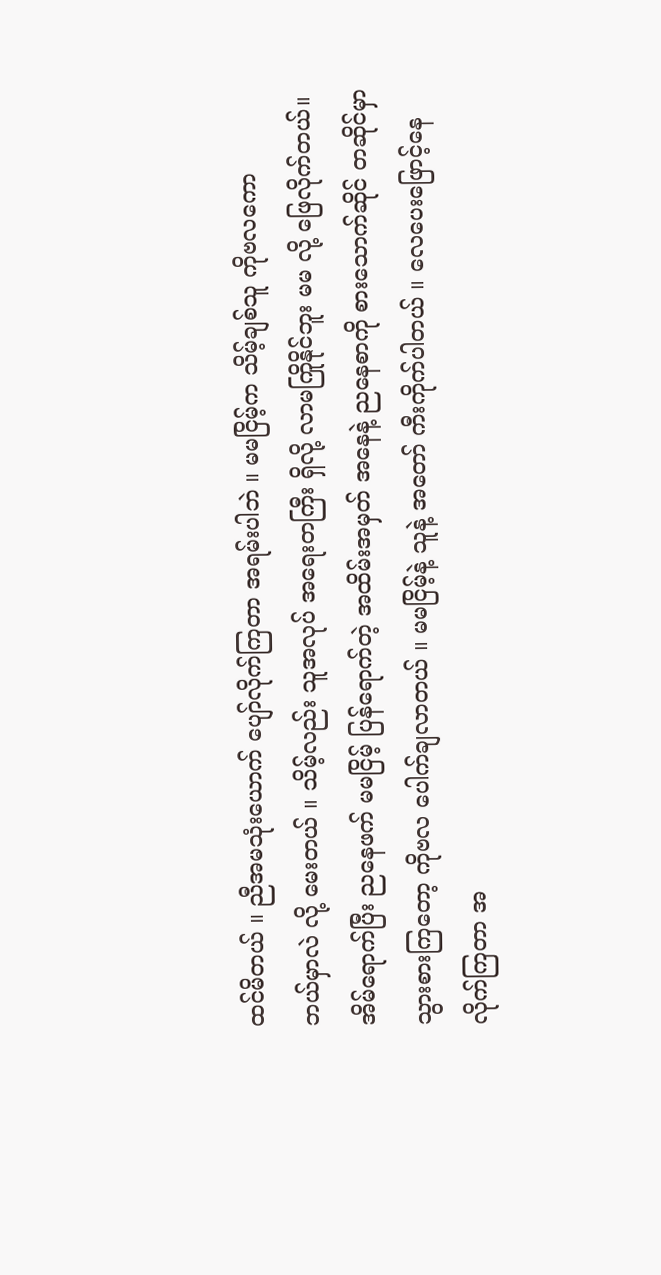ထင်မိတယ် ။ ညီအမသုံးယောက် ပျော်လိုက်ကြတာ အရမ်းပါဘဲ ။ မမငြိမ့်က သိမ့်ချစ်သူ ကိုဗလကော
ဘယ်မှာလဲ လို့ မေးတယ် ။ သိမ့်လည်း သူအလုပ် အရေးတကြီး ရှိလို့ လာမကြိုနိုင်ဘူး မမ လို့ ဖြေလိုက်တယ်။
အိမ်ရောက်ပြီး ညနေဖက် မမငြိမ့် ပြန်ရောက်တဲ့ အထိမ်းအမှတ် အနေနဲ့ ညနေစာကို စားသောက်ဆိုင် တဆိုင်မှာ
သွားစားကြတော့ ကိုဗလ ပေါက်ချလာတယ် ။ မမငြိမ့်နဲ့ သူနဲ့ အတော် ကီးကိုက်ပါတယ် ။ လေပေးဖြောင့်နေ
လိုက်ကြတာ အ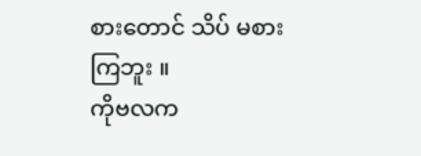စားတောင် သိပ် မစားကြဘူး ။
ကိုဗလက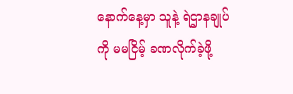နောက်နေ့မှာ သူနဲ့ ရဲဌာနချုပ်ကို မမငြိမ့် ခဏလိုက်ခဲ့ဖို့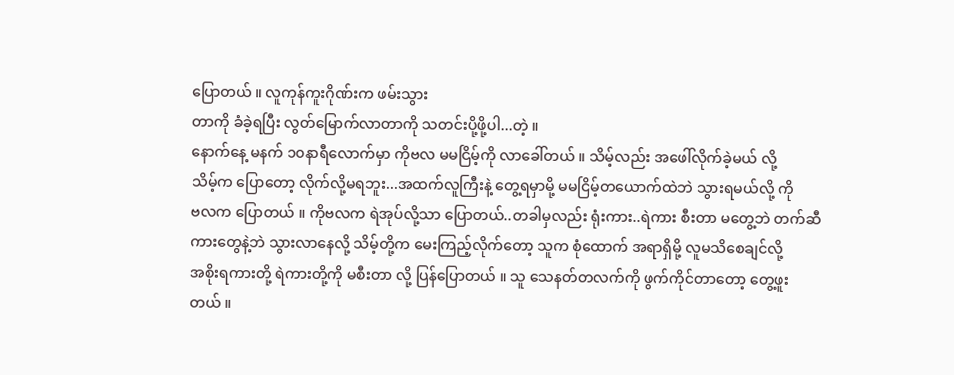ပြောတယ် ။ လူကုန်ကူးဂိုဏ်းက ဖမ်းသွား
တာကို ခံခဲ့ရပြီး လွတ်မြောက်လာတာကို သတင်းပို့ဖို့ပါ...တဲ့ ။
နောက်နေ့ မနက် ၁၀နာရီလောက်မှာ ကိုဗလ မမငြိမ့်ကို လာခေါ်တယ် ။ သိမ့်လည်း အဖေါ်လိုက်ခဲ့မယ် လို့
သိမ့်က ပြောတော့ လိုက်လို့မရဘူး...အထက်လူကြီးနဲ့ တွေ့ရမှာမို့ မမငြိမ့်တယောက်ထဲဘဲ သွားရမယ်လို့ ကို
ဗလက ပြောတယ် ။ ကိုဗလက ရဲအုပ်လို့သာ ပြောတယ်..တခါမှလည်း ရုံးကား..ရဲကား စီးတာ မတွေ့ဘဲ တက်ဆီ
ကားတွေနဲ့ဘဲ သွားလာနေလို့ သိမ့်တို့က မေးကြည့်လိုက်တော့ သူက စုံထောက် အရာရှိမို့ လူမသိစေချင်လို့
အစိုးရကားတို့ ရဲကားတို့ကို မစီးတာ လို့ ပြန်ပြောတယ် ။ သူ သေနတ်တလက်ကို ဖွက်ကိုင်တာတော့ တွေ့ဖူး
တယ် ။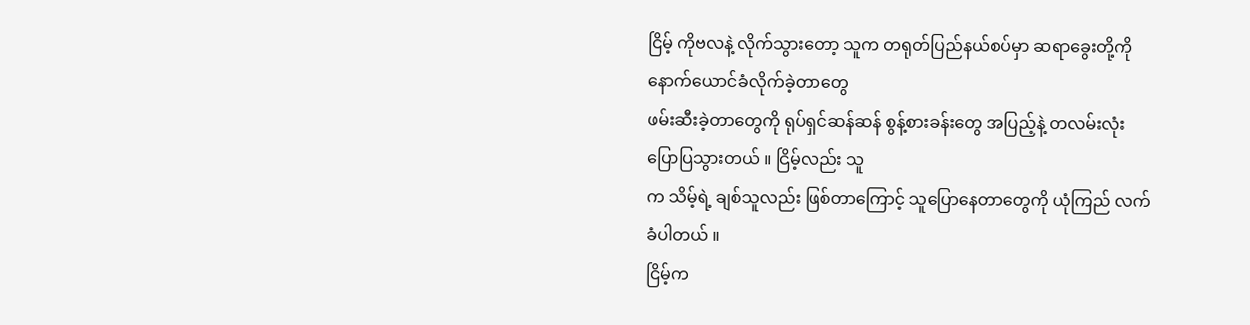ငြိမ့် ကိုဗလနဲ့ လိုက်သွားတော့ သူက တရုတ်ပြည်နယ်စပ်မှာ ဆရာခွေးတို့ကို နောက်ယောင်ခံလိုက်ခဲ့တာတွေ
ဖမ်းဆီးခဲ့တာတွေကို ရုပ်ရှင်ဆန်ဆန် စွန့်စားခန်းတွေ အပြည့်နဲ့ တလမ်းလုံး ပြောပြသွားတယ် ။ ငြိမ့်လည်း သူ
က သိမ့်ရဲ့ ချစ်သူလည်း ဖြစ်တာကြောင့် သူပြောနေတာတွေကို ယုံကြည် လက်ခံပါတယ် ။
ငြိမ့်က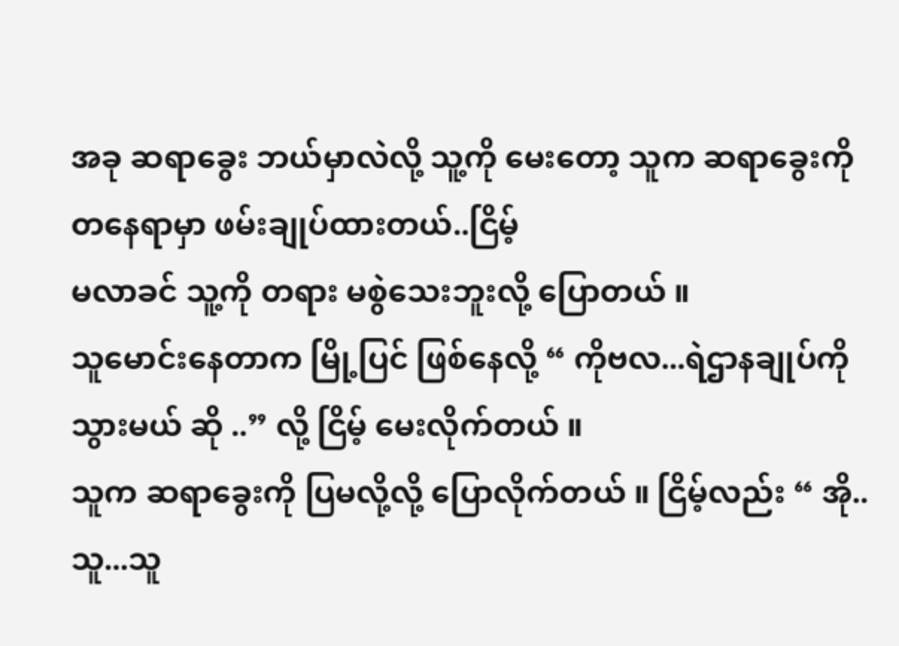အခု ဆရာခွေး ဘယ်မှာလဲလို့ သူ့ကို မေးတော့ သူက ဆရာခွေးကို တနေရာမှာ ဖမ်းချုပ်ထားတယ်..ငြိမ့်
မလာခင် သူ့ကို တရား မစွဲသေးဘူးလို့ ပြောတယ် ။
သူမောင်းနေတာက မြို့ပြင် ဖြစ်နေလို့ “ ကိုဗလ...ရဲဌာနချုပ်ကို သွားမယ် ဆို ..” လို့ ငြိမ့် မေးလိုက်တယ် ။
သူက ဆရာခွေးကို ပြမလို့လို့ ပြောလိုက်တယ် ။ ငြိမ့်လည်း “ အို..သူ...သူ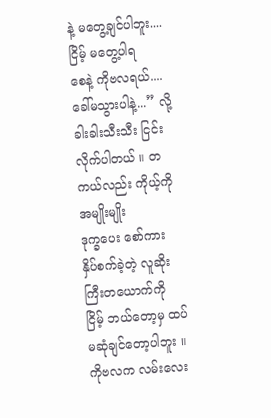နဲ့ မတွေ့ချင်ပါဘူး....ငြိမ့် မတွေ့ပါရ
စေနဲ့ ကိုဗလရယ်....ခေါ်မသွားပါနဲ့...” လို့ ခါးခါးသီးသီး ငြင်းလိုက်ပါတယ် ။ တကယ်လည်း ကိုယ့်ကို အမျိုးမျိုး
ဒုက္ခပေး စော်ကား နှိပ်စက်ခဲ့တဲ့ လူဆိုးကြီးတယောက်ကို ငြိမ့် ဘယ်တော့မှ ထပ် မဆုံချင်တော့ပါဘူး ။
ကိုဗလက လမ်းလေး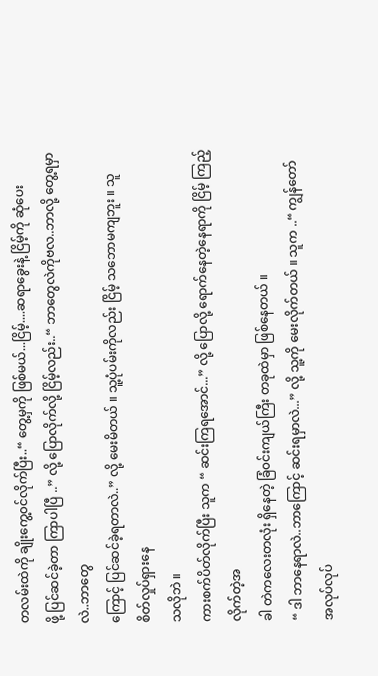တလမ်းထဲကို ချိုးကွေ့၀င်လိုက်ပြီး..“ တွေ့မှကို ဖြစ်မယ်...ငြိမ့်....ဆရာခွေးနဲ့ ငြိမ့်ကို ဆုံပေး
ဖို့ ပြင်ဆင်ခဲ့တာ ကြာပါပြီ ..” လို့ ပြောလိုက်လို့ ငြိမ့်လည်း..“ ဘာတွေလဲကိုဗလ..ဘာလို့ တွေ့ရမှာလဲ..ဘာတွေ
ကြောင့် ပြင်ဆင်ခဲ့ရတာလဲ..” လို့ မေးမိတယ် ။ သူ့ပုံပမ်းကိုလည်း ငြိမ့် သဘောမကျဘူး ။ သူ စိတ်လှုပ်ရှားနေ
သလိုဘဲ ။
ကားစက်ပိတ်လိုက်ပြီး သူက “ ဆင်းကြရအောင်...” လို့ ပြောလို့ ရောက်နေတဲ့နေရာကို ငြိမ့် ကြည့်လိုက်တဲ့အ
ခါ တဲကလေးတလုံး ရှိနေတဲ့ ခြံ၀င်းကျယ်ကြီး တခုထဲမှာ ဖြစ်နေတယ် ။
“ ဒါ ဘာနေရာလဲ..ဘာကြောင့် ဆင်းရမှာလဲ...” လို့ သူ့ကို မေးလိုက်တယ် ။ သူက ..“ ကျွန်တော် အလုပ်လုပ်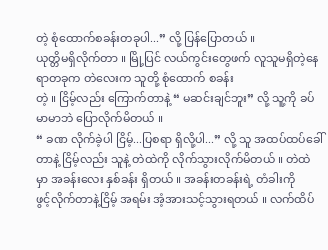တဲ့ စုံထောက်စခန်းတခုပါ...” လို့ ပြန်ပြောတယ် ။
ယုတ္တိမရှိလိုက်တာ ။ မြို့ပြင် လယ်ကွင်းတွေဖက် လူသူမရှိတဲ့နေရာတခုက တဲလေးက သူတို့ စုံထောက် စခန်း
တဲ့ ။ ငြိမ့်လည်း ကြောက်တာနဲ့ “ မဆင်းချင်ဘူး” လို့ သူ့ကို ခပ်မာမာဘဲ ပြောလိုက်မိတယ် ။
“ ခဏ လိုက်ခဲ့ပါ ငြိမ့်...ပြစရာ ရှိလို့ပါ...” လို့ သူ အထပ်ထပ်ခေါ်တာနဲ့ ငြိမ့်လည်း သူနဲ့ တဲထဲကို လိုက်သွားလိုက်မိတယ် ။ တဲထဲမှာ အခန်းလေး နှစ်ခန်း ရှိတယ် ။ အခန်းတခန်းရဲ့ တံခါးကို
ဖွင့်လိုက်တာနဲ့ငြိမ့် အရမ်း အံ့အားသင့်သွားရတယ် ။ လက်ထိပ်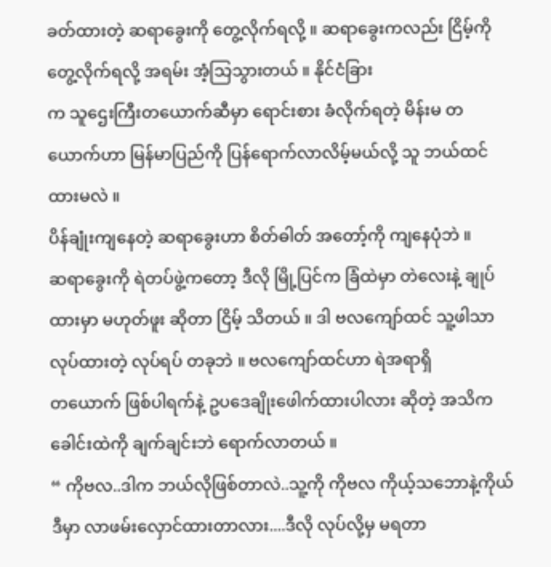ခတ်ထားတဲ့ ဆရာခွေးကို တွေ့လိုက်ရလို့ ။ ဆရာခွေးကလည်း ငြိမ့်ကို တွေ့လိုက်ရလို့ အရမ်း အံ့သြသွားတယ် ။ နိုင်ငံခြား
က သူဌေးကြီးတယောက်ဆီမှာ ရောင်းစား ခံလိုက်ရတဲ့ မိန်းမ တယောက်ဟာ မြန်မာပြည်ကို ပြန်ရောက်လာလိမ့်မယ်လို့ သူ ဘယ်ထင်ထားမလဲ ။
ပိန်ချုံးကျနေတဲ့ ဆရာခွေးဟာ စိတ်ဓါတ် အတော့်ကို ကျနေပုံဘဲ ။
ဆရာခွေးကို ရဲတပ်ဖွဲ့ကတော့ ဒီလို မြို့ပြင်က ခြံထဲမှာ တဲလေးနဲ့ ချုပ်ထားမှာ မဟုတ်ဖူး ဆိုတာ ငြိမ့် သိတယ် ။ ဒါ ဗလကျော်ထင် သူ့ဖါသာ လုပ်ထားတဲ့ လုပ်ရပ် တခုဘဲ ။ ဗလကျော်ထင်ဟာ ရဲအရာရှိ
တယောက် ဖြစ်ပါရက်နဲ့ ဥပဒေချိုးဖေါက်ထားပါလား ဆိုတဲ့ အသိက ခေါင်းထဲကို ချက်ချင်းဘဲ ရောက်လာတယ် ။
“ ကိုဗလ..ဒါက ဘယ်လိုဖြစ်တာလဲ..သူ့ကို ကိုဗလ ကိုယ့်သဘောနဲ့ကိုယ် ဒီမှာ လာဖမ်းလှောင်ထားတာလား....ဒီလို လုပ်လို့မှ မရတာ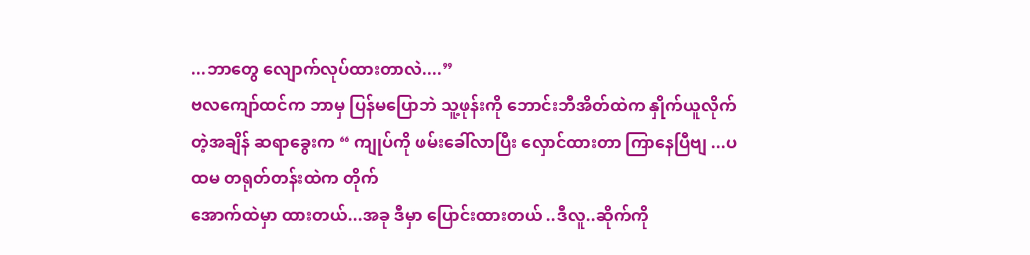...ဘာတွေ လျောက်လုပ်ထားတာလဲ....”
ဗလကျော်ထင်က ဘာမှ ပြန်မပြောဘဲ သူ့ဖုန်းကို ဘောင်းဘီအိတ်ထဲက နှိုက်ယူလိုက်တဲ့အချိန် ဆရာခွေးက “ ကျုပ်ကို ဖမ်းခေါ်လာပြီး လှောင်ထားတာ ကြာနေပြီဗျ ...ပထမ တရုတ်တန်းထဲက တိုက်
အောက်ထဲမှာ ထားတယ်...အခု ဒီမှာ ပြောင်းထားတယ် ..ဒီလူ..ဆိုက်ကို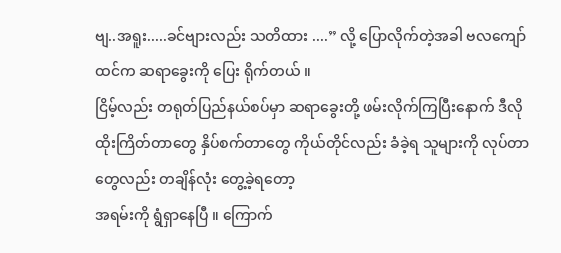ဗျ..အရူး.....ခင်ဗျားလည်း သတိထား ....” လို့ ပြောလိုက်တဲ့အခါ ဗလကျော်ထင်က ဆရာခွေးကို ပြေး ရိုက်တယ် ။
ငြိမ့်လည်း တရုတ်ပြည်နယ်စပ်မှာ ဆရာခွေးတို့ ဖမ်းလိုက်ကြပြီးနောက် ဒီလို ထိုးကြိတ်တာတွေ နှိပ်စက်တာတွေ ကိုယ်တိုင်လည်း ခံခဲ့ရ သူများကို လုပ်တာတွေလည်း တချိန်လုံး တွေ့ခဲ့ရတော့
အရမ်းကို ရွံရှာနေပြီ ။ ကြောက်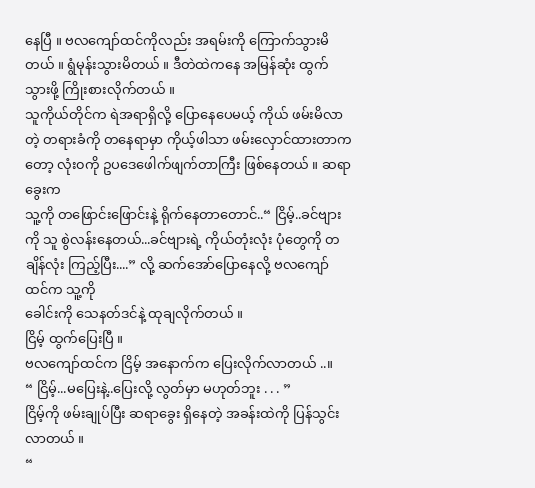နေပြီ ။ ဗလကျော်ထင်ကိုလည်း အရမ်းကို ကြောက်သွားမိတယ် ။ ရွံမုန်းသွားမိတယ် ။ ဒီတဲထဲကနေ အမြန်ဆုံး ထွက်သွားဖို့ ကြိုးစားလိုက်တယ် ။
သူကိုယ်တိုင်က ရဲအရာရှိလို့ ပြောနေပေမယ့် ကိုယ် ဖမ်းမိလာတဲ့ တရားခံကို တနေရာမှာ ကိုယ့်ဖါသာ ဖမ်းလှောင်ထားတာကတော့ လုံး၀ကို ဥပဒေဖေါက်ဖျက်တာကြီး ဖြစ်နေတယ် ။ ဆရာခွေးက
သူ့ကို တဖြောင်းဖြောင်းနဲ့ ရိုက်နေတာတောင်..“ ငြိမ့်..ခင်ဗျားကို သူ စွဲလန်းနေတယ်...ခင်ဗျားရဲ့ ကိုယ်တုံးလုံး ပုံတွေကို တချိန်လုံး ကြည့်ပြီး....” လို့ ဆက်အော်ပြောနေလို့ ဗလကျော်ထင်က သူ့ကို
ခေါင်းကို သေနတ်ဒင်နဲ့ ထုချလိုက်တယ် ။
ငြိမ့် ထွက်ပြေးပြီ ။
ဗလကျော်ထင်က ငြိမ့် အနောက်က ပြေးလိုက်လာတယ် ..။
“ ငြိမ့်...မပြေးနဲ့..ပြေးလို့ လွတ်မှာ မဟုတ်ဘူး . . . ”
ငြိမ့်ကို ဖမ်းချုပ်ပြီး ဆရာခွေး ရှိနေတဲ့ အခန်းထဲကို ပြန်သွင်းလာတယ် ။
“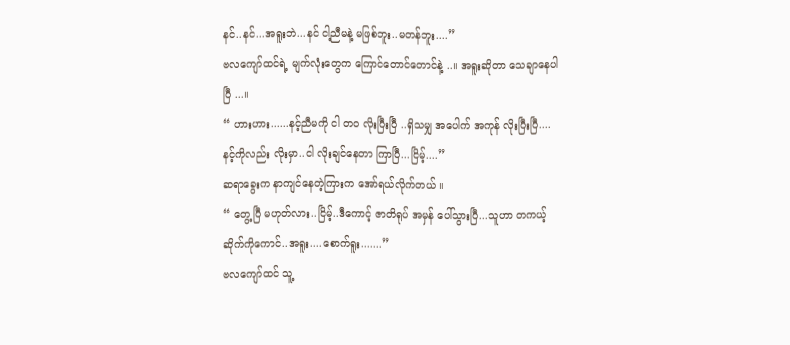နင်..နင်...အရူးဘဲ...နင် ငါ့ညီမနဲ့ မဖြစ်ဘူး..မတန်ဘူး....”
ဗလကျော်ထင်ရဲ့ မျက်လုံးတွေက ကြောင်တောင်တောင်နဲ့ ..။ အရူးဆိုတာ သေချာနေပါပြီ ...။
“ ဟားဟား......နင့်ညီမကို ငါ တ၀ လိုးပြီးပြီ ..ရှိသမျှ အပေါက် အကုန် လိုးပြီးပြီ....နင့်ကိုလည်း လိုးမှာ..ငါ လိုးချင်နေတာ ကြာပြီ...ငြိမ့်....”
ဆရာခွေးက နာကျင်နေတဲ့ကြားက အော်ရယ်လိုက်တယ် ။
“ တွေ့ပြီ မဟုတ်လား..ငြိမ့်..ဒီကောင့် ဇာတိရုပ် အမှန် ပေါ်သွားပြီ...သူဟာ တကယ့် ဆိုက်ကိုကောင်..အရူး....စောက်ရူး.......”
ဗလကျော်ထင် သူ့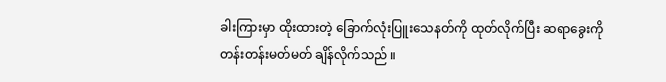ခါးကြားမှာ ထိုးထားတဲ့ ခြောက်လုံးပြူးသေနတ်ကို ထုတ်လိုက်ပြီး ဆရာခွေးကို တန်းတန်းမတ်မတ် ချိန်လိုက်သည် ။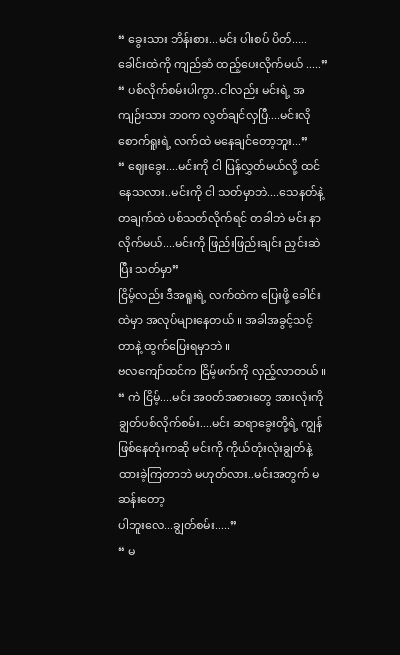“ ခွေးသား ဘိန်းစား...မင်း ပါးစပ် ပိတ်.....ခေါင်းထဲကို ကျည်ဆံ ထည့်ပေးလိုက်မယ် .....”
“ ပစ်လိုက်စမ်းပါကွာ..ငါလည်း မင်းရဲ့ အကျဉ်းသား ဘ၀က လွတ်ချင်လှပြီ....မင်းလို စောက်ရူးရဲ့ လက်ထဲ မနေချင်တော့ဘူး...”
“ ဈေးခွေး....မင်းကို ငါ ပြန်လွှတ်မယ်လို့ ထင်နေသလား..မင်းကို ငါ သတ်မှာဘဲ....သေနတ်နဲ့ တချက်ထဲ ပစ်သတ်လိုက်ရင် တခါဘဲ မင်း နာလိုက်မယ်....မင်းကို ဖြည်းဖြည်းချင်း ညှင်းဆဲပြီး သတ်မှာ”
ငြိမ့်လည်း ဒီအရူးရဲ့ လက်ထဲက ပြေးဖို့ ခေါင်းထဲမှာ အလုပ်များနေတယ် ။ အခါအခွင့်သင့်တာနဲ့ ထွက်ပြေးရမှာဘဲ ။
ဗလကျော်ထင်က ငြိမ့်ဖက်ကို လှည့်လာတယ် ။
“ ကဲ ငြိမ့်....မင်း အ၀တ်အစားတွေ အားလုံးကို ချွတ်ပစ်လိုက်စမ်း....မင်း ဆရာခွေးတို့ရဲ့ ကျွန် ဖြစ်နေတုံးကဆို မင်းကို ကိုယ်တုံးလုံးချွတ်နဲ့ ထားခဲ့ကြတာဘဲ မဟုတ်လား..မင်းအတွက် မဆန်းတော့
ပါဘူးလေ...ချွတ်စမ်း.....”
“ မ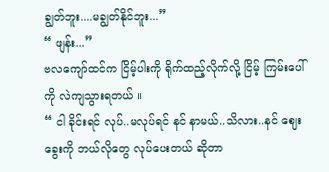ချွတ်ဘူး....မချွတ်နိုင်ဘူး...”
“ ဖျန်း...”
ဗလကျော်ထင်က ငြိမ့်ပါးကို ရိုက်ထည့်လိုက်လို့ ငြိမ့် ကြမ်းပေါ်ကို လဲကျသွားရတယ် ။
“ ငါ ခိုင်းရင် လုပ်..မလုပ်ရင် နင် နာမယ်..သိလား..နင် ဈေးခွေးကို ဘယ်လိုတွေ လုပ်ပေးတယ် ဆိုတာ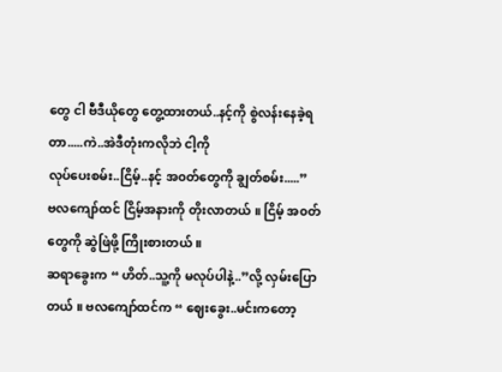တွေ ငါ ဗီဒီယိုတွေ တွေ့ထားတယ်..နင့်ကို စွဲလန်းနေခဲ့ရတာ.....ကဲ..အဲဒီတုံးကလိုဘဲ ငါ့ကို
လုပ်ပေးစမ်း..ငြိမ့်..နင့် အ၀တ်တွေကို ချွတ်စမ်း.....”
ဗလကျော်ထင် ငြိမ့်အနားကို တိုးလာတယ် ။ ငြိမ့် အ၀တ်တွေကို ဆွဲဖြဲဖို့ ကြိုးစားတယ် ။
ဆရာခွေးက “ ဟိတ်..သူ့ကို မလုပ်ပါနဲ့..”လို့ လှမ်းပြောတယ် ။ ဗလကျော်ထင်က “ ဈေးခွေး..မင်းကတော့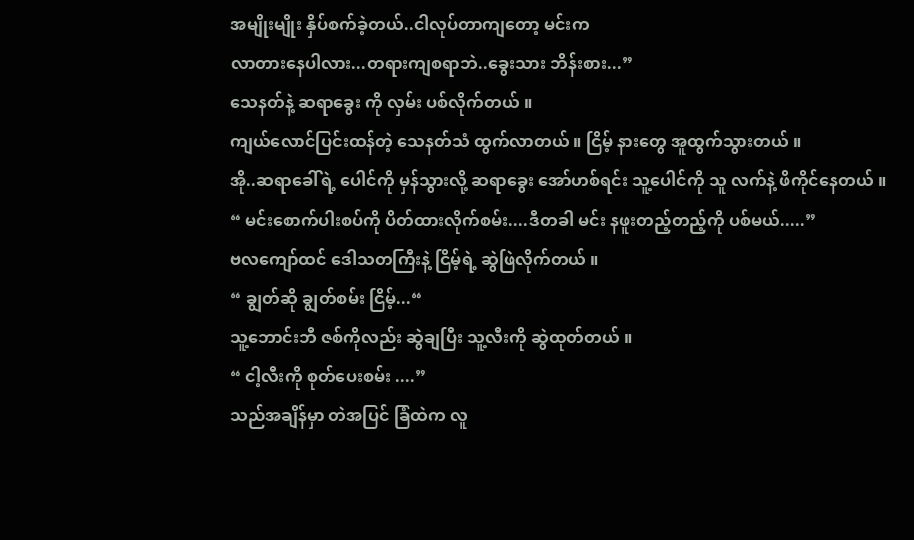အမျိုးမျိုး နှိပ်စက်ခဲ့တယ်..ငါလုပ်တာကျတော့ မင်းက
လာတားနေပါလား...တရားကျစရာဘဲ..ခွေးသား ဘိန်းစား...”
သေနတ်နဲ့ ဆရာခွေး ကို လှမ်း ပစ်လိုက်တယ် ။
ကျယ်လောင်ပြင်းထန်တဲ့ သေနတ်သံ ထွက်လာတယ် ။ ငြိမ့် နားတွေ အူထွက်သွားတယ် ။
အို..ဆရာခေါ်ရဲ့ ပေါင်ကို မှန်သွားလို့ ဆရာခွေး အော်ဟစ်ရင်း သူ့ပေါင်ကို သူ လက်နဲ့ ဖိကိုင်နေတယ် ။
“ မင်းစောက်ပါးစပ်ကို ပိတ်ထားလိုက်စမ်း....ဒီတခါ မင်း နဖူးတည့်တည့်ကို ပစ်မယ်.....”
ဗလကျော်ထင် ဒေါသတကြီးနဲ့ ငြိမ့်ရဲ့ ဆွဲဖြဲလိုက်တယ် ။
“ ချွတ်ဆို ချွတ်စမ်း ငြိမ့်...“
သူ့ဘောင်းဘီ ဇစ်ကိုလည်း ဆွဲချပြီး သူ့လီးကို ဆွဲထုတ်တယ် ။
“ ငါ့လီးကို စုတ်ပေးစမ်း ....”
သည်အချိန်မှာ တဲအပြင် ခြံထဲက လူ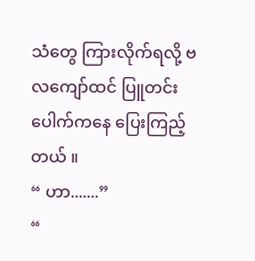သံတွေ ကြားလိုက်ရလို့ ဗလကျော်ထင် ပြူတင်းပေါက်ကနေ ပြေးကြည့်တယ် ။
“ ဟာ.......”
“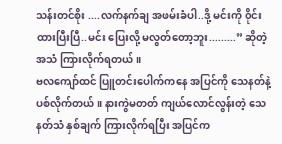သန်းတင်စိုး ....လက်နက်ချ အဖမ်းခံပါ..ဒို့ မင်းကို ၀ိုင်းထားပြီးပြီ..မင်း ပြေးလို့ မလွတ်တော့ဘူး.........” ဆိုတဲ့ အသံ ကြားလိုက်ရတယ် ။
ဗလကျော်ထင် ပြူတင်းပေါက်ကနေ အပြင်ကို သေနတ်နဲ့ ပစ်လိုက်တယ် ။ နားကွဲမတတ် ကျယ်လောင်လွန်းတဲ့ သေနတ်သံ နှစ်ချက် ကြားလိုက်ရပြီး အပြင်က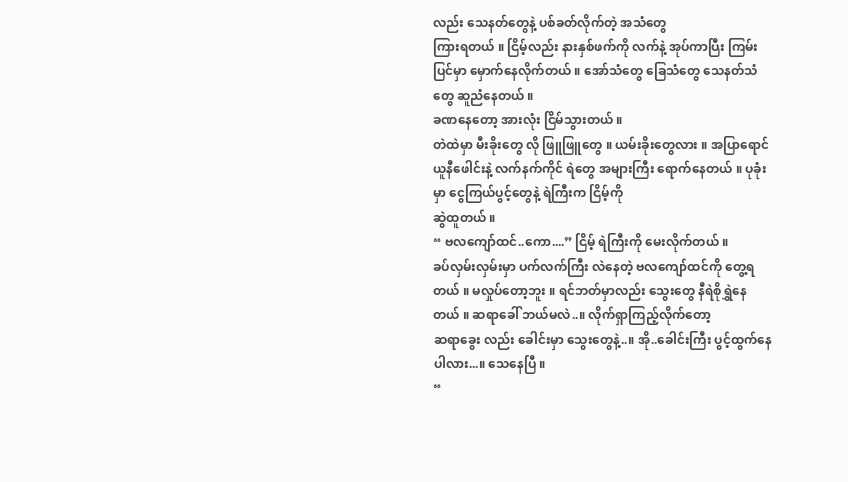လည်း သေနတ်တွေနဲ့ ပစ်ခတ်လိုက်တဲ့ အသံတွေ
ကြားရတယ် ။ ငြိမ့်လည်း နားနှစ်ဖက်ကို လက်နဲ့ အုပ်ကာပြီး ကြမ်းပြင်မှာ မှောက်နေလိုက်တယ် ။ အော်သံတွေ ခြေသံတွေ သေနတ်သံတွေ ဆူညံနေတယ် ။
ခဏနေတော့ အားလုံး ငြိမ်သွားတယ် ။
တဲထဲမှာ မီးခိုးတွေ လို ဖြူဖြူတွေ ။ ယမ်းခိုးတွေလား ။ အပြာရောင် ယူနီဖေါင်းနဲ့ လက်နက်ကိုင် ရဲတွေ အများကြီး ရောက်နေတယ် ။ ပုခုံးမှာ ငွေကြယ်ပွင့်တွေနဲ့ ရဲကြီးက ငြိမ့်ကို
ဆွဲထူတယ် ။
“ ဗလကျော်ထင်..ကော....” ငြိမ့် ရဲကြီးကို မေးလိုက်တယ် ။
ခပ်လှမ်းလှမ်းမှာ ပက်လက်ကြီး လဲနေတဲ့ ဗလကျော်ထင်ကို တွေ့ရတယ် ။ မလှုပ်တော့ဘူး ။ ရင်ဘတ်မှာလည်း သွေးတွေ နီရဲစိုရွှဲနေတယ် ။ ဆရာခေါ် ဘယ်မလဲ..။ လိုက်ရှာကြည့်လိုက်တော့
ဆရာခွေး လည်း ခေါင်းမှာ သွေးတွေနဲ့..။ အို..ခေါင်းကြီး ပွင့်ထွက်နေပါလား...။ သေနေပြီ ။
“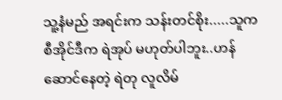သူ့နံမည် အရင်းက သန်းတင်စိုး.....သူက စီအိုင်ဒီက ရဲအုပ် မဟုတ်ပါဘူး..ဟန်ဆောင်နေတဲ့ ရဲတု လူလိမ်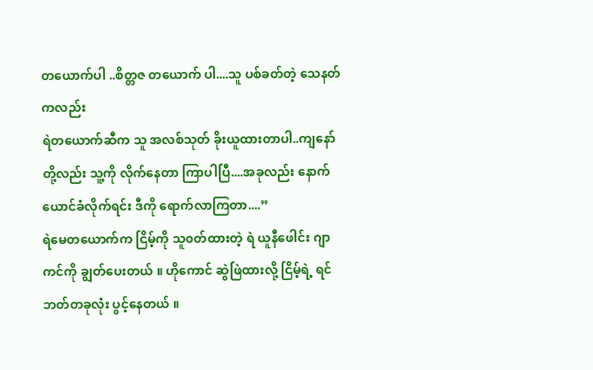တယောက်ပါ ..စိတ္တဇ တယောက် ပါ....သူ ပစ်ခတ်တဲ့ သေနတ်ကလည်း
ရဲတယောက်ဆီက သူ အလစ်သုတ် ခိုးယူထားတာပါ..ကျနော်တို့လည်း သူ့ကို လိုက်နေတာ ကြာပါပြီ....အခုလည်း နောက်ယောင်ခံလိုက်ရင်း ဒီကို ရောက်လာကြတာ....”
ရဲမေတယောက်က ငြိမ့်ကို သူ၀တ်ထားတဲ့ ရဲ ယူနီဖေါင်း ဂျာကင်ကို ချွတ်ပေးတယ် ။ ဟိုကောင် ဆွဲဖြဲထားလို့ ငြိမ့်ရဲ့ ရင်ဘတ်တခုလုံး ပွင့်နေတယ် ။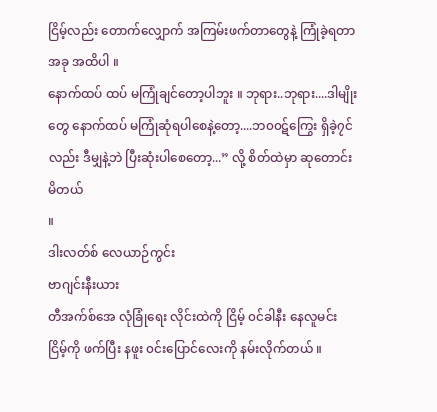ငြိမ့်လည်း တောက်လျှောက် အကြမ်းဖက်တာတွေနဲ့ ကြုံခဲ့ရတာ အခု အထိပါ ။
နောက်ထပ် ထပ် မကြုံချင်တော့ပါဘူး ။ ဘုရား..ဘုရား....ဒါမျိုးတွေ နောက်ထပ် မကြုံဆုံရပါစေနဲ့တော့....ဘ၀၀ဋ်ကြွေး ရှိခဲ့၇င်လည်း ဒီမျှနဲ့ဘဲ ပြီးဆုံးပါစေတော့...” လို့ စိတ်ထဲမှာ ဆုတောင်းမိတယ်
။
ဒါးလတ်စ် လေယာဉ်ကွင်း
ဗာဂျင်းနီးယား
တီအက်စ်အေ လုံခြုံရေး လိုင်းထဲကို ငြိမ့် ၀င်ခါနီး နေလူမင်း ငြိမ့်ကို ဖက်ပြီး နဖူး ၀င်းပြောင်လေးကို နမ်းလိုက်တယ် ။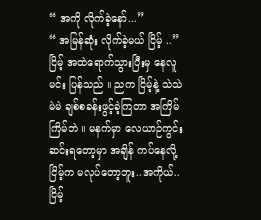“ အကို လိုက်ခဲ့နော်...”
“ အမြန်ဆုံး လိုက်ခဲ့မယ် ငြိမ့် ..”
ငြိမ့် အထဲရောက်သွားပြီးမှ နေလူမင်း ပြန်သည် ။ ညက ငြိမ့်နဲ့ သဲသဲမဲမဲ ချစ်စခန်းဖွင့်ခဲ့ကြတာ အကြိမ်ကြိမ်ဘဲ ။ မနက်မှာ လေယာဉ်ကွင်း ဆင်းရတော့မှာ အချိန် ကပ်နေလို့ ငြိမ့်က မလုပ်တော့ဘူး..အကိုယ်..ငြိမ့်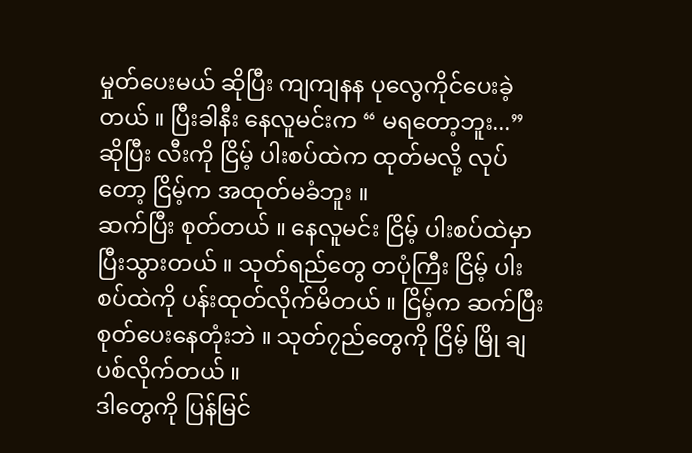မှုတ်ပေးမယ် ဆိုပြီး ကျကျနန ပုလွေကိုင်ပေးခဲ့တယ် ။ ပြီးခါနီး နေလူမင်းက “ မရတော့ဘူး...” ဆိုပြီး လီးကို ငြိမ့် ပါးစပ်ထဲက ထုတ်မလို့ လုပ်တော့ ငြိမ့်က အထုတ်မခံဘူး ။
ဆက်ပြီး စုတ်တယ် ။ နေလူမင်း ငြိမ့် ပါးစပ်ထဲမှာ ပြီးသွားတယ် ။ သုတ်ရည်တွေ တပုံကြီး ငြိမ့် ပါးစပ်ထဲကို ပန်းထုတ်လိုက်မိတယ် ။ ငြိမ့်က ဆက်ပြီး စုတ်ပေးနေတုံးဘဲ ။ သုတ်၇ည်တွေကို ငြိမ့် မြို ချ ပစ်လိုက်တယ် ။
ဒါတွေကို ပြန်မြင်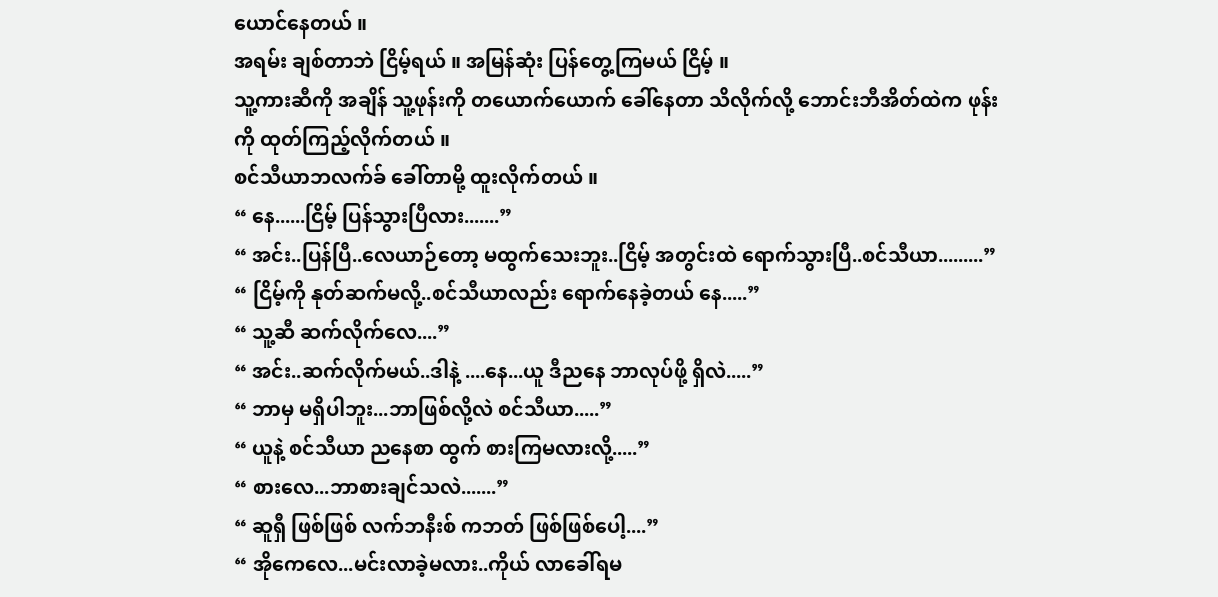ယောင်နေတယ် ။
အရမ်း ချစ်တာဘဲ ငြိမ့်ရယ် ။ အမြန်ဆုံး ပြန်တွေ့ကြမယ် ငြိမ့် ။
သူ့ကားဆီကို အချိန် သူ့ဖုန်းကို တယောက်ယောက် ခေါ်နေတာ သိလိုက်လို့ ဘောင်းဘီအိတ်ထဲက ဖုန်းကို ထုတ်ကြည့်လိုက်တယ် ။
စင်သီယာဘလက်ခ် ခေါ်တာမို့ ထူးလိုက်တယ် ။
“ နေ......ငြိမ့် ပြန်သွားပြီလား.......”
“ အင်း..ပြန်ပြီ..လေယာဉ်တော့ မထွက်သေးဘူး..ငြိမ့် အတွင်းထဲ ရောက်သွားပြီ..စင်သီယာ.........”
“ ငြိမ့်ကို နုတ်ဆက်မလို့..စင်သီယာလည်း ရောက်နေခဲ့တယ် နေ.....”
“ သူ့ဆီ ဆက်လိုက်လေ....”
“ အင်း..ဆက်လိုက်မယ်..ဒါနဲ့ ....နေ...ယူ ဒီညနေ ဘာလုပ်ဖို့ ရှိလဲ.....”
“ ဘာမှ မရှိပါဘူး...ဘာဖြစ်လို့လဲ စင်သီယာ.....”
“ ယူနဲ့ စင်သီယာ ညနေစာ ထွက် စားကြမလားလို့.....”
“ စားလေ...ဘာစားချင်သလဲ.......”
“ ဆူရှီ ဖြစ်ဖြစ် လက်ဘနီးစ် ကဘတ် ဖြစ်ဖြစ်ပေါ့....”
“ အိုကေလေ...မင်းလာခဲ့မလား..ကိုယ် လာခေါ်ရမ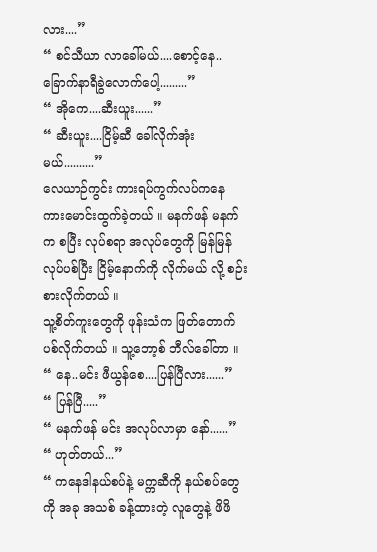လား....”
“ စင်သီယာ လာခေါ်မယ်....စောင့်နေ..ခြောက်နာရီခွဲလောက်ပေါ့.........”
“ အိုကေ....ဆီးယူး......”
“ ဆီးယူး....ငြိမ့်ဆီ ခေါ်လိုက်အုံးမယ်..........”
လေယာဉ်ကွင်း ကားရပ်ကွက်လပ်ကနေ ကားမောင်းထွက်ခဲ့တယ် ။ မနက်ဖန် မနက်က စပြီး လုပ်စရာ အလုပ်တွေကို မြန်မြန် လုပ်ပစ်ပြီး ငြိမ့်နောက်ကို လိုက်မယ် လို့ စဉ်းစားလိုက်တယ် ။
သူ့စိတ်ကူးတွေကို ဖုန်းသံက ဖြတ်တောက်ပစ်လိုက်တယ် ။ သူ့ဘော့စ် ဘီလ်ခေါ်တာ ။
“ နေ..မင်း ဖီယွန်စေ....ပြန်ပြီလား......”
“ ပြန်ပြီ.....”
“ မနက်ဖန် မင်း အလုပ်လာမှာ နော်......”
“ ဟုတ်တယ်...”
“ ကနေဒါနယ်စပ်နဲ့ မက္ကဆီကို နယ်စပ်တွေကို အခု အသစ် ခန့်ထားတဲ့ လူတွေနဲ့ ဖိဖိ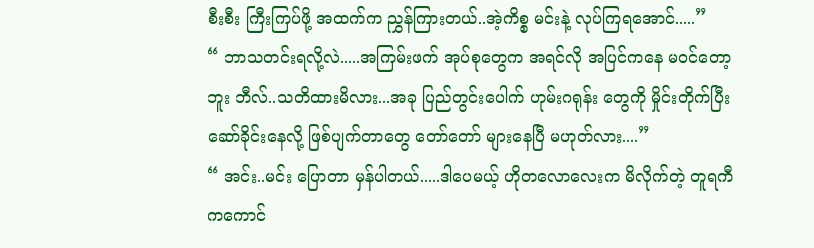စီးစီး ကြီးကြပ်ဖို့ အထက်က ညွှန်ကြားတယ်..အဲ့ကိစ္စ မင်းနဲ့ လုပ်ကြရအောင်.....”
“ ဘာသတင်းရလို့လဲ.....အကြမ်းဖက် အုပ်စုတွေက အရင်လို အပြင်ကနေ မ၀င်တော့ဘူး ဘီလ်..သတိထားမိလား...အခု ပြည်တွင်းပေါက် ဟုမ်းဂရုန်း တွေကို မှိုင်းတိုက်ပြီး ဆော်ခိုင်းနေလို့ ဖြစ်ပျက်တာတွေ တော်တော် များနေပြီ မဟုတ်လား....”
“ အင်း..မင်း ပြောတာ မှန်ပါတယ်.....ဒါပေမယ့် ဟိုတလောလေးက မိလိုက်တဲ့ တူရကီကကောင်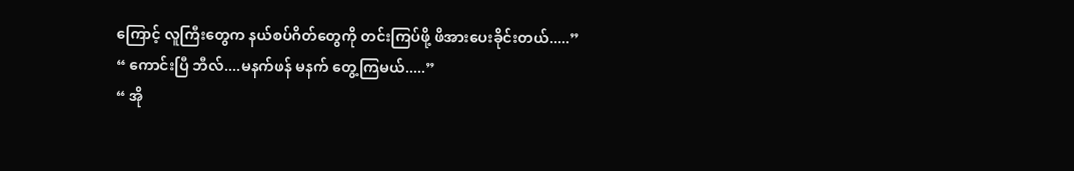ကြောင့် လူကြီးတွေက နယ်စပ်ဂိတ်တွေကို တင်းကြပ်ဖို့ ဖိအားပေးခိုင်းတယ်.....”
“ ကောင်းပြီ ဘီလ်....မနက်ဖန် မနက် တွေ့ကြမယ်.....”
“ အို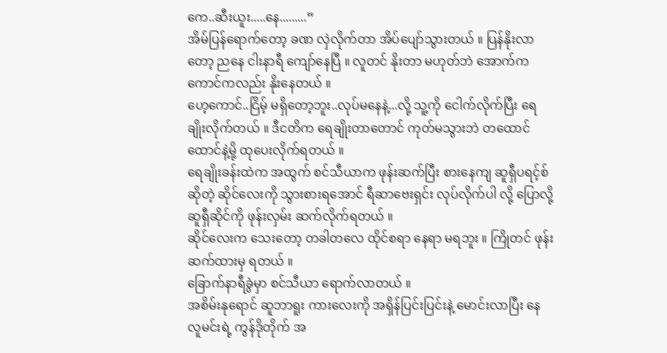ကေ..ဆီးယူး.....နေ.........”
အိမ်ပြန်ရောက်တော့ ခဏ လှဲလိုက်တာ အိပ်ပျော်သွားတယ် ။ ပြန်နိုးလာတော့ ညနေ ငါးနာရီ ကျော်နေပြီ ။ လူတင် နိုးတာ မဟုတ်ဘဲ အောက်က ကောင်ကလည်း နိုးနေတယ် ။
ဟေ့ကောင်..ငြိမ့် မရှိတော့ဘူး..လုပ်မနေနဲ့...လို့ သူ့ကို ငေါက်လိုက်ပြီး ရေချိုးလိုက်တယ် ။ ဒီငတိက ရေချိုးတာတောင် ကုတ်မသွားဘဲ တထောင်ထောင်နဲ့မို့ ထုပေးလိုက်ရတယ် ။
ရေချိုးခန်းထဲက အထွက် စင်သီယာက ဖုန်းဆက်ပြီး စားနေကျ ဆူရှီပရင့်စ် ဆိုတဲ့ ဆိုင်လေးကို သွားစားရအောင် ရီဆာဗေးရှင်း လုပ်လိုက်ပါ လို့ ပြောလို့ ဆူရှီဆိုင်ကို ဖုန်းလှမ်း ဆက်လိုက်ရတယ် ။
ဆိုင်လေးက သေးတော့ တခါတလေ ထိုင်စရာ နေရာ မရဘူး ။ ကြိုတင် ဖုန်းဆက်ထားမှ ရတယ် ။
ခြောက်နာရီခွဲမှာ စင်သီယာ ရောက်လာတယ် ။
အစိမ်းနုရောင် ဆူဘာရူး ကားလေးကို အရှိန်ပြင်းပြင်းနဲ့ မောင်းလာပြီး နေလူမင်းရဲ့ ကွန်ဒိုတိုက် အ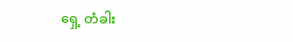ရှေ့ တံခါး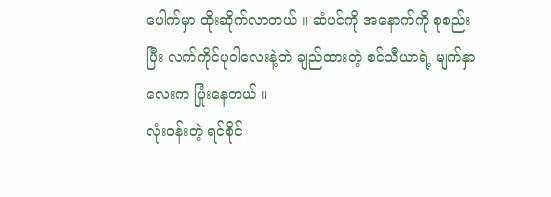ပေါက်မှာ ထိုးဆိုက်လာတယ် ။ ဆံပင်ကို အနောက်ကို စုစည်းပြီး လက်ကိုင်ပုဝါလေးနဲ့ဘဲ ချည်ထားတဲ့ စင်သီယာရဲ့ မျက်နှာလေးက ပြုံးနေတယ် ။
လုံး၀န်းတဲ့ ရင်စိုင်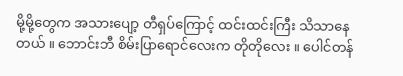မို့မို့တွေက အသားပျော့ တီရှပ်ကြောင့် ထင်းထင်းကြီး သိသာနေတယ် ။ ဘောင်းဘီ စိမ်းပြာရောင်လေးက တိုတိုလေး ။ ပေါင်တန်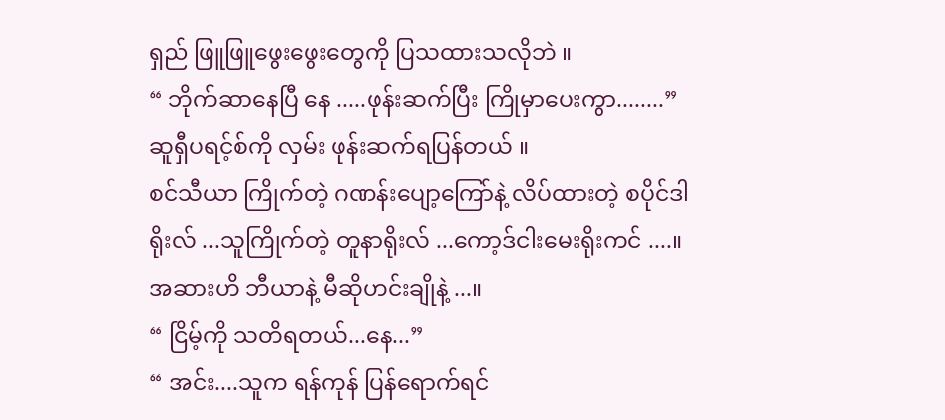ရှည် ဖြူဖြူဖွေးဖွေးတွေကို ပြသထားသလိုဘဲ ။
“ ဘိုက်ဆာနေပြီ နေ .....ဖုန်းဆက်ပြီး ကြိုမှာပေးကွာ........”
ဆူရှီပရင့်စ်ကို လှမ်း ဖုန်းဆက်ရပြန်တယ် ။
စင်သီယာ ကြိုက်တဲ့ ဂဏန်းပျော့ကြော်နဲ့ လိပ်ထားတဲ့ စပိုင်ဒါရိုးလ် ...သူကြိုက်တဲ့ တူနာရိုးလ် ...ကော့ဒ်ငါးမေးရိုးကင် ....။
အဆားဟိ ဘီယာနဲ့ မီဆိုဟင်းချိုနဲ့ ...။
“ ငြိမ့်ကို သတိရတယ်...နေ...”
“ အင်း....သူက ရန်ကုန် ပြန်ရောက်ရင်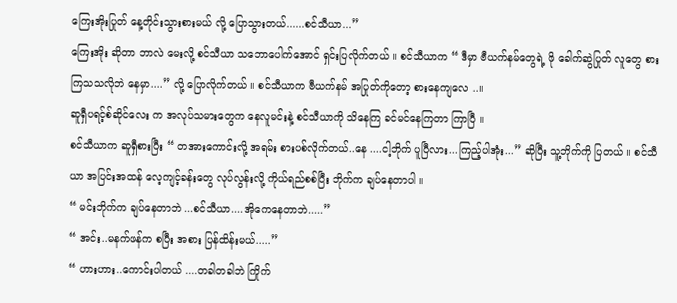ကြေးအိုးပြုတ် နေ့တိုင်းသွားစားမယ် လို့ ပြောသွားတယ်......စင်သီယာ...”
ကြေးအိုး ဆိုတာ ဘာလဲ မေးလို့ စင်သီယာ သဘောပေါက်အောင် ရှင်းပြလိုက်တယ် ။ စင်သီယာက “ ဒီမှာ ဗီယက်နမ်တွေရဲ့ ဖို ခေါက်ဆွဲပြုတ် လူတွေ စားကြသသလိုဘဲ နေမှာ....” လို့ ပြောလိုက်တယ် ။ စင်သီယာက ဗီယက်နမ် အပြုတ်ကိုတော့ စားနေကျလေ ..။
ဆူရှီပရင့်စ်ဆိုင်လေး က အလုပ်သမားတွေက နေလူမင်းနဲ့ စင်သီယာကို သိနေကြ ခင်မင်နေကြတာ ကြာပြီ ။
စင်သီယာက ဆူရှီစားပြီး “ တအားကောင်းလို့ အရမ်း စားပစ်လိုက်တယ်..နေ ....ငါ့ဘိုက် ပူပြီလား...ကြည့်ပါအုံး...” ဆိုပြီး သူ့ဘိုက်ကို ပြတယ် ။ စင်သီယာ အပြင်းအထန် လေ့ကျင့်ခန်းတွေ လုပ်လွန်းလို့ ကိုယ်ရည်စစ်ပြီး ဘိုက်က ချပ်နေတာပါ ။
“ မင်းဘိုက်က ချပ်နေတာဘဲ ...စင်သီယာ....အိုကေနေတာဘဲ.....”
“ အင်း..မနက်ဖန်က စပြီး အစား ပြန်ထိန်းမယ်.....”
“ ဟားဟား..ကောင်းပါတယ် ....တခါတခါဘဲ ကြိုက်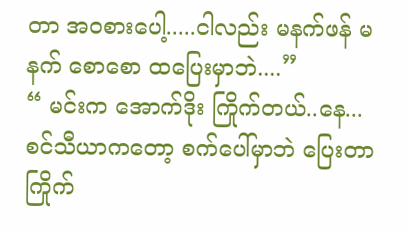တာ အ၀စားပေါ့.....ငါလည်း မနက်ဖန် မနက် စောစော ထပြေးမှာဘဲ....”
“ မင်းက အောက်ဒိုး ကြိုက်တယ်..နေ...စင်သီယာကတော့ စက်ပေါ်မှာဘဲ ပြေးတာ ကြိုက်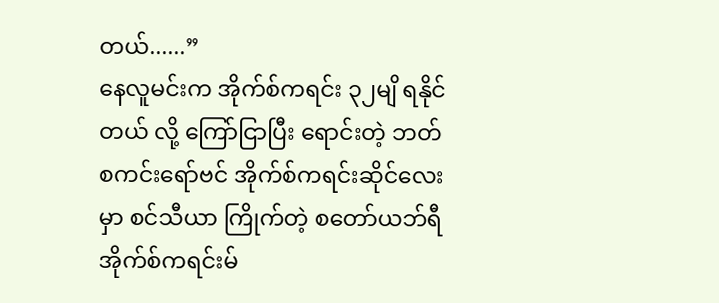တယ်......”
နေလူမင်းက အိုက်စ်ကရင်း ၃၂မျိ ရနိုင်တယ် လို့ ကြော်ငြာပြီး ရောင်းတဲ့ ဘတ်စကင်းရော်ဗင် အိုက်စ်ကရင်းဆိုင်လေးမှာ စင်သီယာ ကြိုက်တဲ့ စတော်ယဘ်ရီ အိုက်စ်ကရင်းမ်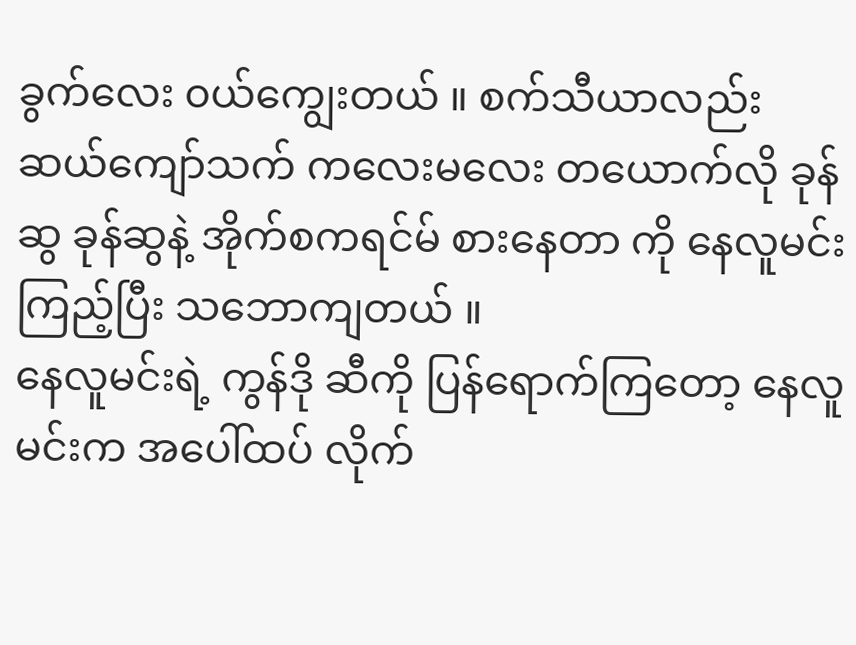ခွက်လေး ၀ယ်ကျွေးတယ် ။ စက်သီယာလည်း ဆယ်ကျော်သက် ကလေးမလေး တယောက်လို ခုန်ဆွ ခုန်ဆွနဲ့ အိုက်စကရင်မ် စားနေတာ ကို နေလူမင်း ကြည့်ပြီး သဘောကျတယ် ။
နေလူမင်းရဲ့ ကွန်ဒို ဆီကို ပြန်ရောက်ကြတော့ နေလူမင်းက အပေါ်ထပ် လိုက်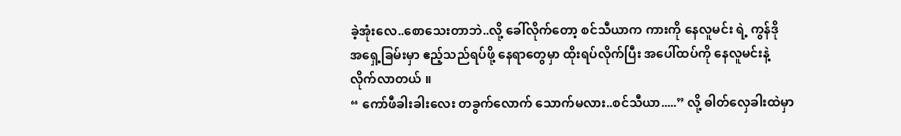ခဲ့အုံးလေ..စောသေးတာဘဲ..လို့ ခေါ်လိုက်တော့ စင်သီယာက ကားကို နေလူမင်း ရဲ့ ကွန်ဒို အရှေ့ခြမ်းမှာ ဧည့်သည်ရပ်ဖို့ နေရာတွေမှာ ထိုးရပ်လိုက်ပြီး အပေါ်ထပ်ကို နေလူမင်းနဲ့ လိုက်လာတယ် ။
“ ကော်ဖီခါးခါးလေး တခွက်လောက် သောက်မလား..စင်သီယာ.....” လို့ ဓါတ်လှေခါးထဲမှာ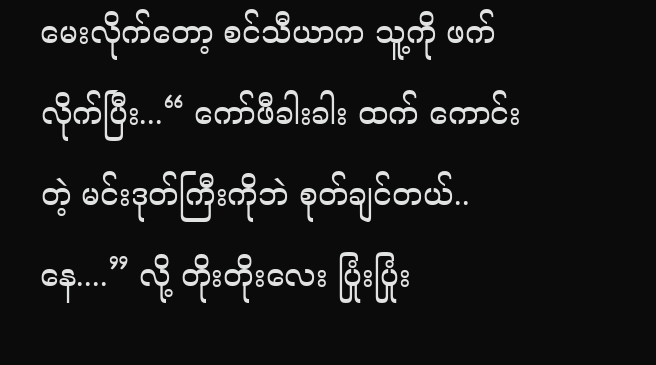မေးလိုက်တော့ စင်သီယာက သူ့ကို ဖက်လိုက်ပြီး...“ ကော်ဖီခါးခါး ထက် ကောင်းတဲ့ မင်းဒုတ်ကြီးကိုဘဲ စုတ်ချင်တယ်..နေ....” လို့ တိုးတိုးလေး ပြုံးပြုံး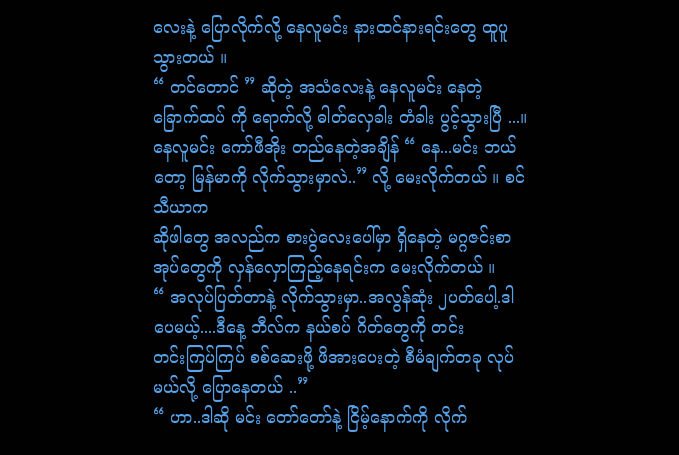လေးနဲ့ ပြောလိုက်လို့ နေလူမင်း နားထင်နားရင်းတွေ ထူပူသွားတယ် ။
“ တင်တောင် ” ဆိုတဲ့ အသံလေးနဲ့ နေလူမင်း နေတဲ့ ခြောက်ထပ် ကို ရောက်လို့ ဓါတ်လှေခါး တံခါး ပွင့်သွားပြီ ...။
နေလူမင်း ကော်ဖီအိုး တည်နေတဲ့အချိန် “ နေ...မင်း ဘယ်တော့ မြန်မာကို လိုက်သွားမှာလဲ..” လို့ မေးလိုက်တယ် ။ စင်သီယာက
ဆိုဖါတွေ အလည်က စားပွဲလေးပေါ်မှာ ရှိနေတဲ့ မဂ္ဂဇင်းစာအုပ်တွေကို လှန်လှောကြည့်နေရင်းက မေးလိုက်တယ် ။
“ အလုပ်ပြတ်တာနဲ့ လိုက်သွားမှာ..အလွန်ဆုံး ၂ပတ်ပေါ့.ဒါပေမယ့်....ဒီနေ့ ဘီလ်က နယ်စပ် ဂိတ်တွေကို တင်း
တင်းကြပ်ကြပ် စစ်ဆေးဖို့ ဖိအားပေးတဲ့ စီမံချက်တခု လုပ်မယ်လို့ ပြောနေတယ် ..”
“ ဟာ..ဒါဆို မင်း တော်တော်နဲ့ ငြိမ့်နောက်ကို လိုက်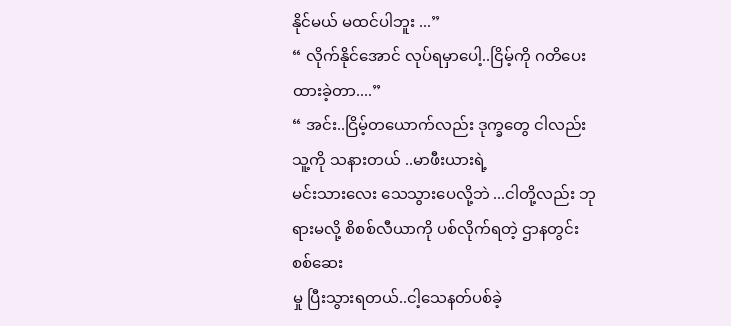နိုင်မယ် မထင်ပါဘူး ...”
“ လိုက်နိုင်အောင် လုပ်ရမှာပေါ့..ငြိမ့်ကို ဂတိပေးထားခဲ့တာ....”
“ အင်း..ငြိမ့်တယောက်လည်း ဒုက္ခတွေ ငါလည်း သူ့ကို သနားတယ် ..မာဖီးယားရဲ့
မင်းသားလေး သေသွားပေလို့ဘဲ ...ငါတို့လည်း ဘုရားမလို့ စိစစ်လီယာကို ပစ်လိုက်ရတဲ့ ဌာနတွင်း စစ်ဆေး
မှု ပြီးသွားရတယ်..ငါ့သေနတ်ပစ်ခဲ့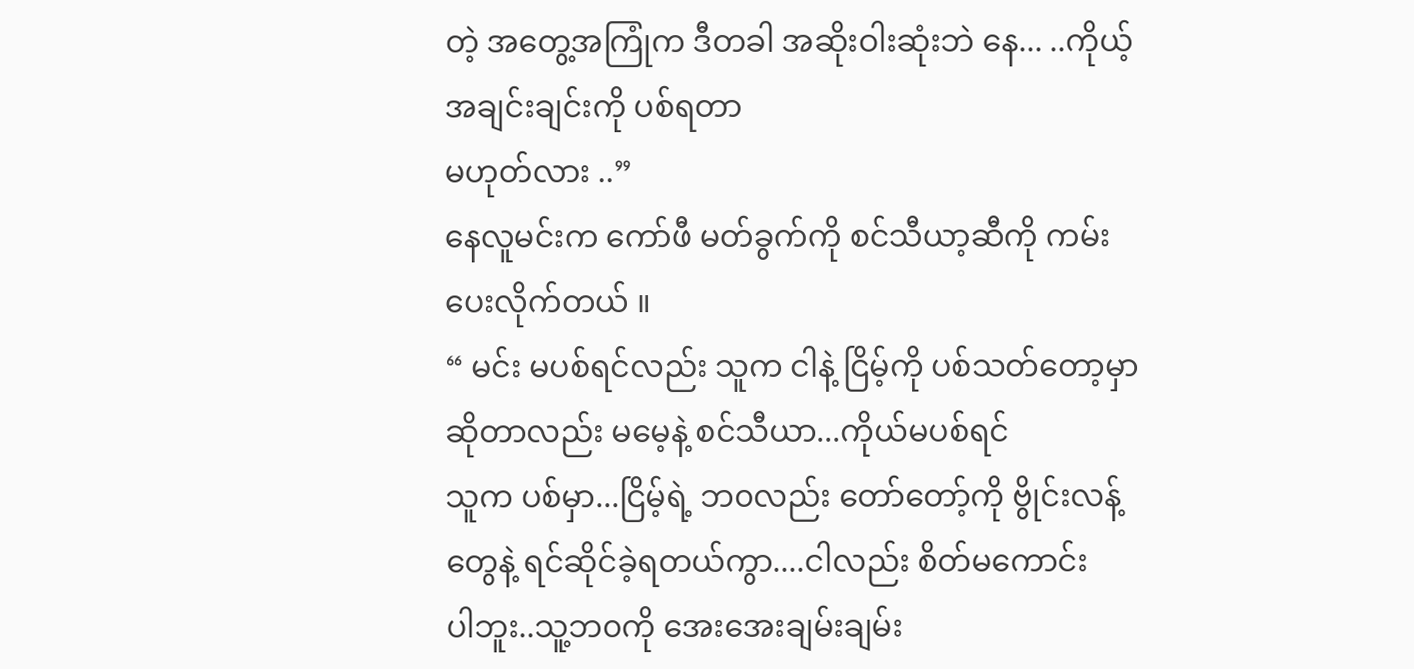တဲ့ အတွေ့အကြုံက ဒီတခါ အဆိုးဝါးဆုံးဘဲ နေ... ..ကိုယ့် အချင်းချင်းကို ပစ်ရတာ
မဟုတ်လား ..”
နေလူမင်းက ကော်ဖီ မတ်ခွက်ကို စင်သီယာ့ဆီကို ကမ်းပေးလိုက်တယ် ။
“ မင်း မပစ်ရင်လည်း သူက ငါနဲ့ ငြိမ့်ကို ပစ်သတ်တော့မှာ ဆိုတာလည်း မမေ့နဲ့ စင်သီယာ...ကိုယ်မပစ်ရင်
သူက ပစ်မှာ...ငြိမ့်ရဲ့ ဘ၀လည်း တော်တော့်ကို ဗွိုင်းလန့်တွေနဲ့ ရင်ဆိုင်ခဲ့ရတယ်ကွာ....ငါလည်း စိတ်မကောင်း
ပါဘူး..သူ့ဘ၀ကို အေးအေးချမ်းချမ်း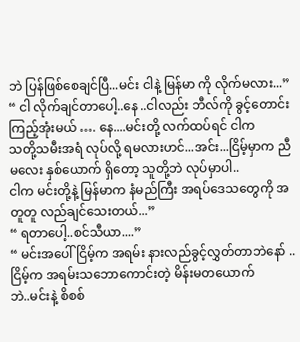ဘဲ ပြန်ဖြစ်စေချင်ပြီ...မင်း ငါနဲ့ မြန်မာ ကို လိုက်မလား...”
“ ငါ လိုက်ချင်တာပေါ့..နေ ..ငါလည်း ဘီလ်ကို ခွင့်တောင်း ကြည့်အုံးမယ် …. နေ....မင်းတို့ လက်ထပ်ရင် ငါက
သတို့သမီးအရံ လုပ်လို့ ရမလားဟင်...အင်း...ငြိမ့်မှာက ညီမလေး နှစ်ယောက် ရှိတော့ သူတို့ဘဲ လုပ်မှာပါ..
ငါက မင်းတို့နဲ့ မြန်မာက နံမည်ကြီး အရပ်ဒေသတွေကို အတူတူ လည်ချင်သေးတယ်...”
“ ရတာပေါ့..စင်သီယာ....”
“ မင်းအပေါ် ငြိမ့်က အရမ်း နားလည်ခွင့်လွှတ်တာဘဲနော် ..ငြိမ့်က အရမ်းသဘောကောင်းတဲ့ မိန်းမတယောက်
ဘဲ..မင်းနဲ့ စိစစ်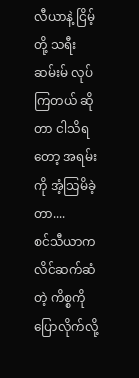လီယာနဲ့ ငြိမ့်တို့ သရီးဆမ်းမ် လုပ်ကြတယ် ဆိုတာ ငါသိရတော့ အရမ်းကို အံ့သြမိခဲ့တာ....
စင်သီယာက လိင်ဆက်ဆံတဲ့ ကိစ္စကို ပြောလိုက်လို့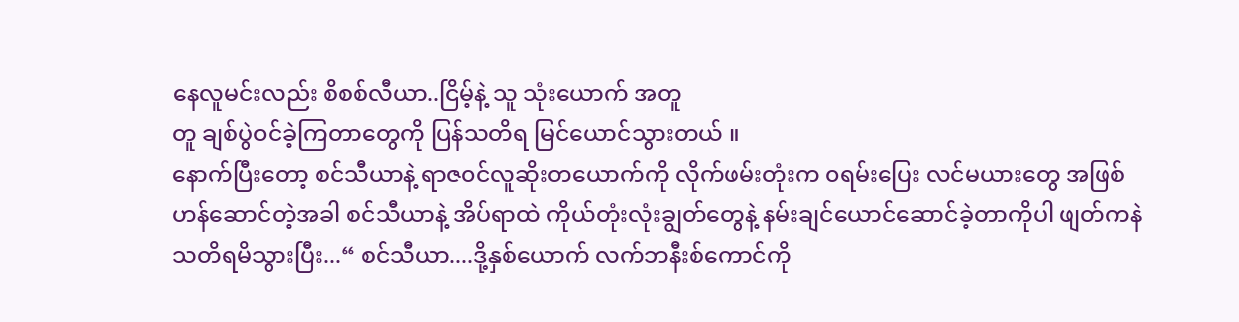နေလူမင်းလည်း စိစစ်လီယာ..ငြိမ့်နဲ့ သူ သုံးယောက် အတူ
တူ ချစ်ပွဲ၀င်ခဲ့ကြတာတွေကို ပြန်သတိရ မြင်ယောင်သွားတယ် ။
နောက်ပြီးတော့ စင်သီယာနဲ့ ရာဇ၀င်လူဆိုးတယောက်ကို လိုက်ဖမ်းတုံးက ၀ရမ်းပြေး လင်မယားတွေ အဖြစ်
ဟန်ဆောင်တဲ့အခါ စင်သီယာနဲ့ အိပ်ရာထဲ ကိုယ်တုံးလုံးချွတ်တွေနဲ့ နမ်းချင်ယောင်ဆောင်ခဲ့တာကိုပါ ဖျတ်ကနဲ
သတိရမိသွားပြီး...“ စင်သီယာ....ဒို့နှစ်ယောက် လက်ဘနီးစ်ကောင်ကို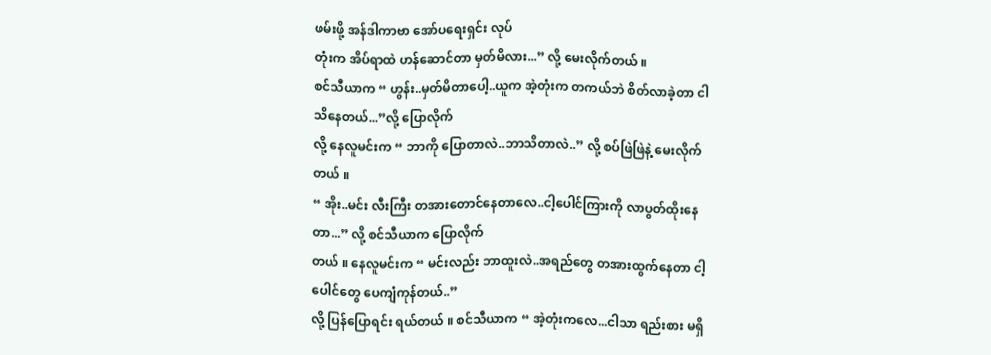ဖမ်းဖို့ အန်ဒါကာဗာ အော်ပရေးရှင်း လုပ်
တုံးက အိပ်ရာထဲ ဟန်ဆောင်တာ မှတ်မိလား...” လို့ မေးလိုက်တယ် ။
စင်သီယာက “ ဟွန်း..မှတ်မိတာပေါ့..ယူက အဲ့တုံးက တကယ်ဘဲ စိတ်လာခဲ့တာ ငါ သိနေတယ်...”လို့ ပြောလိုက်
လို့ နေလူမင်းက “ ဘာကို ပြောတာလဲ..ဘာသိတာလဲ..” လို့ စပ်ဖြဲဖြဲနဲ့ မေးလိုက်တယ် ။
“ အိုး..မင်း လီးကြီး တအားတောင်နေတာလေ..ငါ့ပေါင်ကြားကို လာပွတ်ထိုးနေတာ...” လို့ စင်သီယာက ပြောလိုက်
တယ် ။ နေလူမင်းက “ မင်းလည်း ဘာထူးလဲ..အရည်တွေ တအားထွက်နေတာ ငါ့ပေါင်တွေ ပေကျံကုန်တယ်..”
လို့ ပြန်ပြောရင်း ရယ်တယ် ။ စင်သီယာက “ အဲ့တုံးကလေ...ငါသာ ရည်းစား မရှိ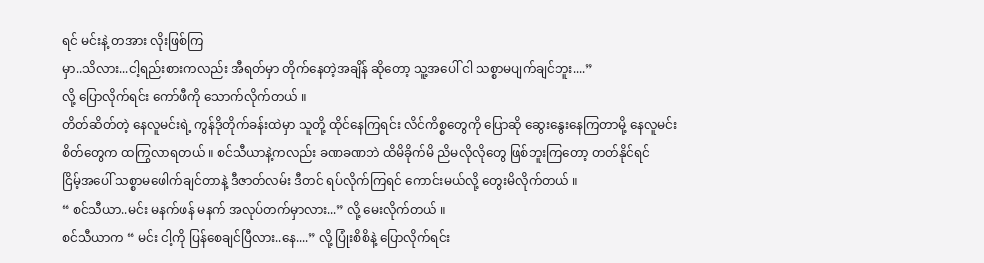ရင် မင်းနဲ့ တအား လိုးဖြစ်ကြ
မှာ..သိလား...ငါ့ရည်းစားကလည်း အီရတ်မှာ တိုက်နေတဲ့အချိန် ဆိုတော့ သူ့အပေါ် ငါ သစ္စာမပျက်ချင်ဘူး....”
လို့ ပြောလိုက်ရင်း ကော်ဖီကို သောက်လိုက်တယ် ။
တိတ်ဆိတ်တဲ့ နေလူမင်းရဲ့ ကွန်ဒိုတိုက်ခန်းထဲမှာ သူတို့ ထိုင်နေကြရင်း လိင်ကိစ္စတွေကို ပြောဆို ဆွေးနွေးနေကြတာမို့ နေလူမင်း
စိတ်တွေက ထကြွလာရတယ် ။ စင်သီယာနဲ့ကလည်း ခဏခဏဘဲ ထိမိခိုက်မိ ညိမလိုလိုတွေ ဖြစ်ဘူးကြတော့ တတ်နိုင်ရင်
ငြိမ့်အပေါ် သစ္စာမဖေါက်ချင်တာနဲ့ ဒီဇာတ်လမ်း ဒီတင် ရပ်လိုက်ကြရင် ကောင်းမယ်လို့ တွေးမိလိုက်တယ် ။
“ စင်သီယာ..မင်း မနက်ဖန် မနက် အလုပ်တက်မှာလား...” လို့ မေးလိုက်တယ် ။
စင်သီယာက “ မင်း ငါ့ကို ပြန်စေချင်ပြီလား..နေ....” လို့ ပြုံးစိစိနဲ့ ပြောလိုက်ရင်း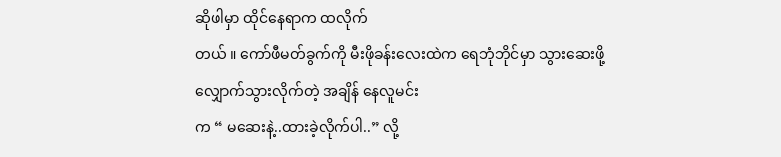ဆိုဖါမှာ ထိုင်နေရာက ထလိုက်
တယ် ။ ကော်ဖီမတ်ခွက်ကို မီးဖိုခန်းလေးထဲက ရေဘုံဘိုင်မှာ သွားဆေးဖို့ လျှောက်သွားလိုက်တဲ့ အချိန် နေလူမင်း
က “ မဆေးနဲ့..ထားခဲ့လိုက်ပါ..” လို့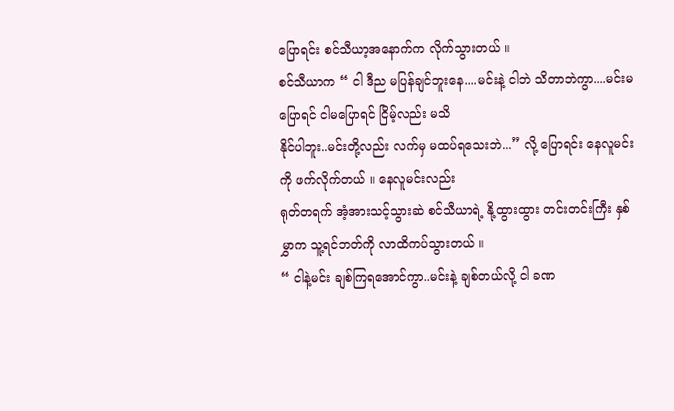ပြောရင်း စင်သီယာ့အနောက်က လိုက်သွားတယ် ။
စင်သီယာက “ ငါ ဒီည မပြန်ချင်ဘူးနေ....မင်းနဲ့ ငါဘဲ သိတာဘဲကွာ....မင်းမပြောရင် ငါမပြောရင် ငြိမ့်လည်း မသိ
နိုင်ပါဘူး..မင်းတို့လည်း လက်မှ မထပ်ရသေးဘဲ...” လို့ ပြောရင်း နေလူမင်းကို ဖက်လိုက်တယ် ။ နေလူမင်းလည်း
ရုတ်တရက် အံ့အားသင့်သွားဆဲ စင်သီယာရဲ့ နို့ထွားထွား တင်းတင်းကြီး နှစ်မွှာက သူ့ရင်ဘတ်ကို လာထိကပ်သွားတယ် ။
“ ငါနဲ့မင်း ချစ်ကြရအောင်ကွာ..မင်းနဲ့ ချစ်တယ်လို့ ငါ ခဏ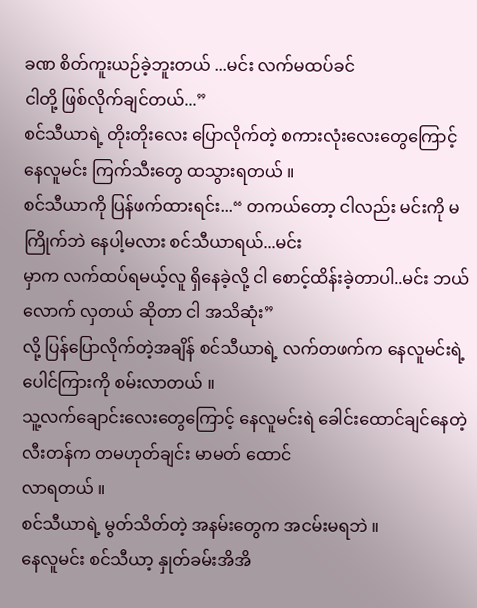ခဏ စိတ်ကူးယဉ်ခဲ့ဘူးတယ် ...မင်း လက်မထပ်ခင်
ငါတို့ ဖြစ်လိုက်ချင်တယ်...”
စင်သီယာရဲ့ တိုးတိုးလေး ပြောလိုက်တဲ့ စကားလုံးလေးတွေကြောင့် နေလူမင်း ကြက်သီးတွေ ထသွားရတယ် ။
စင်သီယာကို ပြန်ဖက်ထားရင်း...“ တကယ်တော့ ငါလည်း မင်းကို မကြိုက်ဘဲ နေပါ့မလား စင်သီယာရယ်...မင်း
မှာက လက်ထပ်ရမယ့်လူ ရှိနေခဲ့လို့ ငါ စောင့်ထိန်းခဲ့တာပါ..မင်း ဘယ်လောက် လှတယ် ဆိုတာ ငါ အသိဆုံး”
လို့ ပြန်ပြောလိုက်တဲ့အချိန် စင်သီယာရဲ့ လက်တဖက်က နေလူမင်းရဲ့ ပေါင်ကြားကို စမ်းလာတယ် ။
သူ့လက်ချောင်းလေးတွေကြောင့် နေလူမင်းရဲ ခေါင်းထောင်ချင်နေတဲ့ လီးတန်က တမဟုတ်ချင်း မာမတ် ထောင်
လာရတယ် ။
စင်သီယာရဲ့ မွတ်သိတ်တဲ့ အနမ်းတွေက အငမ်းမရဘဲ ။
နေလူမင်း စင်သီယာ့ နှုတ်ခမ်းအိအိ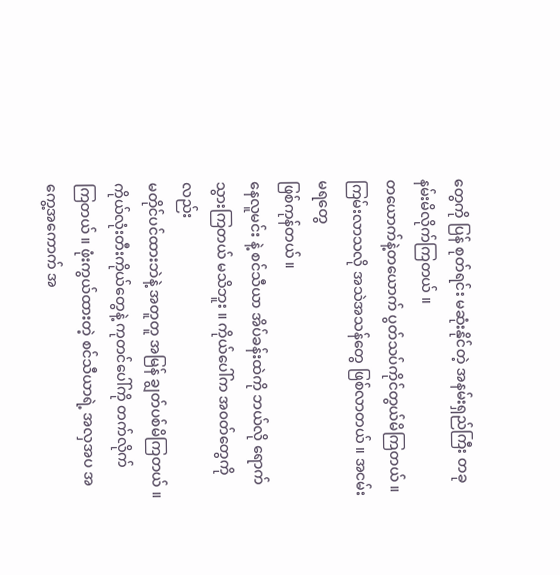တွေကို ပြန် စုတ်ရင်း မဆုံးနိုင်တဲ့ အနမ်းရှည်ကြီး တခု နမ်းမိလိုက်ကြတယ် ။
တယောက်နဲ့တယောက် ပွတ်သပ်ကိုင်တွယ်မိကြတယ် ။ ကြမ်းလာသလို အသဲအသန်တွေ ဖြစ်လာတယ် ။ အငမ်းမရတွေ
ဖြစ်ကုန်တယ် ။
နေလူမင်း နဲ့ စင်သီယာ အိပ်ခန်းထဲကို ဘယ်လို ရောက်သွားကြတယ် မသိဘူး ။ ကိုယ်ပေါ်က အ၀တ်တွေကိုလည်း
မတိုင်ပင်ထားဘဲနဲ့ အတူတူ အမြန် ချွတ်ပစ်မိကြတယ် ။ ကိုယ်လုံးတီးကိုယ်တွေနဲ့ ကုတင်ပေါ်ကို တက်လိုက်
ကြတယ် ။ ဖုံးကွယ်ထားတဲ့ စင်သီယာရဲ့ အလှအပ အကွေ့အကောက် အ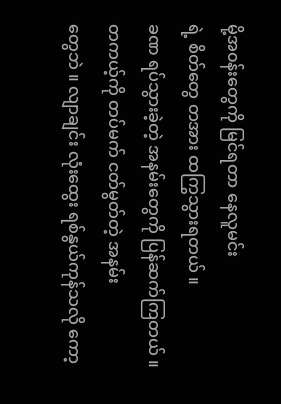မို့အ၀န်းတွေကို မြင်ရတာ နေလူမင်း
ရဲ့ စိတ်တွေ တအား ထကြွသွားရတယ် ။
ခဏ ရပ်သွားခဲ့တဲ့ အနမ်းတွေကို ပြန်ဆက်ကြတယ် ။ တကယ့်ကို တပ်မက် ငတ်မွတ်တဲ့ အနမ်း
တွေဘဲ ။ လျာချင်း လုံးထွေး ရစ်နွယ်ကုန်သလို ကော့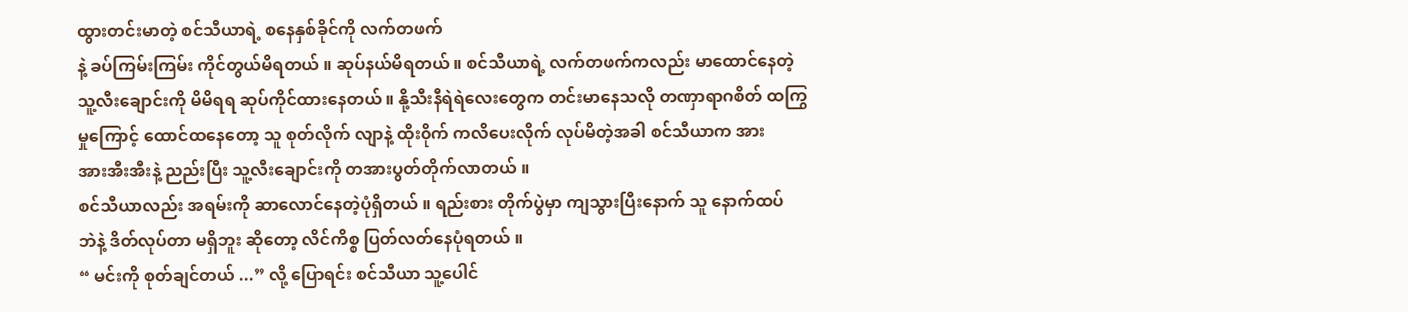ထွားတင်းမာတဲ့ စင်သီယာရဲ့ စနေနှစ်ခိုင်ကို လက်တဖက်
နဲ့ ခပ်ကြမ်းကြမ်း ကိုင်တွယ်မိရတယ် ။ ဆုပ်နယ်မိရတယ် ။ စင်သီယာရဲ့ လက်တဖက်ကလည်း မာထောင်နေတဲ့
သူ့လီးချောင်းကို မိမိရရ ဆုပ်ကိုင်ထားနေတယ် ။ နို့သီးနီရဲရဲလေးတွေက တင်းမာနေသလို တဏှာရာဂစိတ် ထကြွ
မှုကြောင့် ထောင်ထနေတော့ သူ စုတ်လိုက် လျာနဲ့ ထိုး၀ိုက် ကလိပေးလိုက် လုပ်မိတဲ့အခါ စင်သီယာက အား
အားအီးအီးနဲ့ ညည်းပြီး သူ့လီးချောင်းကို တအားပွတ်တိုက်လာတယ် ။
စင်သီယာလည်း အရမ်းကို ဆာလောင်နေတဲ့ပုံရှိတယ် ။ ရည်းစား တိုက်ပွဲမှာ ကျသွားပြီးနောက် သူ နောက်ထပ်
ဘဲနဲ့ ဒိတ်လုပ်တာ မရှိဘူး ဆိုတော့ လိင်ကိစ္စ ပြတ်လတ်နေပုံရတယ် ။
“ မင်းကို စုတ်ချင်တယ် ...” လို့ ပြောရင်း စင်သီယာ သူ့ပေါင်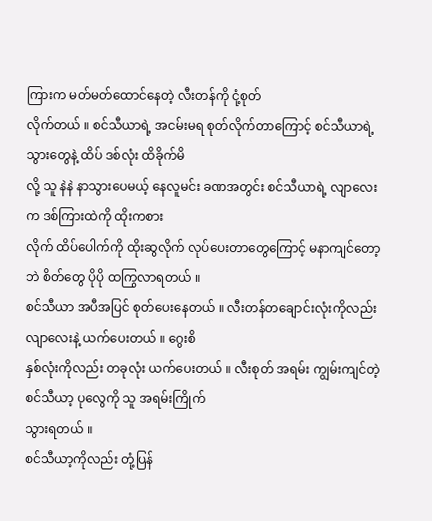ကြားက မတ်မတ်ထောင်နေတဲ့ လီးတန်ကို ငုံ့စုတ်
လိုက်တယ် ။ စင်သီယာရဲ့ အငမ်းမရ စုတ်လိုက်တာကြောင့် စင်သီယာရဲ့ သွားတွေနဲ့ ထိပ် ဒစ်လုံး ထိခိုက်မိ
လို့ သူ နဲနဲ နာသွားပေမယ့် နေလူမင်း ခဏအတွင်း စင်သီယာရဲ့ လျာလေးက ဒစ်ကြားထဲကို ထိုးကစား
လိုက် ထိပ်ပေါက်ကို ထိုးဆွလိုက် လုပ်ပေးတာတွေကြောင့် မနာကျင်တော့ဘဲ စိတ်တွေ ပိုပို ထကြွလာရတယ် ။
စင်သီယာ အပီအပြင် စုတ်ပေးနေတယ် ။ လီးတန်တချောင်းလုံးကိုလည်း လျာလေးနဲ့ ယက်ပေးတယ် ။ ဂွေးစိ
နှစ်လုံးကိုလည်း တခုလုံး ယက်ပေးတယ် ။ လီးစုတ် အရမ်း ကျွမ်းကျင်တဲ့ စင်သီယာ့ ပုလွေကို သူ အရမ်းကြိုက်
သွားရတယ် ။
စင်သီယာ့ကိုလည်း တုံ့ပြန်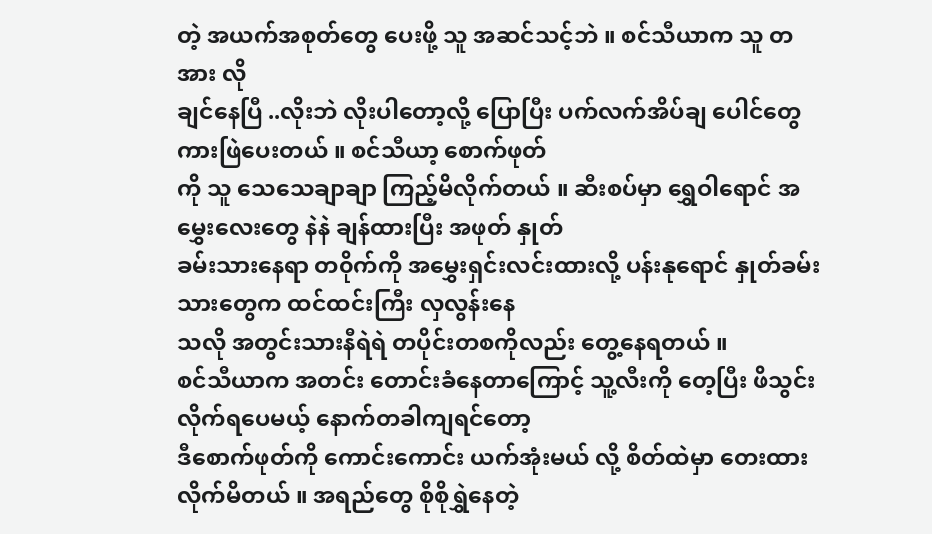တဲ့ အယက်အစုတ်တွေ ပေးဖို့ သူ အဆင်သင့်ဘဲ ။ စင်သီယာက သူ တအား လို
ချင်နေပြီ ..လိုးဘဲ လိုးပါတော့လို့ ပြောပြီး ပက်လက်အိပ်ချ ပေါင်တွေ ကားဖြဲပေးတယ် ။ စင်သီယာ့ စောက်ဖုတ်
ကို သူ သေသေချာချာ ကြည့်မိလိုက်တယ် ။ ဆီးစပ်မှာ ရွှေဝါရောင် အမွှေးလေးတွေ နဲနဲ ချန်ထားပြီး အဖုတ် နှုတ်
ခမ်းသားနေရာ တ၀ိုက်ကို အမွှေးရှင်းလင်းထားလို့ ပန်းနုရောင် နှုတ်ခမ်းသားတွေက ထင်ထင်းကြီး လှလွန်းနေ
သလို အတွင်းသားနီရဲရဲ တပိုင်းတစကိုလည်း တွေ့နေရတယ် ။
စင်သီယာက အတင်း တောင်းခံနေတာကြောင့် သူ့လီးကို တေ့ပြီး ဖိသွင်းလိုက်ရပေမယ့် နောက်တခါကျရင်တော့
ဒီစောက်ဖုတ်ကို ကောင်းကောင်း ယက်အုံးမယ် လို့ စိတ်ထဲမှာ တေးထားလိုက်မိတယ် ။ အရည်တွေ စိုစိုရွှဲနေတဲ့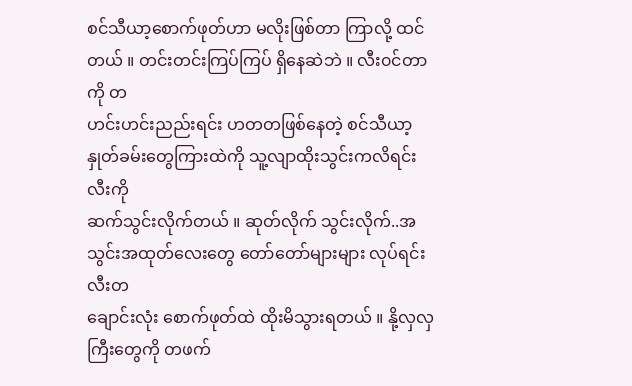စင်သီယာ့စောက်ဖုတ်ဟာ မလိုးဖြစ်တာ ကြာလို့ ထင်တယ် ။ တင်းတင်းကြပ်ကြပ် ရှိနေဆဲဘဲ ။ လီး၀င်တာကို တ
ဟင်းဟင်းညည်းရင်း ဟတတဖြစ်နေတဲ့ စင်သီယာ့ နှုတ်ခမ်းတွေကြားထဲကို သူ့လျာထိုးသွင်းကလိရင်း လီးကို
ဆက်သွင်းလိုက်တယ် ။ ဆုတ်လိုက် သွင်းလိုက်..အသွင်းအထုတ်လေးတွေ တော်တော်များများ လုပ်ရင်း လီးတ
ချောင်းလုံး စောက်ဖုတ်ထဲ ထိုးမိသွားရတယ် ။ နို့လှလှကြီးတွေကို တဖက်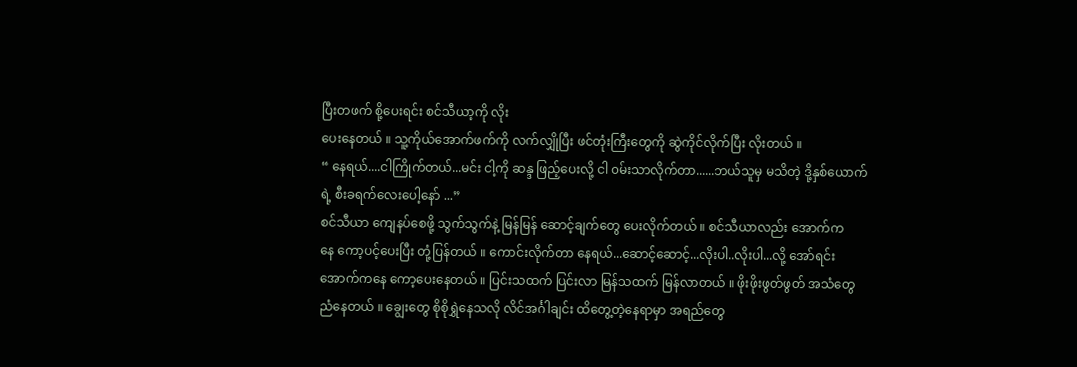ပြီးတဖက် စို့ပေးရင်း စင်သီယာ့ကို လိုး
ပေးနေတယ် ။ သူ့ကိုယ်အောက်ဖက်ကို လက်လျှိုပြီး ဖင်တုံးကြီးတွေကို ဆွဲကိုင်လိုက်ပြီး လိုးတယ် ။
“ နေရယ်....ငါကြိုက်တယ်...မင်း ငါ့ကို ဆန္ဒ ဖြည့်ပေးလို့ ငါ ၀မ်းသာလိုက်တာ......ဘယ်သူမှ မသိတဲ့ ဒို့နှစ်ယောက်
ရဲ့ စီးခရက်လေးပေါ့နော် ...”
စင်သီယာ ကျေနပ်စေဖို့ သွက်သွက်နဲ့ မြန်မြန် ဆောင့်ချက်တွေ ပေးလိုက်တယ် ။ စင်သီယာလည်း အောက်က
နေ ကော့ပင့်ပေးပြီး တုံ့ပြန်တယ် ။ ကောင်းလိုက်တာ နေရယ်...ဆောင့်ဆောင့်...လိုးပါ..လိုးပါ...လို့ အော်ရင်း
အောက်ကနေ ကော့ပေးနေတယ် ။ ပြင်းသထက် ပြင်းလာ မြန်သထက် မြန်လာတယ် ။ ဖိုးဖိုးဖွတ်ဖွတ် အသံတွေ
ညံနေတယ် ။ ချွေးတွေ စိုစိုရွှဲနေသလို လိင်အင်္ဂါချင်း ထိတွေ့တဲ့နေရာမှာ အရည်တွေ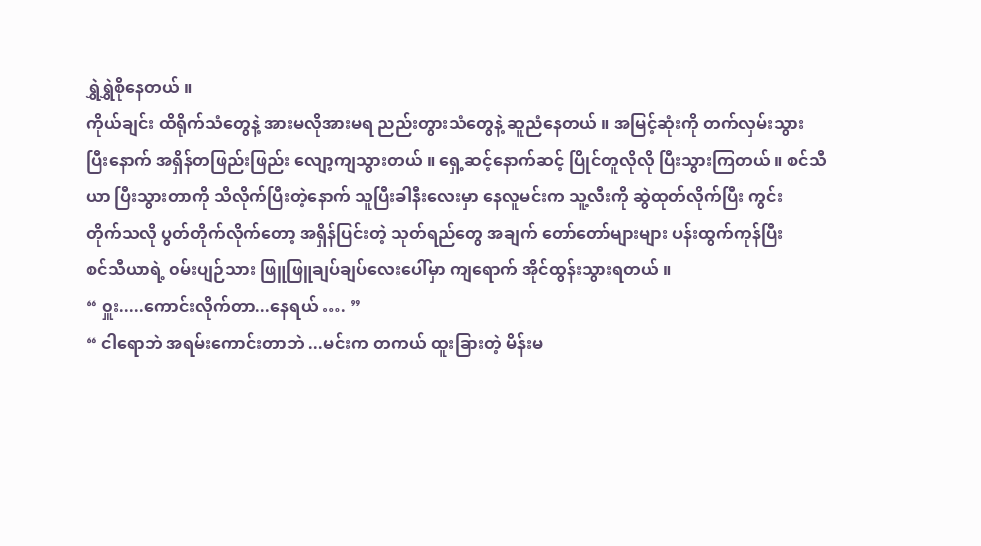ရွှဲရွှဲစိုနေတယ် ။
ကိုယ်ချင်း ထိရိုက်သံတွေနဲ့ အားမလိုအားမရ ညည်းတွားသံတွေနဲ့ ဆူညံနေတယ် ။ အမြင့်ဆုံးကို တက်လှမ်းသွား
ပြီးနောက် အရှိန်တဖြည်းဖြည်း လျော့ကျသွားတယ် ။ ရှေ့ဆင့်နောက်ဆင့် ပြိုင်တူလိုလို ပြီးသွားကြတယ် ။ စင်သီ
ယာ ပြီးသွားတာကို သိလိုက်ပြီးတဲ့နောက် သူပြီးခါနီးလေးမှာ နေလူမင်းက သူ့လီးကို ဆွဲထုတ်လိုက်ပြီး ကွင်း
တိုက်သလို ပွတ်တိုက်လိုက်တော့ အရှိန်ပြင်းတဲ့ သုတ်ရည်တွေ အချက် တော်တော်များများ ပန်းထွက်ကုန်ပြီး
စင်သီယာရဲ့ ၀မ်းပျဉ်သား ဖြူဖြူချပ်ချပ်လေးပေါ်မှာ ကျရောက် အိုင်ထွန်းသွားရတယ် ။
“ ၀ှူး.....ကောင်းလိုက်တာ...နေရယ် …. ”
“ ငါရောဘဲ အရမ်းကောင်းတာဘဲ ...မင်းက တကယ် ထူးခြားတဲ့ မိန်းမ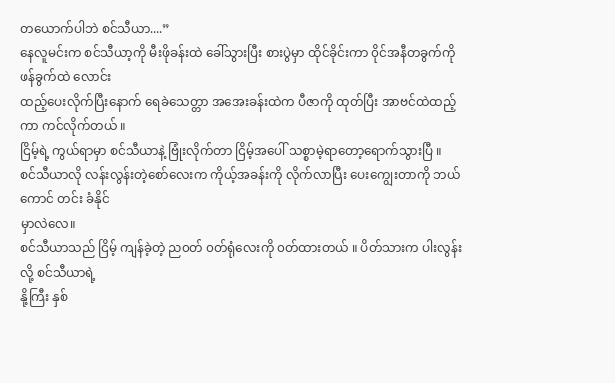တယောက်ပါဘဲ စင်သီယာ....”
နေလူမင်းက စင်သီယာ့ကို မီးဖိုခန်းထဲ ခေါ်သွားပြီး စားပွဲမှာ ထိုင်ခိုင်းကာ ၀ိုင်အနီတခွက်ကို ဖန်ခွက်ထဲ လောင်း
ထည့်ပေးလိုက်ပြီးနောက် ရေခဲသေတ္တာ အအေးခန်းထဲက ပီဇာကို ထုတ်ပြီး အာဗင်ထဲထည့်ကာ ကင်လိုက်တယ် ။
ငြိမ့်ရဲ့ ကွယ်ရာမှာ စင်သီယာနဲ့ ဗြုံးလိုက်တာ ငြိမ့်အပေါ် သစ္စာမဲ့ရာတော့ရောက်သွားပြီ ။
စင်သီယာလို လန်းလွန်းတဲ့စော်လေးက ကိုယ့်အခန်းကို လိုက်လာပြီး ပေးကျွေးတာကို ဘယ်ကောင် တင်း ခံနိုင်
မှာလဲလေ။
စင်သီယာသည် ငြိမ့် ကျန်ခဲ့တဲ့ ည၀တ် ၀တ်ရုံလေးကို ၀တ်ထားတယ် ။ ပိတ်သားက ပါးလွန်းလို့ စင်သီယာရဲ့
နို့ကြီး နှစ်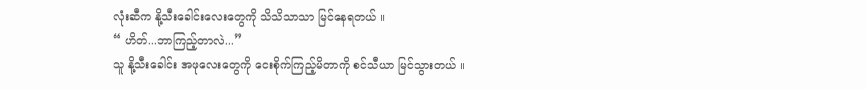လုံးဆီက နို့သီးခေါင်းလေးတွေကို သိသိသာသာ မြင်နေရတယ် ။
“ ဟိတ်...ဘာကြည့်တာလဲ...”
သူ နို့သီးခေါင်း အဖုလေးတွေကို ငေးစိုက်ကြည့်မိတာကို စင်သီယာ မြင်သွားတယ် ။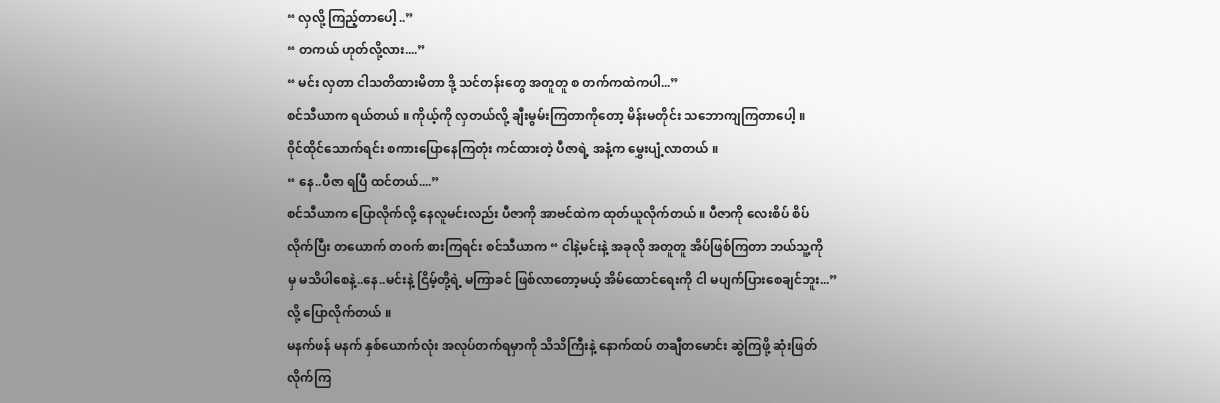“ လှလို့ ကြည့်တာပေါ့ ..”
“ တကယ် ဟုတ်လို့လား....”
“ မင်း လှတာ ငါသတိထားမိတာ ဒို့ သင်တန်းတွေ အတူတူ စ တက်ကထဲကပါ...”
စင်သီယာက ရယ်တယ် ။ ကိုယ့်ကို လှတယ်လို့ ချီးမွမ်းကြတာကိုတော့ မိန်းမတိုင်း သဘောကျကြတာပေါ့ ။
၀ိုင်ထိုင်သောက်ရင်း စကားပြောနေကြတုံး ကင်ထားတဲ့ ပီဇာရဲ့ အနံ့က မွှေးပျံ့လာတယ် ။
“ နေ..ပီဇာ ရပြီ ထင်တယ်....”
စင်သီယာက ပြောလိုက်လို့ နေလူမင်းလည်း ပီဇာကို အာဗင်ထဲက ထုတ်ယူလိုက်တယ် ။ ပီဇာကို လေးစိပ် စိပ်
လိုက်ပြီး တယောက် တ၀က် စားကြရင်း စင်သီယာက “ ငါနဲ့မင်းနဲ့ အခုလို အတူတူ အိပ်ဖြစ်ကြတာ ဘယ်သူ့ကို
မှ မသိပါစေနဲ့..နေ..မင်းနဲ့ ငြိမ့်တို့ရဲ့ မကြာခင် ဖြစ်လာတော့မယ့် အိမ်ထောင်ရေးကို ငါ မပျက်ပြားစေချင်ဘူး...”
လို့ ပြောလိုက်တယ် ။
မနက်ဖန် မနက် နှစ်ယောက်လုံး အလုပ်တက်ရမှာကို သိသိကြီးနဲ့ နောက်ထပ် တချီတမောင်း ဆွဲကြဖို့ ဆုံးဖြတ်
လိုက်ကြ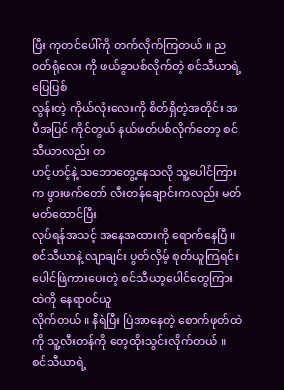ပြီး ကုတင်ပေါ်ကို တက်လိုက်ကြတယ် ။ ည၀တ်ရုံလေး ကို ဖယ်ခွာပစ်လိုက်တဲ့ စင်သီယာရဲ့ ပြေပြစ်
လွန်းတဲ့ ကိုယ်လုံးလေးကို စိတ်ရှိတဲ့အတိုင်း အပီအပြင် ကိုင်တွယ် နယ်ဖတ်ပစ်လိုက်တော့ စင်သီယာလည်း တ
ဟင့်ဟင့်နဲ့ သဘောတွေ့နေသလို သူ့ပေါင်ကြားက ဖွားဖက်တော် လီးတန်ချောင်းကလည်း မတ်မတ်ထောင်ပြီး
လုပ်ရန်အသင့် အနေအထားကို ရောက်နေပြီ ။
စင်သီယာနဲ့ လျာချင်း ပွတ်လှိမ့် စုတ်ယူကြရင်း ပေါင်ဖြဲကားပေးတဲ့ စင်သီယာ့ပေါင်တွေကြားထဲကို နေရာ၀င်ယူ
လိုက်တယ် ။ နီရဲပြီး ပြဲအာနေတဲ့ စောက်ဖုတ်ထဲကို သူ့လီးတန်ကို တေ့ထိုးသွင်းလိုက်တယ် ။
စင်သီယာရဲ့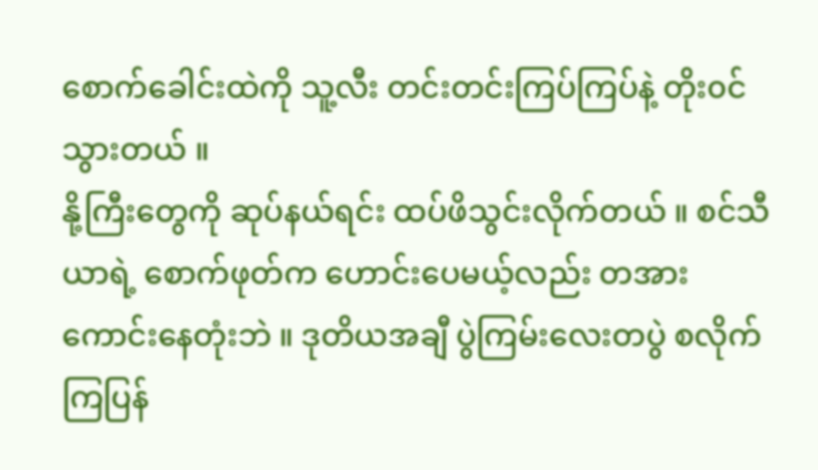စောက်ခေါင်းထဲကို သူ့လီး တင်းတင်းကြပ်ကြပ်နဲ့ တိုး၀င်သွားတယ် ။
နို့ကြီးတွေကို ဆုပ်နယ်ရင်း ထပ်ဖိသွင်းလိုက်တယ် ။ စင်သီယာရဲ့ စောက်ဖုတ်က ဟောင်းပေမယ့်လည်း တအား
ကောင်းနေတုံးဘဲ ။ ဒုတိယအချီ ပွဲကြမ်းလေးတပွဲ စလိုက်ကြပြန်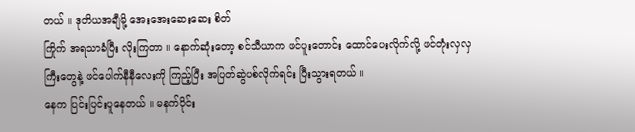တယ် ။ ဒုတိယအချီမို့ အေးအေးဆေးဆေး စိတ်
ကြိုက် အရသာခံပြီး လိုးကြတာ ။ နောက်ဆုံးတော့ စင်သီယာက ဖင်ပူးတောင်း ထောင်ပေးလိုက်လို့ ဖင်တုံးလှလှ
ကြီးတွေနဲ့ ဖင်ပေါက်နီနီလေးကို ကြည့်ပြီး အပြတ်ဆွဲပစ်လိုက်ရင်း ပြီးသွားရတယ် ။
နေက ပြင်းပြင်းပူနေတယ် ။ မနက်ပိုင်း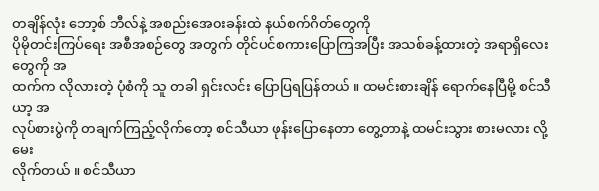တချိန်လုံး ဘော့စ် ဘီလ်နဲ့ အစည်းအေ၀းခန်းထဲ နယ်စက်ဂိတ်တွေကို
ပိုမိုတင်းကြပ်ရေး အစီအစဉ်တွေ အတွက် တိုင်ပင်စကားပြောကြအပြီး အသစ်ခန့်ထားတဲ့ အရာရှိလေးတွေကို အ
ထက်က လိုလားတဲ့ ပုံစံကို သူ တခါ ရှင်းလင်း ပြောပြရပြန်တယ် ။ ထမင်းစားချိန် ရောက်နေပြီမို့ စင်သီယာ့ အ
လုပ်စားပွဲကို တချက်ကြည့်လိုက်တော့ စင်သီယာ ဖုန်းပြောနေတာ တွေ့တာနဲ့ ထမင်းသွား စားမလား လို့ မေး
လိုက်တယ် ။ စင်သီယာ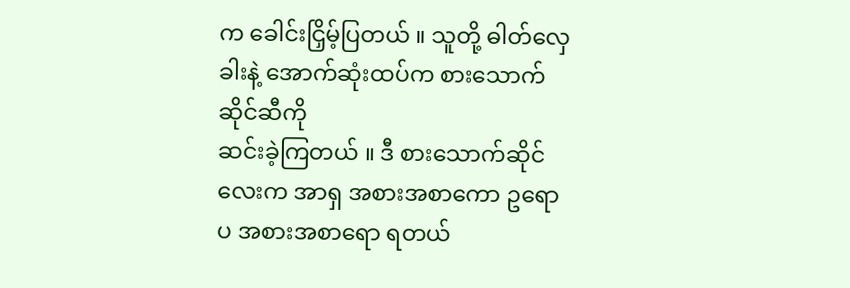က ခေါင်းငြှိမ့်ပြတယ် ။ သူတို့ ဓါတ်လှေခါးနဲ့ အောက်ဆုံးထပ်က စားသောက်ဆိုင်ဆီကို
ဆင်းခဲ့ကြတယ် ။ ဒီ စားသောက်ဆိုင်လေးက အာရှ အစားအစာကော ဥရောပ အစားအစာရော ရတယ်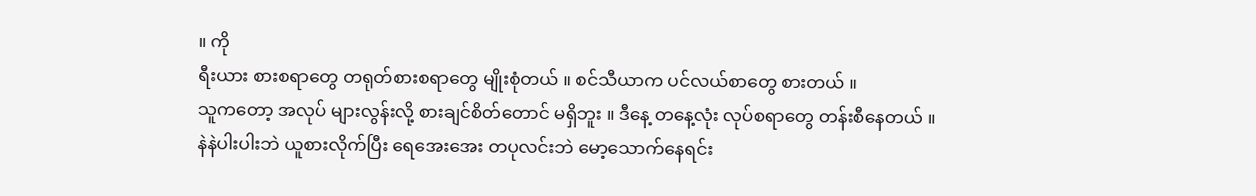။ ကို
ရီးယား စားစရာတွေ တရုတ်စားစရာတွေ မျိုးစုံတယ် ။ စင်သီယာက ပင်လယ်စာတွေ စားတယ် ။
သူကတော့ အလုပ် များလွန်းလို့ စားချင်စိတ်တောင် မရှိဘူး ။ ဒီနေ့ တနေ့လုံး လုပ်စရာတွေ တန်းစီနေတယ် ။
နဲနဲပါးပါးဘဲ ယူစားလိုက်ပြီး ရေအေးအေး တပုလင်းဘဲ မော့သောက်နေရင်း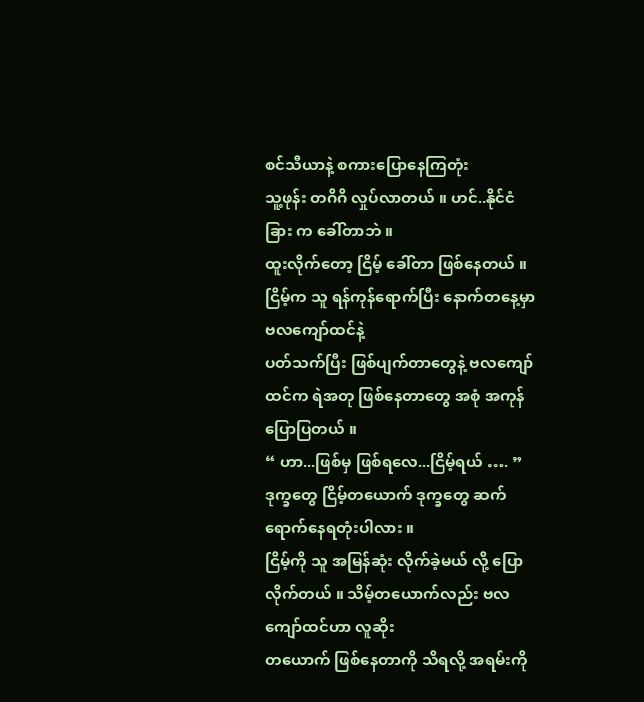စင်သီယာနဲ့ စကားပြောနေကြတုံး
သူ့ဖုန်း တဂိဂိ လှုပ်လာတယ် ။ ဟင်..နိုင်ငံခြား က ခေါ်တာဘဲ ။
ထူးလိုက်တော့ ငြိမ့် ခေါ်တာ ဖြစ်နေတယ် ။ ငြိမ့်က သူ ရန်ကုန်ရောက်ပြီး နောက်တနေ့မှာ ဗလကျော်ထင်နဲ့
ပတ်သက်ပြီး ဖြစ်ပျက်တာတွေနဲ့ ဗလကျော်ထင်က ရဲအတု ဖြစ်နေတာတွေ အစုံ အကုန် ပြောပြတယ် ။
“ ဟာ...ဖြစ်မှ ဖြစ်ရလေ...ငြိမ့်ရယ် …. ”
ဒုက္ခတွေ ငြိမ့်တယောက် ဒုက္ခတွေ ဆက် ရောက်နေရတုံးပါလား ။
ငြိမ့်ကို သူ အမြန်ဆုံး လိုက်ခဲ့မယ် လို့ ပြောလိုက်တယ် ။ သိမ့်တယောက်လည်း ဗလကျော်ထင်ဟာ လူဆိုး
တယောက် ဖြစ်နေတာကို သိရလို့ အရမ်းကို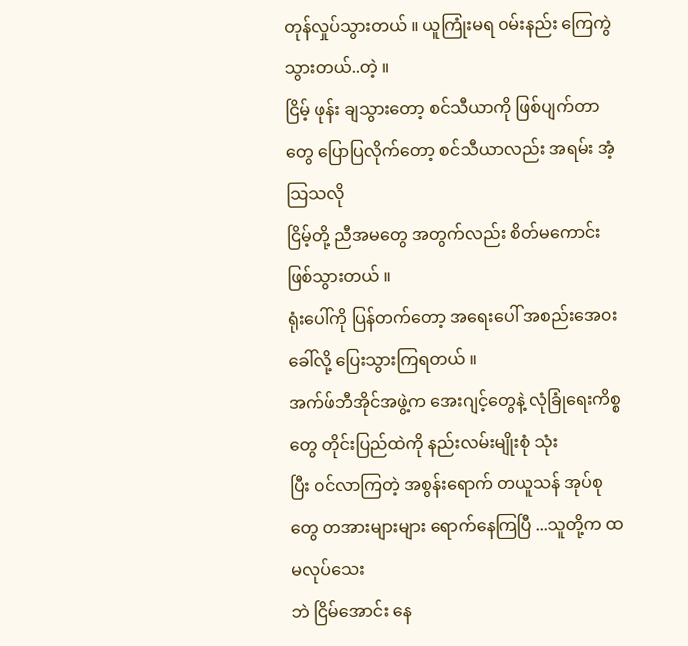တုန်လှုပ်သွားတယ် ။ ယူကြုံးမရ ၀မ်းနည်း ကြေကွဲသွားတယ်..တဲ့ ။
ငြိမ့် ဖုန်း ချသွားတော့ စင်သီယာကို ဖြစ်ပျက်တာတွေ ပြောပြလိုက်တော့ စင်သီယာလည်း အရမ်း အံ့သြသလို
ငြိမ့်တို့ ညီအမတွေ အတွက်လည်း စိတ်မကောင်းဖြစ်သွားတယ် ။
ရုံးပေါ်ကို ပြန်တက်တော့ အရေးပေါ် အစည်းအေ၀း ခေါ်လို့ ပြေးသွားကြရတယ် ။
အက်ဖ်ဘီအိုင်အဖွဲ့က အေးဂျင့်တွေနဲ့ လုံခြုံရေးကိစ္စတွေ တိုင်းပြည်ထဲကို နည်းလမ်းမျိုးစုံ သုံး
ပြီး ၀င်လာကြတဲ့ အစွန်းရောက် တယူသန် အုပ်စုတွေ တအားများများ ရောက်နေကြပြီ ...သူတို့က ထမလုပ်သေး
ဘဲ ငြိမ်အောင်း နေ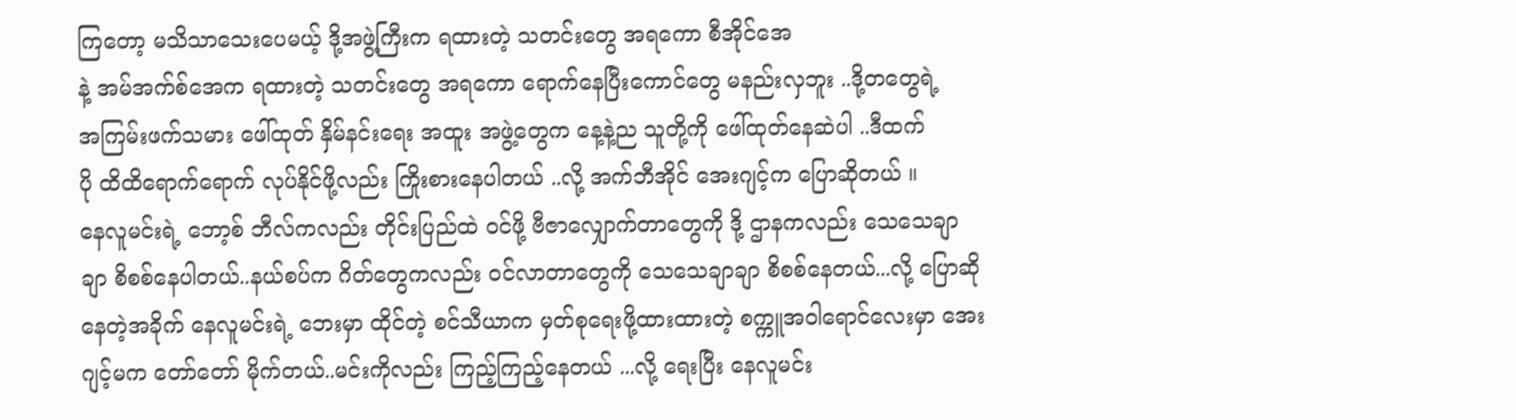ကြတော့ မသိသာသေးပေမယ့် ဒို့အဖွဲ့ကြီးက ရထားတဲ့ သတင်းတွေ အရကော စီအိုင်အေ
နဲ့ အမ်အက်စ်အေက ရထားတဲ့ သတင်းတွေ အရကော ရောက်နေပြီးကောင်တွေ မနည်းလှဘူး ..ဒို့တတွေရဲ့
အကြမ်းဖက်သမား ဖေါ်ထုတ် နှိမ်နင်းရေး အထူး အဖွဲ့တွေက နေ့နဲ့ည သူတို့ကို ဖေါ်ထုတ်နေဆဲပါ ..ဒီထက်
ပို ထိထိရောက်ရောက် လုပ်နိုင်ဖို့လည်း ကြိုးစားနေပါတယ် ..လို့ အက်ဘီအိုင် အေးဂျင့်က ပြောဆိုတယ် ။
နေလူမင်းရဲ့ ဘော့စ် ဘီလ်ကလည်း တိုင်းပြည်ထဲ ၀င်ဖို့ ဗီဇာလျှောက်တာတွေကို ဒို့ ဌာနကလည်း သေသေချာ
ချာ စိစစ်နေပါတယ်..နယ်စပ်က ဂိတ်တွေကလည်း ၀င်လာတာတွေကို သေသေချာချာ စိစစ်နေတယ်...လို့ ပြောဆို
နေတဲ့အခိုက် နေလူမင်းရဲ့ ဘေးမှာ ထိုင်တဲ့ စင်သီယာက မှတ်စုရေးဖို့ထားထားတဲ့ စက္ကူအဝါရောင်လေးမှာ အေး
ဂျင့်မက တော်တော် မိုက်တယ်..မင်းကိုလည်း ကြည့်ကြည့်နေတယ် ...လို့ ရေးပြီး နေလူမင်း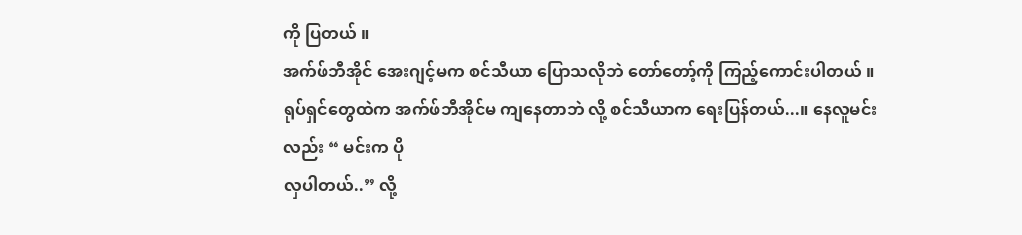ကို ပြတယ် ။
အက်ဖ်ဘီအိုင် အေးဂျင့်မက စင်သီယာ ပြောသလိုဘဲ တော်တော့်ကို ကြည့်ကောင်းပါတယ် ။
ရုပ်ရှင်တွေထဲက အက်ဖ်ဘီအိုင်မ ကျနေတာဘဲ လို့ စင်သီယာက ရေးပြန်တယ်...။ နေလူမင်းလည်း “ မင်းက ပို
လှပါတယ်..” လို့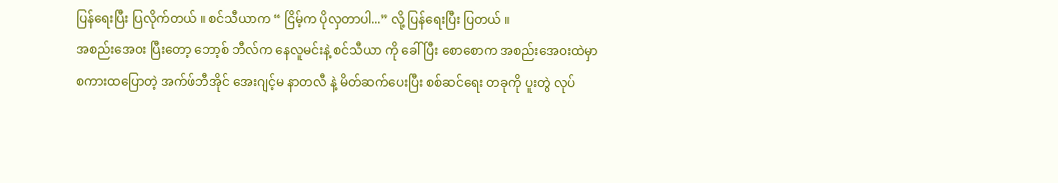ပြန်ရေးပြီး ပြလိုက်တယ် ။ စင်သီယာက “ ငြိမ့်က ပိုလှတာပါ...” လို့ ပြန်ရေးပြီး ပြတယ် ။
အစည်းအေ၀း ပြီးတော့ ဘော့စ် ဘီလ်က နေလူမင်းနဲ့ စင်သီယာ ကို ခေါ်ပြီး စောစောက အစည်းအေ၀းထဲမှာ
စကားထပြောတဲ့ အက်ဖ်ဘီအိုင် အေးဂျင့်မ နာတလီ နဲ့ မိတ်ဆက်ပေးပြီး စစ်ဆင်ရေး တခုကို ပူးတွဲ လုပ်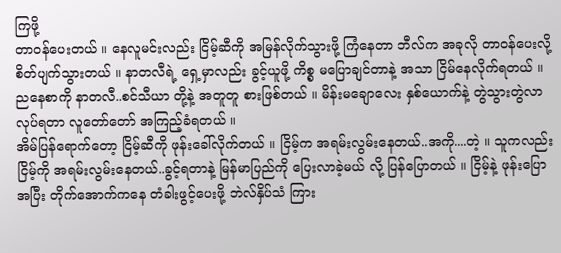ကြဖို့
တာ၀န်ပေးတယ် ။ နေလူမင်းလည်း ငြိမ့်ဆီကို အမြန်လိုက်သွားဖို့ ကြံနေတာ ဘီလ်က အခုလို တာ၀န်ပေးလို့
စိတ်ပျက်သွားတယ် ။ နာတလီရဲ့ ရှေ့မှာလည်း ခွင့်ယူဖို့ ကိစ္စ မပြောချင်တာနဲ့ အသာ ငြိမ်နေလိုက်ရတယ် ။
ညနေစာကို နာတလီ..စင်သီယာ တို့နဲ့ အတူတူ စားဖြစ်တယ် ။ မိန်းမချောလေး နှစ်ယောက်နဲ့ တွဲသွားတွဲလာ
လုပ်ရတာ လူတော်တော် အကြည့်ခံရတယ် ။
အိမ်ပြန်ရောက်တော့ ငြိမ့်ဆီကို ဖုန်းခေါ်လိုက်တယ် ။ ငြိမ့်က အရမ်းလွမ်းနေတယ်..အကို....တဲ့ ။ သူကလည်း
ငြိမ့်ကို အရမ်းလွမ်းနေတယ်..ခွင့်ရတာနဲ့ မြန်မာပြည်ကို ပြေးလာခဲ့မယ် လို့ ပြန်ပြောတယ် ။ ငြိမ့်နဲ့ ဖုန်းပြော
အပြီး တိုက်အောက်ကနေ တံခါးဖွင့်ပေးဖို့ ဘဲလ်နှိပ်သံ ကြား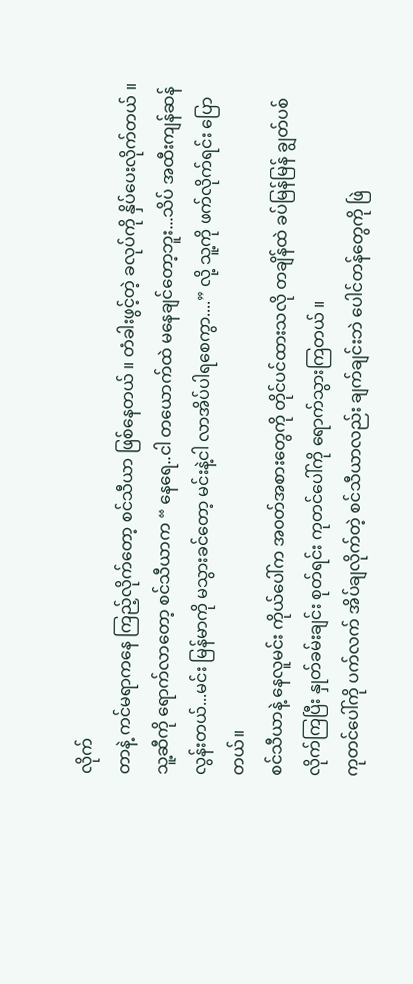လိုက်
တာနဲ့ ကင်မရာကနေ ကြည့်လိုက်တော့ စင်သီယာ ဖြစ်နေတယ် ။ တံခါးဖွင့်တဲ့ ခလုပ်ကို နှိပ်ပေးလိုက်တယ် ။
သူ့ဆီကို ရောက်လာတော့ စင်သီယာက “ နေရေ..ငါ တယောက်ထဲ မနေချင်တော့ဘူး...သိပ် အထီးကျန်ဆန်
လွန်းတယ်...မင်း မြန်မာကို မသွားခင်တော့ မင်းနဲ့ငါ လာအိပ်ပါရစေကွာ....” လို့ သူ့ကို ဖက်လိုက်ရင်း ပြောတယ်။
စင်သီယာနဲ့ နေလူမင်း ကိုယ်ပေါ်က အ၀တ်အစားတွေကို တိုင်ပင်ထားသလို တချိန်ထဲ ခပ်မြန်မြန် ချွတ်ပစ်
လိုက်ကြပြီး နှုတ်ခမ်းချင်း စုတ်ရင်း ကုတင်ပေါ်ကို ရောက်သွားကြတယ် ။
ကုတင်ပေါ်ကို ပက်လက် အိပ်ချလိုက်တဲ့ စင်သီယာလည်း ချက်ချင်းဘဲ ပေါင်တန်တွေကို ဖြဲ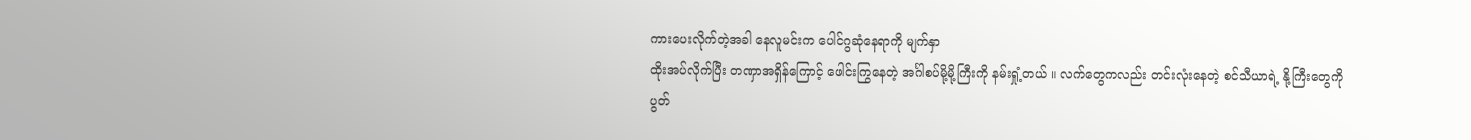ကားပေးလိုက်တဲ့အခါ နေလူမင်းက ပေါင်ဂွဆုံနေရာကို မျက်နှာ
ထိုးအပ်လိုက်ပြီး တဏှာအရှိန်ကြောင့် ဖေါင်းကြွနေတဲ့ အင်္ဂါစပ်မို့မို့ကြီးကို နမ်းရှုံ့တယ် ။ လက်တွေကလည်း တင်းလုံးနေတဲ့ စင်သီယာရဲ့ နို့ကြီးတွေကို
ပွတ်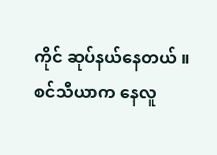ကိုင် ဆုပ်နယ်နေတယ် ။
စင်သီယာက နေလူ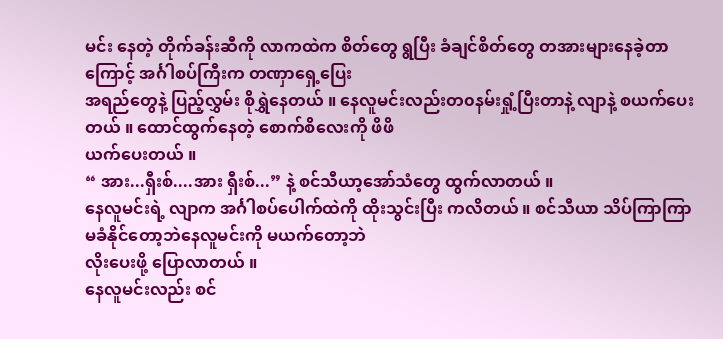မင်း နေတဲ့ တိုက်ခန်းဆီကို လာကထဲက စိတ်တွေ ရွပြီး ခံချင်စိတ်တွေ တအားများနေခဲ့တာကြောင့် အင်္ဂါစပ်ကြီးက တဏှာရှေ့ပြေး
အရည်တွေနဲ့ ပြည့်လွှမ်း စိုရွှဲနေတယ် ။ နေလူမင်းလည်းတ၀နမ်းရှုံ့ပြီးတာနဲ့ လျာနဲ့ စယက်ပေးတယ် ။ ထောင်ထွက်နေတဲ့ စောက်စိလေးကို ဖိဖိ
ယက်ပေးတယ် ။
“ အား...ရှီးစ်....အား ရှီးစ်...” နဲ့ စင်သီယာ့အော်သံတွေ ထွက်လာတယ် ။
နေလူမင်းရဲ့ လျာက အင်္ဂါစပ်ပေါက်ထဲကို ထိုးသွင်းပြီး ကလိတယ် ။ စင်သီယာ သိပ်ကြာကြာ မခံနိုင်တော့ဘဲနေလူမင်းကို မယက်တော့ဘဲ
လိုးပေးဖို့ ပြောလာတယ် ။
နေလူမင်းလည်း စင်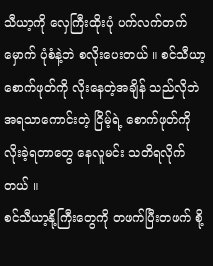သီယာ့ကို လှေကြီးထိုးပုံ ပက်လက်တက်မှောက် ပုံစံနဲ့ဘဲ စလိုးပေးတယ် ။ စင်သီယာ့စောက်ဖုတ်ကို လိုးနေတဲ့အချိန် သည်လိုဘဲ
အရသာကောင်းတဲ့ ငြိမ့်ရဲ့ စောက်ဖုတ်ကို လိုးခဲ့ရတာတွေ နေလူမင်း သတိရလိုက်တယ် ။
စင်သီယာ့နို့ကြီးတွေကို တဖက်ပြီးတဖက် စို့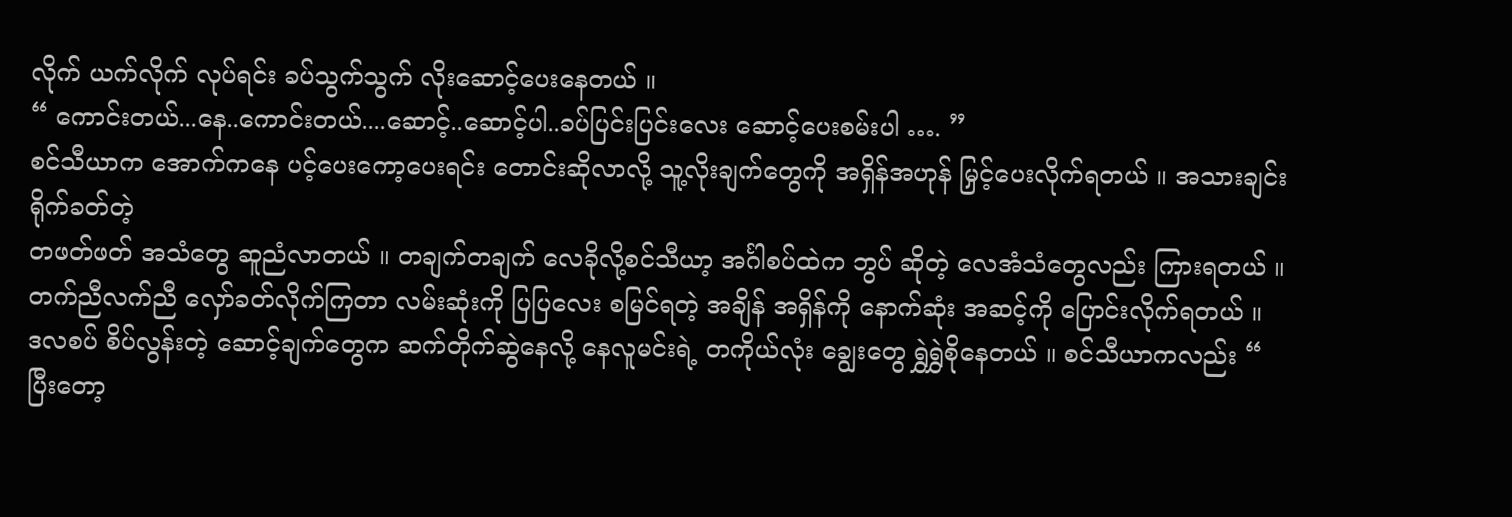လိုက် ယက်လိုက် လုပ်ရင်း ခပ်သွက်သွက် လိုးဆောင့်ပေးနေတယ် ။
“ ကောင်းတယ်...နေ..ကောင်းတယ်....ဆောင့်..ဆောင့်ပါ..ခပ်ပြင်းပြင်းလေး ဆောင့်ပေးစမ်းပါ …. ”
စင်သီယာက အောက်ကနေ ပင့်ပေးကော့ပေးရင်း တောင်းဆိုလာလို့ သူ့လိုးချက်တွေကို အရှိန်အဟုန် မြှင့်ပေးလိုက်ရတယ် ။ အသားချင်း ရိုက်ခတ်တဲ့
တဖတ်ဖတ် အသံတွေ ဆူညံလာတယ် ။ တချက်တချက် လေခိုလို့စင်သီယာ့ အင်္ဂါစပ်ထဲက ဘွပ် ဆိုတဲ့ လေအံသံတွေလည်း ကြားရတယ် ။
တက်ညီလက်ညီ လှော်ခတ်လိုက်ကြတာ လမ်းဆုံးကို ပြပြလေး စမြင်ရတဲ့ အချိန် အရှိန်ကို နောက်ဆုံး အဆင့်ကို ပြောင်းလိုက်ရတယ် ။
ဒလစပ် စိပ်လွန်းတဲ့ ဆောင့်ချက်တွေက ဆက်တိုက်ဆွဲနေလို့ နေလူမင်းရဲ့ တကိုယ်လုံး ချွေးတွေ ရွှဲရွှဲစိုနေတယ် ။ စင်သီယာကလည်း “
ပြီးတော့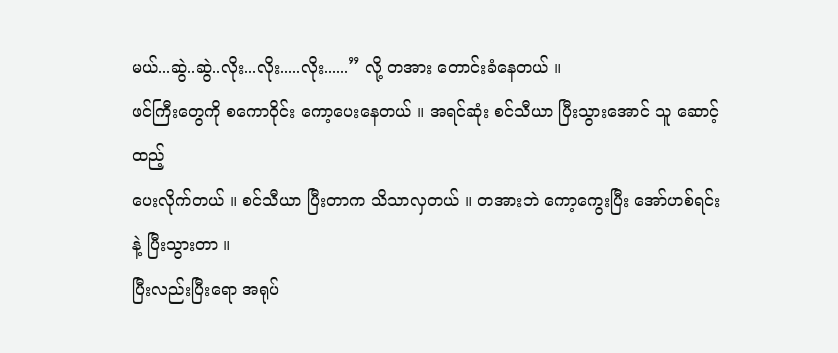မယ်...ဆွဲ..ဆွဲ..လိုး...လိုး.....လိုး......” လို့ တအား တောင်းခံနေတယ် ။
ဖင်ကြီးတွေကို စကော၀ိုင်း ကော့ပေးနေတယ် ။ အရင်ဆုံး စင်သီယာ ပြီးသွားအောင် သူ ဆောင့်ထည့်
ပေးလိုက်တယ် ။ စင်သီယာ ပြီးတာက သိသာလှတယ် ။ တအားဘဲ ကော့ကွေးပြီး အော်ဟစ်ရင်းနဲ့ ပြီးသွားတာ ။
ပြီးလည်းပြီးရော အရုပ်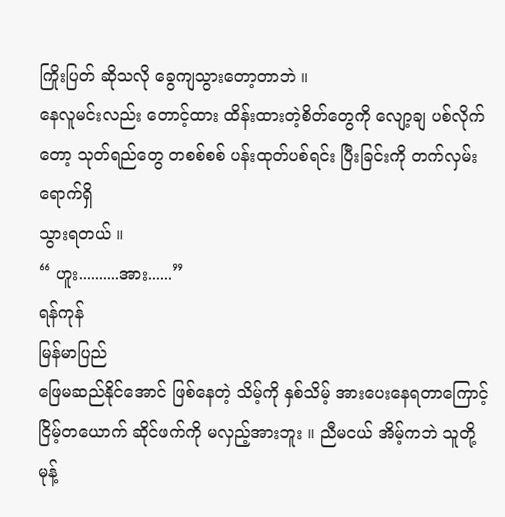ကြိုးပြတ် ဆိုသလို ခွေကျသွားတော့တာဘဲ ။
နေလူမင်းလည်း တောင့်ထား ထိန်းထားတဲ့စိတ်တွေကို လျော့ချ ပစ်လိုက်တော့ သုတ်ရည်တွေ တစစ်စစ် ပန်းထုတ်ပစ်ရင်း ပြီးခြင်းကို တက်လှမ်း ရောက်ရှိ
သွားရတယ် ။
“ ဟူး..........အား......”
ရန်ကုန်
မြန်မာပြည်
ဖြေမဆည်နိုင်အောင် ဖြစ်နေတဲ့ သိမ့်ကို နှစ်သိမ့် အားပေးနေရတာကြောင့် ငြိမ့်တယောက် ဆိုင်ဖက်ကို မလှည့်အားဘူး ။ ညီမငယ် အိမ့်ကဘဲ သူတို့
မုန့်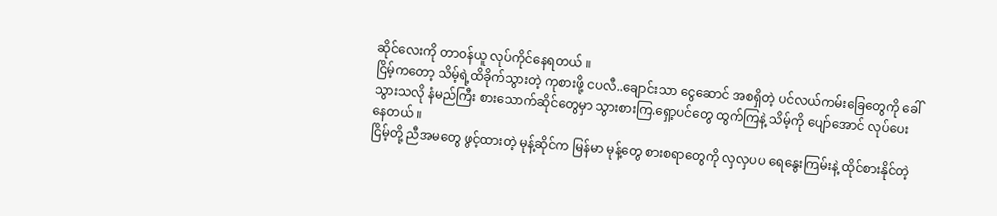ဆိုင်လေးကို တာ၀န်ယူ လုပ်ကိုင်နေရတယ် ။
ငြိမ့်ကတော့ သိမ့်ရဲ့ထိခိုက်သွားတဲ့ ကုစားဖို့ ငပလီ..ချောင်းသာ ငွေဆောင် အစရှိတဲ့ ပင်လယ်ကမ်းခြေတွေကို ခေါ်
သွားသလို နံမည်ကြီး စားသောက်ဆိုင်တွေမှာ သွားစားကြ.ရှော့ပင်တွေ ထွက်ကြနဲ့ သိမ့်ကို ပျော်အောင် လုပ်ပေး
နေတယ် ။
ငြိမ့်တို့ ညီအမတွေ ဖွင့်ထားတဲ့ မုန့်ဆိုင်က မြန်မာ မုန့်တွေ စားစရာတွေကို လှလှပပ ရေနွေးကြမ်းနဲ့ ထိုင်စားနိုင်တဲ့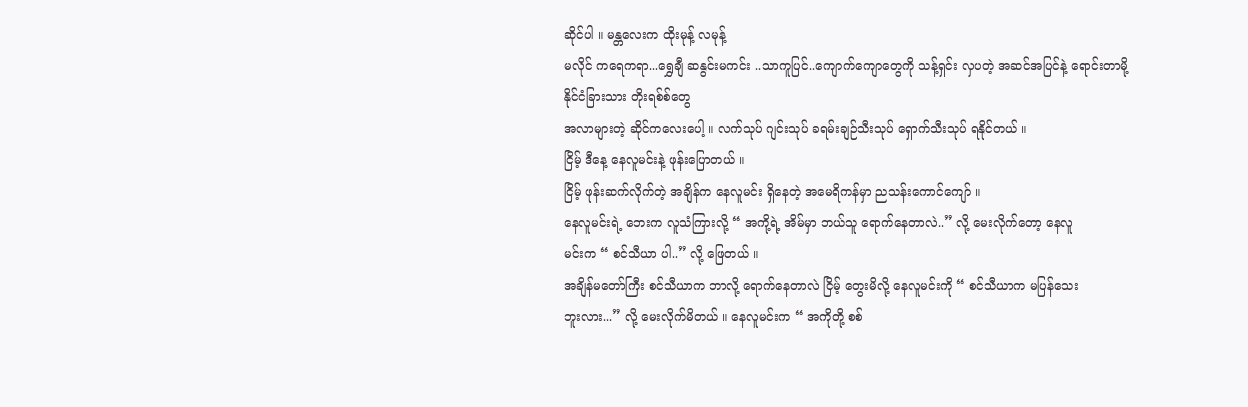ဆိုင်ပါ ။ မန္တလေးက ထိုးမုန့် လမုန့်
မလိုင် ကရေကရာ...ရွှေချီ ဆနွင်းမကင်း ..သာကူပြင်..ကျောက်ကျောတွေကို သန့်ရှင်း လှပတဲ့ အဆင်အပြင်နဲ့ ရောင်းတာမို့ နိုင်ငံခြားသား တိုးရစ်စ်တွေ
အလာများတဲ့ ဆိုင်ကလေးပေါ့ ။ လက်သုပ် ဂျင်းသုပ် ခရမ်းချဉ်သီးသုပ် ရှောက်သီးသုပ် ရနိုင်တယ် ။
ငြိမ့် ဒီနေ့ နေလူမင်းနဲ့ ဖုန်းပြောတယ် ။
ငြိမ့် ဖုန်းဆက်လိုက်တဲ့ အချိန်က နေလူမင်း ရှိနေတဲ့ အမေရိကန်မှာ ညသန်းကောင်ကျော် ။
နေလူမင်းရဲ့ ဘေးက လူသံကြားလို့ “ အကို့ရဲ့ အိမ်မှာ ဘယ်သူ ရောက်နေတာလဲ..” လို့ မေးလိုက်တော့ နေလူ
မင်းက “ စင်သီယာ ပါ..” လို့ ဖြေတယ် ။
အချိန်မတော်ကြီး စင်သီယာက ဘာလို့ ရောက်နေတာလဲ ငြိမ့် တွေးမိလို့ နေလူမင်းကို “ စင်သီယာက မပြန်သေး
ဘူးလား...” လို့ မေးလိုက်မိတယ် ။ နေလူမင်းက “ အကိုတို့ စစ်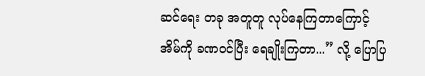ဆင်ရေး တခု အတူတူ လုပ်နေကြတာကြောင့်
အိမ်ကို ခဏ၀င်ပြီး ရေချိုးကြတာ...” လို့ ပြောပြ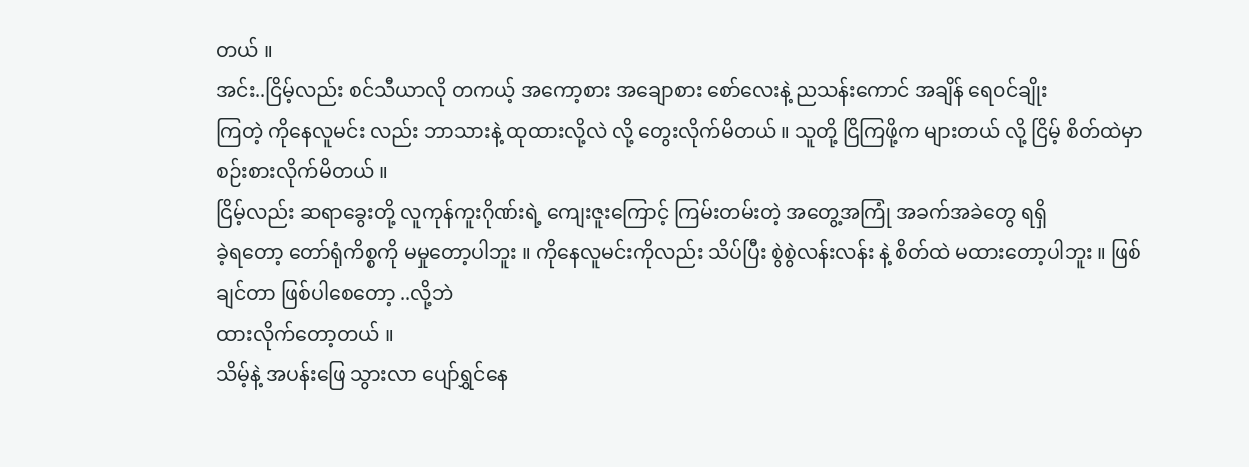တယ် ။
အင်း..ငြိမ့်လည်း စင်သီယာလို တကယ့် အကော့စား အချောစား စော်လေးနဲ့ ညသန်းကောင် အချိန် ရေ၀င်ချိုး
ကြတဲ့ ကိုနေလူမင်း လည်း ဘာသားနဲ့ ထုထားလို့လဲ လို့ တွေးလိုက်မိတယ် ။ သူတို့ ငြိကြဖို့က များတယ် လို့ ငြိမ့် စိတ်ထဲမှာ စဉ်းစားလိုက်မိတယ် ။
ငြိမ့်လည်း ဆရာခွေးတို့ လူကုန်ကူးဂိုဏ်းရဲ့ ကျေးဇူးကြောင့် ကြမ်းတမ်းတဲ့ အတွေ့အကြုံ အခက်အခဲတွေ ရရှိ
ခဲ့ရတော့ တော်ရုံကိစ္စကို မမှုတော့ပါဘူး ။ ကိုနေလူမင်းကိုလည်း သိပ်ပြီး စွဲစွဲလန်းလန်း နဲ့ စိတ်ထဲ မထားတော့ပါဘူး ။ ဖြစ်ချင်တာ ဖြစ်ပါစေတော့ ..လို့ဘဲ
ထားလိုက်တော့တယ် ။
သိမ့်နဲ့ အပန်းဖြေ သွားလာ ပျော်ရွှင်နေ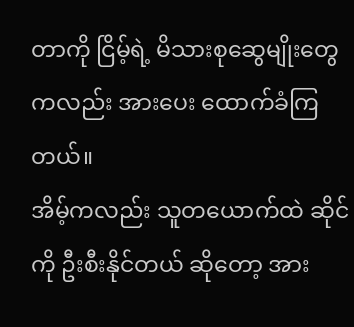တာကို ငြိမ့်ရဲ့ မိသားစုဆွေမျိုးတွေကလည်း အားပေး ထောက်ခံကြတယ်။
အိမ့်ကလည်း သူတယောက်ထဲ ဆိုင်ကို ဦးစီးနိုင်တယ် ဆိုတော့ အား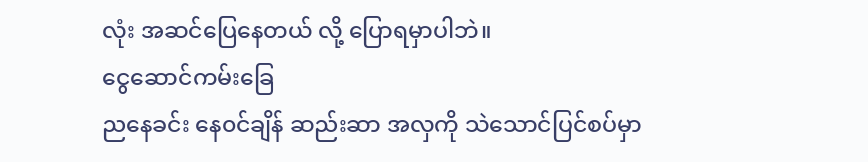လုံး အဆင်ပြေနေတယ် လို့ ပြောရမှာပါဘဲ။
ငွေဆောင်ကမ်းခြေ
ညနေခင်း နေ၀င်ချိန် ဆည်းဆာ အလှကို သဲသောင်ပြင်စပ်မှာ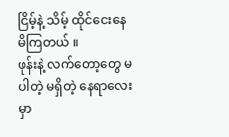ငြိမ့်နဲ့ သိမ့် ထိုင်ငေးနေမိကြတယ် ။
ဖုန်းနဲ့ လက်တော့တွေ မပါတဲ့ မရှိတဲ့ နေရာလေးမှာ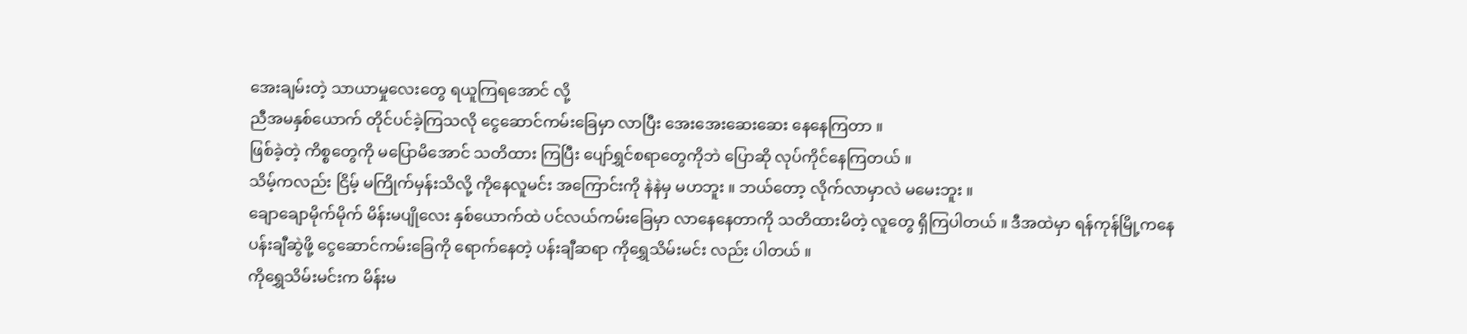အေးချမ်းတဲ့ သာယာမှုလေးတွေ ရယူကြရအောင် လို့
ညီအမနှစ်ယောက် တိုင်ပင်ခဲ့ကြသလို ငွေဆောင်ကမ်းခြေမှာ လာပြီး အေးအေးဆေးဆေး နေနေကြတာ ။
ဖြစ်ခဲ့တဲ့ ကိစ္စတွေကို မပြောမိအောင် သတိထား ကြပြီး ပျော်ရွှင်စရာတွေကိုဘဲ ပြောဆို လုပ်ကိုင်နေကြတယ် ။
သိမ့်ကလည်း ငြိမ့် မကြိုက်မှန်းသိလို့ ကိုနေလူမင်း အကြောင်းကို နဲနဲမှ မဟဘူး ။ ဘယ်တော့ လိုက်လာမှာလဲ မမေးဘူး ။
ချောချောမိုက်မိုက် မိန်းမပျိုလေး နှစ်ယောက်ထဲ ပင်လယ်ကမ်းခြေမှာ လာနေနေတာကို သတိထားမိတဲ့ လူတွေ ရှိကြပါတယ် ။ ဒီအထဲမှာ ရန်ကုန်မြို့ကနေ
ပန်းချီဆွဲဖို့ ငွေဆောင်ကမ်းခြေကို ရောက်နေတဲ့ ပန်းချီဆရာ ကိုရွှေသိမ်းမင်း လည်း ပါတယ် ။
ကိုရွှေသိမ်းမင်းက မိန်းမ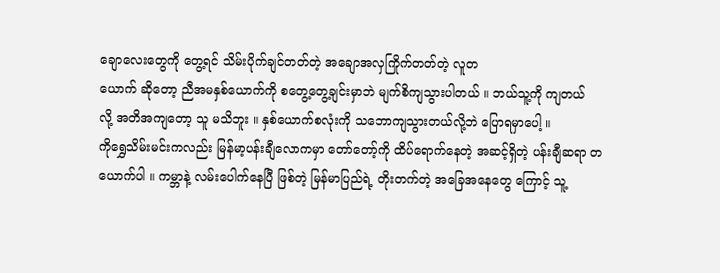ချောလေးတွေကို တွေ့ရင် သိမ်းပိုက်ချင်တတ်တဲ့ အချောအလှကြိုက်တတ်တဲ့ လူတ
ယောက် ဆိုတော့ ညီအမနှစ်ယောက်ကို စတွေ့တွေ့ချင်းမှာဘဲ မျက်စိကျသွားပါတယ် ။ ဘယ်သူ့ကို ကျတယ်
လို့ အတိအကျတော့ သူ မသိဘူး ။ နှစ်ယောက်စလုံးကို သဘောကျသွားတယ်လို့ဘဲ ပြောရမှာပေါ့ ။
ကိုရွှေသိမ်းမင်းကလည်း မြန်မာ့ပန်းချီလောကမှာ တော်တော့်ကို ထိပ်ရောက်နေတဲ့ အဆင့်ရှိတဲ့ ပန်းချီဆရာ တ
ယောက်ပါ ။ ကမ္ဘာနဲ့ လမ်းပေါက်နေပြီ ဖြစ်တဲ့ မြန်မာပြည်ရဲ့ တိုးတက်တဲ့ အခြေအနေတွေ ကြောင့် သူ့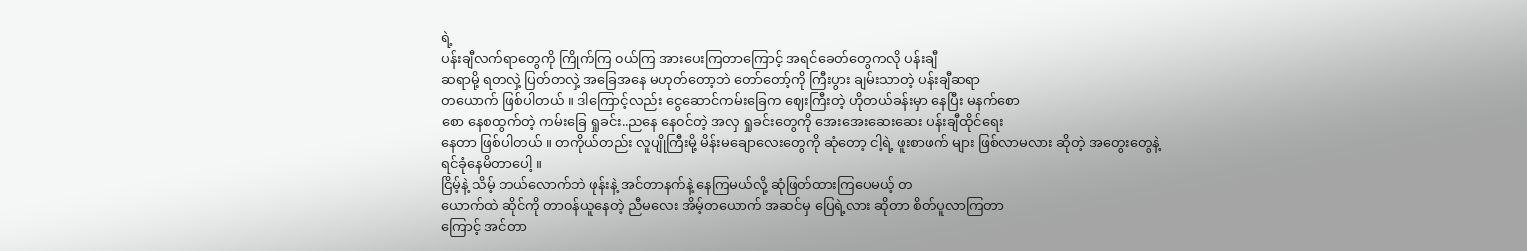ရဲ့
ပန်းချီလက်ရာတွေကို ကြိုက်ကြ ၀ယ်ကြ အားပေးကြတာကြောင့် အရင်ခေတ်တွေကလို ပန်းချီ
ဆရာမို့ ရတလှဲ့ ပြတ်တလှဲ့ အခြေအနေ မဟုတ်တော့ဘဲ တော်တော့်ကို ကြီးပွား ချမ်းသာတဲ့ ပန်းချီဆရာ
တယောက် ဖြစ်ပါတယ် ။ ဒါကြောင့်လည်း ငွေဆောင်ကမ်းခြေက ဈေးကြီးတဲ့ ဟိုတယ်ခန်းမှာ နေပြီး မနက်စော
စော နေစထွက်တဲ့ ကမ်းခြေ ရှုခင်း..ညနေ နေ၀င်တဲ့ အလှ ရှုခင်းတွေကို အေးအေးဆေးဆေး ပန်းချီထိုင်ရေး
နေတာ ဖြစ်ပါတယ် ။ တကိုယ်တည်း လူပျိုကြီးမို့ မိန်းမချောလေးတွေကို ဆုံတော့ ငါ့ရဲ့ ဖူးစာဖက် များ ဖြစ်လာမလား ဆိုတဲ့ အတွေးတွေနဲ့
ရင်ခုံနေမိတာပေါ့ ။
ငြိမ့်နဲ့ သိမ့် ဘယ်လောက်ဘဲ ဖုန်းနဲ့ အင်တာနက်နဲ့ နေကြမယ်လို့ ဆုံဖြတ်ထားကြပေမယ့် တ
ယောက်ထဲ ဆိုင်ကို တာ၀န်ယူနေတဲ့ ညီမလေး အိမ့်တယောက် အဆင်မှ ပြေရဲ့လား ဆိုတာ စိတ်ပူလာကြတာ
ကြောင့် အင်တာ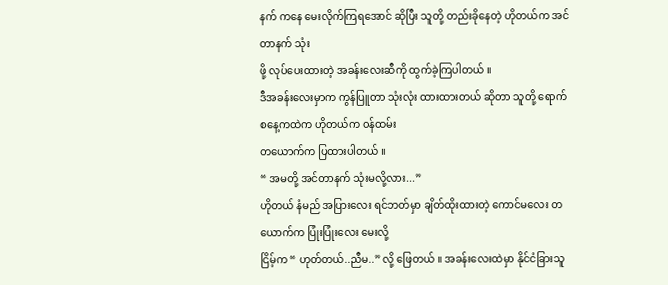နက် ကနေ မေးလိုက်ကြရအောင် ဆိုပြီး သူတို့ တည်းခိုနေတဲ့ ဟိုတယ်က အင်တာနက် သုံး
ဖို့ လုပ်ပေးထားတဲ့ အခန်းလေးဆီကို ထွက်ခဲ့ကြပါတယ် ။
ဒီအခန်းလေးမှာက ကွန်ပြူတာ သုံးလုံး ထားထားတယ် ဆိုတာ သူတို့ ရောက်စနေ့ကထဲက ဟိုတယ်က ၀န်ထမ်း
တယောက်က ပြထားပါတယ် ။
“ အမတို့ အင်တာနက် သုံးမလို့လား...”
ဟိုတယ် နံမည် အပြားလေး ရင်ဘတ်မှာ ချိတ်ထိုးထားတဲ့ ကောင်မလေး တယောက်က ပြုံးပြုံးလေး မေးလို့
ငြိမ့်က “ ဟုတ်တယ်..ညီမ..” လို့ ဖြေတယ် ။ အခန်းလေးထဲမှာ နိုင်ငံခြားသူ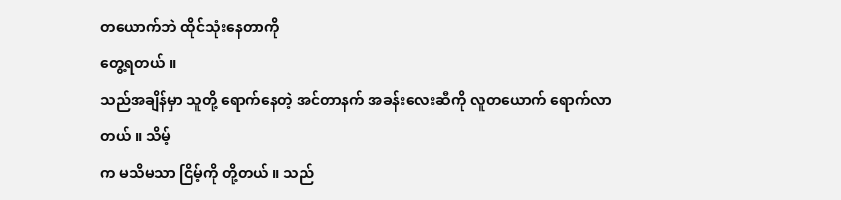တယောက်ဘဲ ထိုင်သုံးနေတာကို
တွေ့ရတယ် ။
သည်အချိန်မှာ သူတို့ ရောက်နေတဲ့ အင်တာနက် အခန်းလေးဆီကို လူတယောက် ရောက်လာတယ် ။ သိမ့်
က မသိမသာ ငြိမ့်ကို တို့တယ် ။ သည်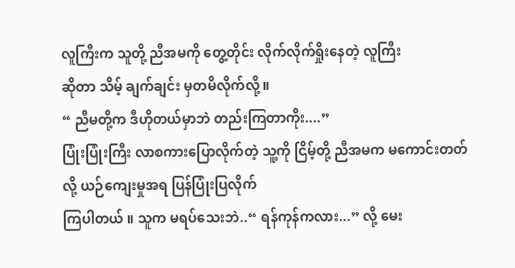လူကြီးက သူတို့ ညီအမကို တွေ့တိုင်း လိုက်လိုက်ရှိုးနေတဲ့ လူကြီး
ဆိုတာ သိမ့် ချက်ချင်း မှတမိလိုက်လို့ ။
“ ညီမတို့က ဒီဟိုတယ်မှာဘဲ တည်းကြတာကိုး....”
ပြုံးပြုံးကြီး လာစကားပြောလိုက်တဲ့ သူ့ကို ငြိမ့်တို့ ညီအမက မကောင်းတတ်လို့ ယဉ်ကျေးမှုအရ ပြန်ပြုံးပြလိုက်
ကြပါတယ် ။ သူက မရပ်သေးဘဲ..“ ရန်ကုန်ကလား...” လို့ မေး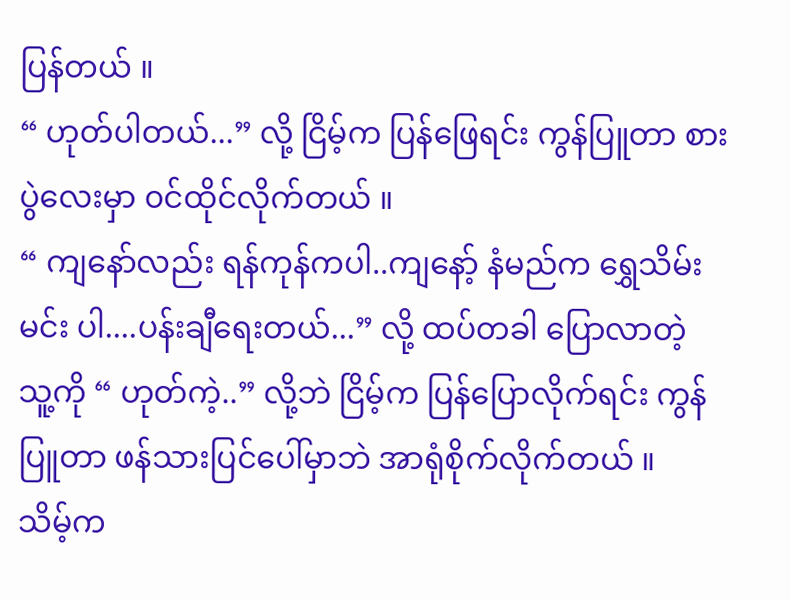ပြန်တယ် ။
“ ဟုတ်ပါတယ်...” လို့ ငြိမ့်က ပြန်ဖြေရင်း ကွန်ပြူတာ စားပွဲလေးမှာ ၀င်ထိုင်လိုက်တယ် ။
“ ကျနော်လည်း ရန်ကုန်ကပါ..ကျနော့် နံမည်က ရွှေသိမ်းမင်း ပါ....ပန်းချီရေးတယ်...” လို့ ထပ်တခါ ပြောလာတဲ့
သူ့ကို “ ဟုတ်ကဲ့..” လို့ဘဲ ငြိမ့်က ပြန်ပြောလိုက်ရင်း ကွန်ပြူတာ ဖန်သားပြင်ပေါ်မှာဘဲ အာရုံစိုက်လိုက်တယ် ။
သိမ့်က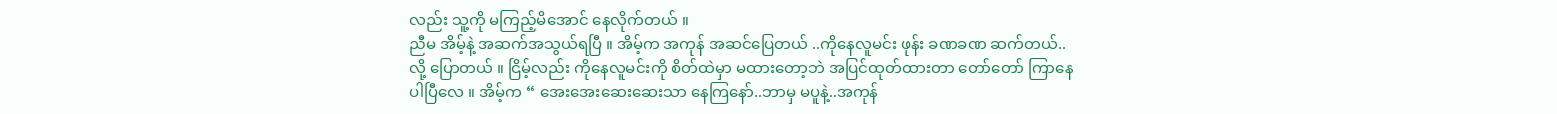လည်း သူ့ကို မကြည့်မိအောင် နေလိုက်တယ် ။
ညီမ အိမ့်နဲ့ အဆက်အသွယ်ရပြီ ။ အိမ့်က အကုန် အဆင်ပြေတယ် ..ကိုနေလူမင်း ဖုန်း ခဏခဏ ဆက်တယ်..
လို့ ပြောတယ် ။ ငြိမ့်လည်း ကိုနေလူမင်းကို စိတ်ထဲမှာ မထားတော့ဘဲ အပြင်ထုတ်ထားတာ တော်တော် ကြာနေ
ပါပြီလေ ။ အိမ့်က “ အေးအေးဆေးဆေးသာ နေကြနော်..ဘာမှ မပူနဲ့..အကုန်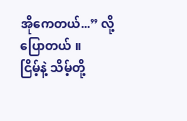အိုကေတယ်...” လို့ ပြောတယ် ။
ငြိမ့်နဲ့ သိမ့်တို့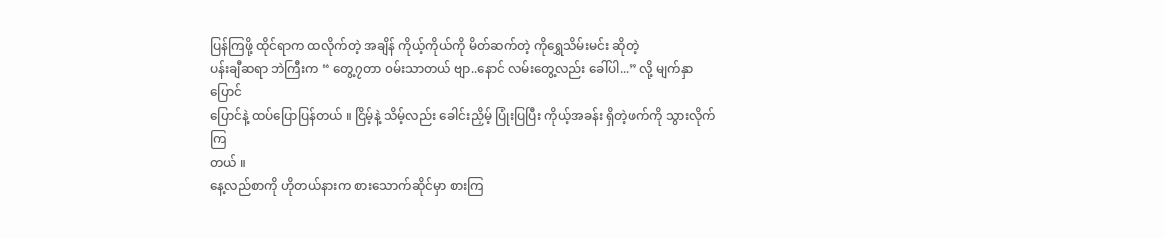ပြန်ကြဖို့ ထိုင်ရာက ထလိုက်တဲ့ အချိန် ကိုယ့်ကိုယ်ကို မိတ်ဆက်တဲ့ ကိုရွှေသိမ်းမင်း ဆိုတဲ့
ပန်းချီဆရာ ဘဲကြီးက “ တွေ့၇တာ ၀မ်းသာတယ် ဗျာ..နောင် လမ်းတွေ့လည်း ခေါ်ပါ...” လို့ မျက်နှာပြောင်
ပြောင်နဲ့ ထပ်ပြောပြန်တယ် ။ ငြိမ့်နဲ့ သိမ့်လည်း ခေါင်းညှိမ့် ပြုံးပြပြီး ကိုယ့်အခန်း ရှိတဲ့ဖက်ကို သွားလိုက်ကြ
တယ် ။
နေ့လည်စာကို ဟိုတယ်နားက စားသောက်ဆိုင်မှာ စားကြ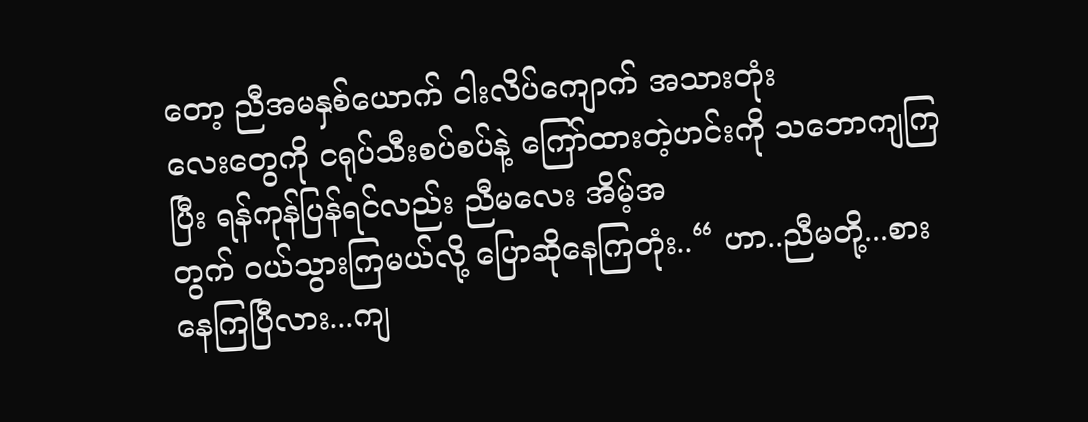တော့ ညီအမနှစ်ယောက် ငါးလိပ်ကျောက် အသားတုံး
လေးတွေကို ငရုပ်သီးစပ်စပ်နဲ့ ကြော်ထားတဲ့ဟင်းကို သဘောကျကြပြီး ရန်ကုန်ပြန်ရင်လည်း ညီမလေး အိမ့်အ
တွက် ၀ယ်သွားကြမယ်လို့ ပြောဆိုနေကြတုံး..“ ဟာ..ညီမတို့...စားနေကြပြီလား...ကျ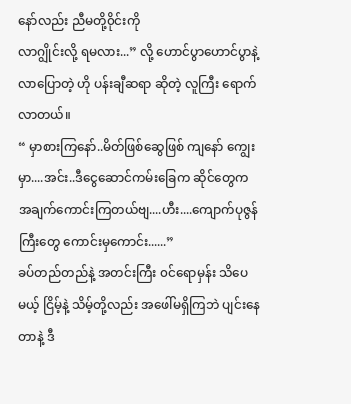နော်လည်း ညီမတို့၀ိုင်းကို
လာဂျွိုင်းလို့ ရမလား...” လို့ ဟောင်ပွာဟောင်ပွာနဲ့ လာပြောတဲ့ ဟို ပန်းချီဆရာ ဆိုတဲ့ လူကြီး ရောက်လာတယ်။
“ မှာစားကြနော်..မိတ်ဖြစ်ဆွေဖြစ် ကျနော် ကျွေးမှာ....အင်း..ဒီငွေဆောင်ကမ်းခြေက ဆိုင်တွေက
အချက်ကောင်းကြတယ်ဗျ....ဟီး....ကျောက်ပုဇွန်ကြီးတွေ ကောင်းမှကောင်း......”
ခပ်တည်တည်နဲ့ အတင်းကြီး ၀င်ရောမှန်း သိပေမယ့် ငြိမ့်နဲ့ သိမ့်တို့လည်း အဖေါ်မရှိကြဘဲ ပျင်းနေတာနဲ့ ဒီ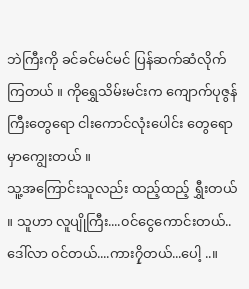ဘဲကြီးကို ခင်ခင်မင်မင် ပြန်ဆက်ဆံလိုက်ကြတယ် ။ ကိုရွှေသိမ်းမင်းက ကျောက်ပုဇွန်ကြီးတွေရော ငါးကောင်လုံးပေါင်း တွေရော မှာကျွေးတယ် ။
သူ့အကြောင်းသူလည်း ထည့်ထည့် ရွှီးတယ် ။ သူဟာ လူပျိုကြီး....၀င်ငွေကောင်းတယ်..ဒေါ်လာ ၀င်တယ်....ကား၇ှိတယ်...ပေါ့ ..။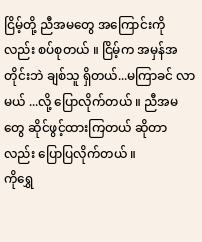ငြိမ့်တို့ ညီအမတွေ အကြောင်းကိုလည်း စပ်စုတယ် ။ ငြိမ့်က အမှန်အတိုင်းဘဲ ချစ်သူ ရှိတယ်...မကြာခင် လာ
မယ် ...လို့ ပြောလိုက်တယ် ။ ညီအမတွေ ဆိုင်ဖွင့်ထားကြတယ် ဆိုတာလည်း ပြောပြလိုက်တယ် ။
ကိုရွှေ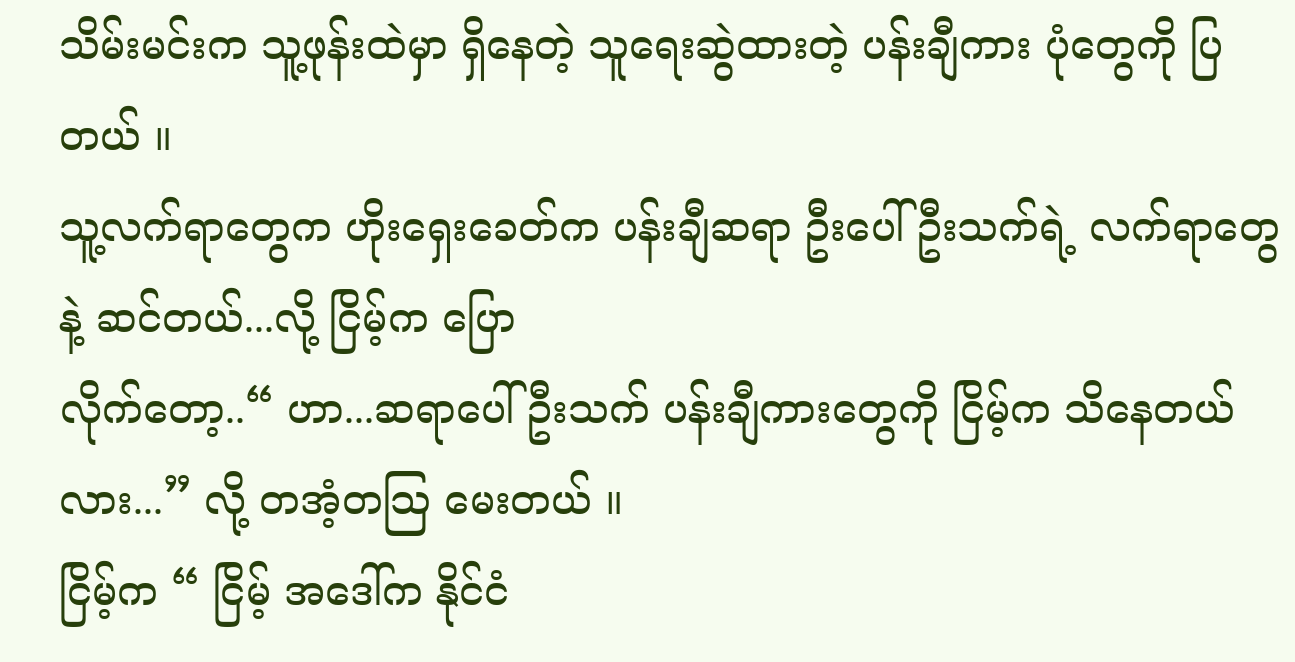သိမ်းမင်းက သူ့ဖုန်းထဲမှာ ရှိနေတဲ့ သူရေးဆွဲထားတဲ့ ပန်းချီကား ပုံတွေကို ပြတယ် ။
သူ့လက်ရာတွေက ဟိုးရှေးခေတ်က ပန်းချီဆရာ ဦးပေါ်ဦးသက်ရဲ့ လက်ရာတွေနဲ့ ဆင်တယ်...လို့ ငြိမ့်က ပြော
လိုက်တော့..“ ဟာ...ဆရာပေါ်ဦးသက် ပန်းချီကားတွေကို ငြိမ့်က သိနေတယ်လား...” လို့ တအံ့တသြ မေးတယ် ။
ငြိမ့်က “ ငြိမ့် အဒေါ်က နိုင်ငံ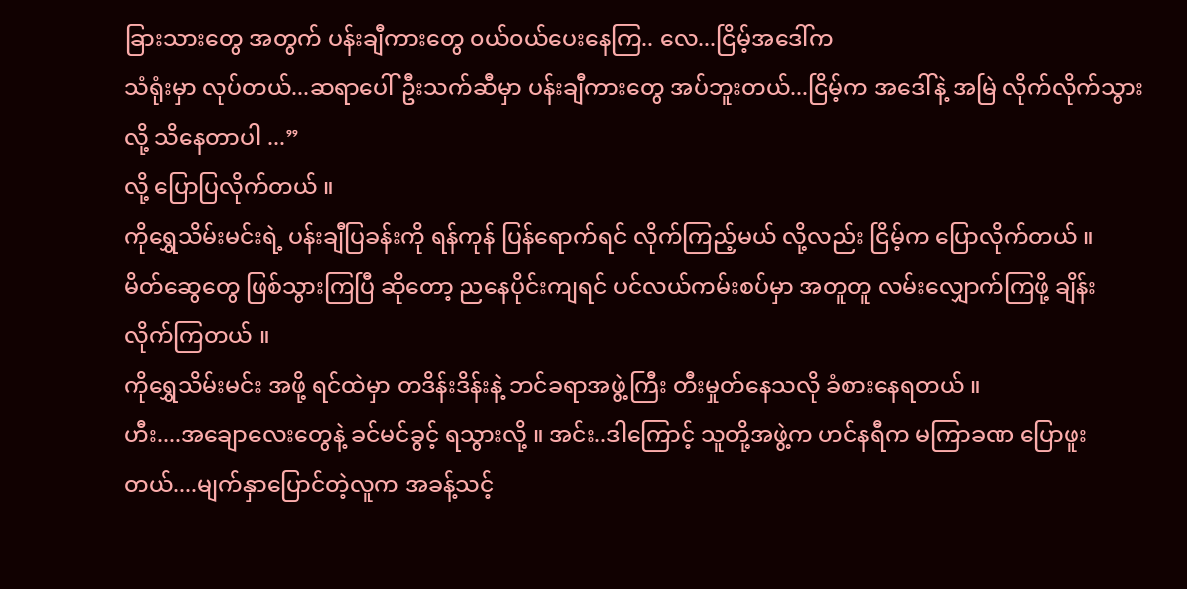ခြားသားတွေ အတွက် ပန်းချီကားတွေ ၀ယ်၀ယ်ပေးနေကြ.. လေ...ငြိမ့်အဒေါ်က
သံရုံးမှာ လုပ်တယ်...ဆရာပေါ်ဦးသက်ဆီမှာ ပန်းချီကားတွေ အပ်ဘူးတယ်...ငြိမ့်က အဒေါ်နဲ့ အမြဲ လိုက်လိုက်သွားလို့ သိနေတာပါ ...”
လို့ ပြောပြလိုက်တယ် ။
ကိုရွှေသိမ်းမင်းရဲ့ ပန်းချီပြခန်းကို ရန်ကုန် ပြန်ရောက်ရင် လိုက်ကြည့်မယ် လို့လည်း ငြိမ့်က ပြောလိုက်တယ် ။
မိတ်ဆွေတွေ ဖြစ်သွားကြပြီ ဆိုတော့ ညနေပိုင်းကျရင် ပင်လယ်ကမ်းစပ်မှာ အတူတူ လမ်းလျှောက်ကြဖို့ ချိန်း
လိုက်ကြတယ် ။
ကိုရွှေသိမ်းမင်း အဖို့ ရင်ထဲမှာ တဒိန်းဒိန်းနဲ့ ဘင်ခရာအဖွဲ့ကြီး တီးမှုတ်နေသလို ခံစားနေရတယ် ။
ဟီး....အချောလေးတွေနဲ့ ခင်မင်ခွင့် ရသွားလို့ ။ အင်း..ဒါကြောင့် သူတို့အဖွဲ့က ဟင်နရီက မကြာခဏ ပြောဖူး
တယ်....မျက်နှာပြောင်တဲ့လူက အခန့်သင့်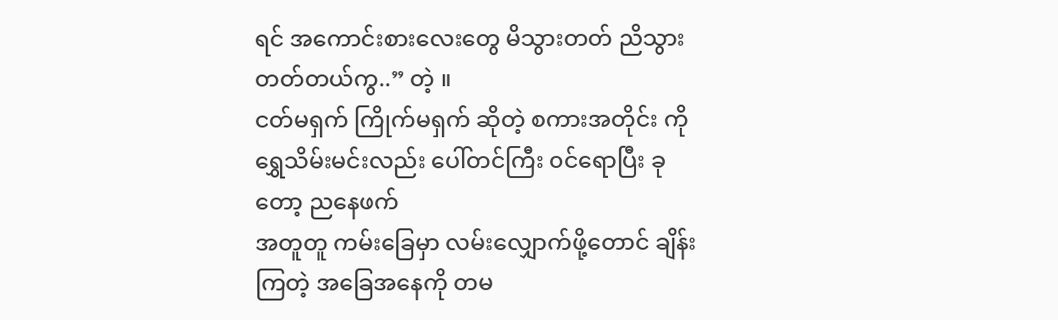ရင် အကောင်းစားလေးတွေ မိသွားတတ် ညိသွားတတ်တယ်ကွ..” တဲ့ ။
ငတ်မရှက် ကြိုက်မရှက် ဆိုတဲ့ စကားအတိုင်း ကိုရွှေသိမ်းမင်းလည်း ပေါ်တင်ကြီး ၀င်ရောပြီး ခုတော့ ညနေဖက်
အတူတူ ကမ်းခြေမှာ လမ်းလျှောက်ဖို့တောင် ချိန်းကြတဲ့ အခြေအနေကို တမ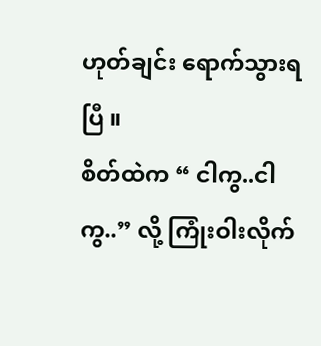ဟုတ်ချင်း ရောက်သွားရပြီ ။
စိတ်ထဲက “ ငါကွ..ငါကွ..” လို့ ကြုံးဝါးလိုက်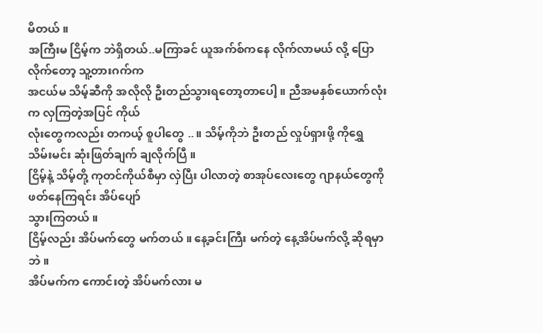မိတယ် ။
အကြီးမ ငြိမ့်က ဘဲရှိတယ်..မကြာခင် ယူအက်စ်ကနေ လိုက်လာမယ် လို့ ပြောလိုက်တော့ သူ့တားဂက်က
အငယ်မ သိမ့်ဆီကို အလိုလို ဦးတည်သွားရတော့တာပေါ့ ။ ညီအမနှစ်ယောက်လုံး က လှကြတဲ့အပြင် ကိုယ်
လုံးတွေကလည်း တကယ့် စူပါတွေ ..။ သိမ့်ကိုဘဲ ဦးတည် လှုပ်ရှားဖို့ ကိုရွှေသိမ်းမင်း ဆုံးဖြတ်ချက် ချလိုက်ပြီ ။
ငြိမ့်နဲ့ သိမ့်တို့ ကုတင်ကိုယ်စီမှာ လှဲပြီး ပါလာတဲ့ စာအုပ်လေးတွေ ဂျာနယ်တွေကို ဖတ်နေကြရင်း အိပ်ပျော်
သွားကြတယ် ။
ငြိမ့်လည်း အိပ်မက်တွေ မက်တယ် ။ နေ့ခင်းကြီး မက်တဲ့ နေ့အိပ်မက်လို့ ဆိုရမှာဘဲ ။
အိပ်မက်က ကောင်းတဲ့ အိပ်မက်လား မ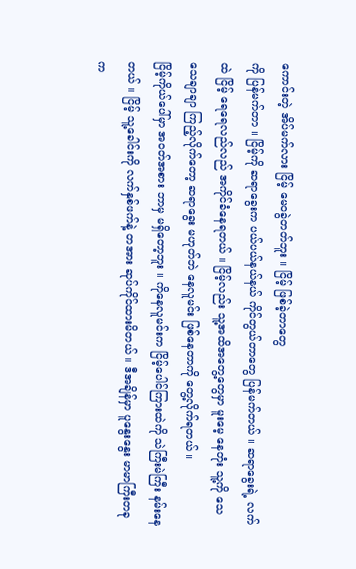ကောင်းတဲ့ အိပ်မက်လား ငြိမ့် မေ၀ခွဲတတ်ဘူး ။ ငြိမ့် ဖြစ်ခဲ့တာတွေ
ကို ပြန်မက်တာ ။ ငြိမ့်ကို ဆရာခွေးက ပယ်ပယ်နယ်နယ် ကိုင်တွယ်တာတွေ ပြန်မက်တယ် ။ ဆရာခွေးရဲ့ လက်
ထဲ ငြိမ့် ရေရေလည်လည် အကိုင်ခံနေရတယ် ။ ငြိမ့်လည်း သူ့အထိအတွေ့တွေမှာ မူးမေ့ နေတုံး သူ့ကို သေ
သေချာချာ ကြည့်လိုက်တော့ ဆရာခွေး မဟုတ်ဘဲ နေလူမင်း ဖြစ်နေတာကို တွေ့လိုက်ရတယ် ။
ငြိမ့်ကိုယ်ပေါ်မှာ အ၀တ်အစား ဘာမှ မရှိတော့ဘူး ။ ကိုနေလူမင်းက ငြိမ့်ပေါင်ကြားထဲကို သဲကြီးမဲကြီး နမ်းနေ
တယ် ။ ငြိမ့် သူ့ခေါင်းကို လက်နှစ်ဖက်နဲ့ တအား ဆုပ်ကိုင်ထားမိတယ် ။ ဒီအချိန်မှာ ပူနွေးနွေး မာမာကြီးတခု
က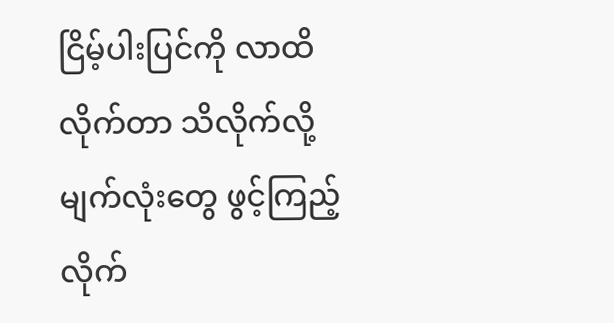ငြိမ့်ပါးပြင်ကို လာထိလိုက်တာ သိလိုက်လို့ မျက်လုံးတွေ ဖွင့်ကြည့်လိုက်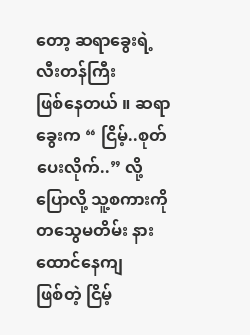တော့ ဆရာခွေးရဲ့ လီးတန်ကြီး
ဖြစ်နေတယ် ။ ဆရာခွေးက “ ငြိမ့်..စုတ်ပေးလိုက်..” လို့ ပြောလို့ သူ့စကားကို တသွေမတိမ်း နားထောင်နေကျ
ဖြစ်တဲ့ ငြိမ့်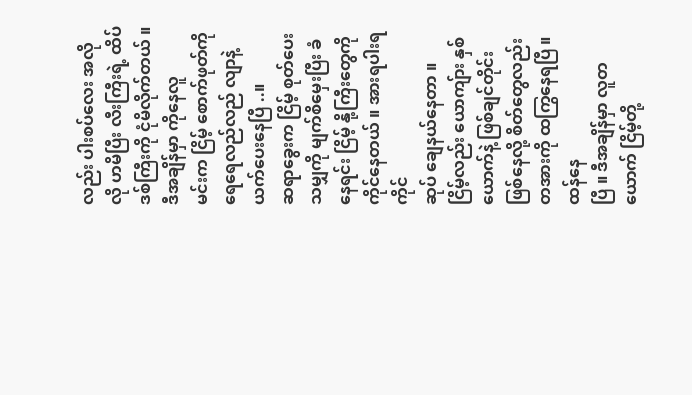လည်း ပါးစပ်လေး အလိုလို ဟမိပြီး လီးကြီးရဲ့ ထိပ်ဒစ်ကြီးကို ငုံမိလိုက်တယ် ။ ဒီအချိန်မှာ ကိုနေလူ
မင်းက ငြိမ့် စောက်ဖုတ်ကို ရေရေလည်လည် လျာနဲ့ ယက်ပေးနေပြီ ..။
ဆရာခွေးက ငြိမ့် စုတ်ပေးသမျှကို မျက်စိမှေးပြီး ခံနေရင်း ငြိမ့် နို့ကြီးတွေကို ကိုင်နေတယ် ။ အားရပါးရ ကိုင်
ဆုပ် ချေနယ်နေတာ ။
ငြိမ့်လည်း ယောကျ်ား နှစ်ယောက်နဲ့ ဖြစ်ချင်တိုင်း ဖြစ်နေလို့ စိတ်တွေလည်း တအားကို ထကြွနေရပြီ ။ ထန်နေ
ပြီ ။ ဒီအချိန်မှာ လူတယောက် ငြိမ့်တို့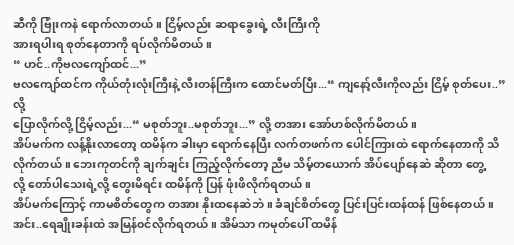ဆီကို ဗြုံးကနဲ ရောက်လာတယ် ။ ငြိမ့်လည်း ဆရာခွေးရဲ့ လီးကြီးကို
အားရပါးရ စုတ်နေတာကို ရပ်လိုက်မိတယ် ။
“ ဟင်..ကိုဗလကျော်ထင်...”
ဗလကျော်ထင်က ကိုယ်တုံးလုံးကြီးနဲ့ လီးတန်ကြီးက ထောင်မတ်ပြီး...“ ကျနော့်လီးကိုလည်း ငြိမ့် စုတ်ပေး..”လို့
ပြောလိုက်လို့ ငြိမ့်လည်း...“ မစုတ်ဘူး..မစုတ်ဘူး...” လို့ တအား အော်ဟစ်လိုက်မိတယ် ။
အိပ်မက်က လန့်နိုးလာတော့ ထမိန်က ခါးမှာ ရောက်နေပြီး လက်တဖက်က ပေါင်ကြားထဲ ရောက်နေတာကို သိ
လိုက်တယ် ။ ဘေးကုတင်ကို ချက်ချင်း ကြည့်လိုက်တော့ ညီမ သိမ့်တယောက် အိပ်ပျော်နေဆဲ ဆိုတာ တွေ့
လို့ တော်ပါသေးရဲ့လို့ တွေးမိရင်း ထမိန်ကို ပြန် ဖုံးဖိလိုက်ရတယ် ။
အိပ်မက်ကြောင့် ကာမစိတ်တွေက တအား နိုးထနေဆဲဘဲ ။ ခံချင်စိတ်တွေ ပြင်းပြင်းထန်ထန် ဖြစ်နေတယ် ။
အင်း..ရေချိုးခန်းထဲ အမြန်၀င်လိုက်ရတယ် ။ အိမ်သာ ကမုတ်ပေါ် ထမိန်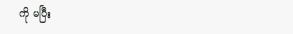ကို မပြီး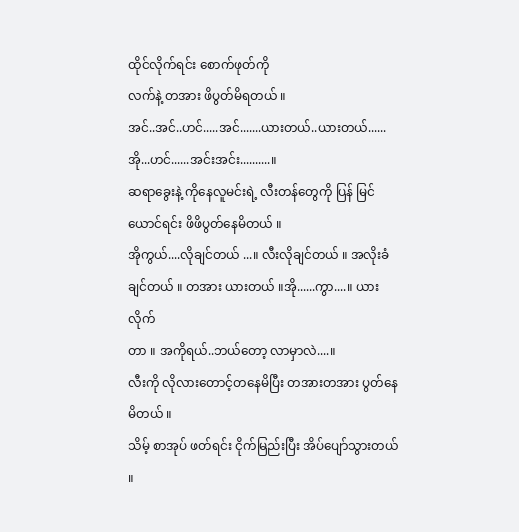ထိုင်လိုက်ရင်း စောက်ဖုတ်ကို
လက်နဲ့ တအား ဖိပွတ်မိရတယ် ။
အင်..အင်..ဟင်.....အင်.......ယားတယ်..ယားတယ်......အို...ဟင်......အင်းအင်း..........။
ဆရာခွေးနဲ့ ကိုနေလူမင်းရဲ့ လီးတန်တွေကို ပြန် မြင်ယောင်ရင်း ဖိဖိပွတ်နေမိတယ် ။
အိုကွယ်....လိုချင်တယ် ...။ လီးလိုချင်တယ် ။ အလိုးခံချင်တယ် ။ တအား ယားတယ် ။အို......ကွာ....။ ယားလိုက်
တာ ။ အကိုရယ်..ဘယ်တော့ လာမှာလဲ....။
လီးကို လိုလားတောင့်တနေမိပြီး တအားတအား ပွတ်နေမိတယ် ။
သိမ့် စာအုပ် ဖတ်ရင်း ငိုက်မြည်းပြီး အိပ်ပျော်သွားတယ် ။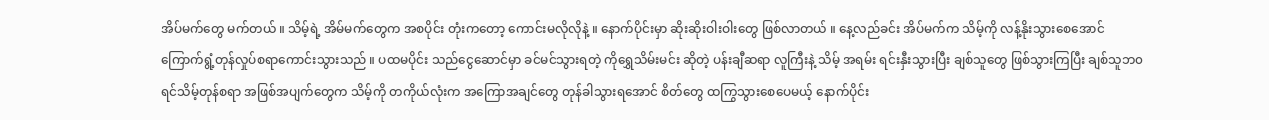အိပ်မက်တွေ မက်တယ် ။ သိမ့်ရဲ့ အိမ်မက်တွေက အစပိုင်း တုံးကတော့ ကောင်းမလိုလိုနဲ့ ။ နောက်ပိုင်းမှာ ဆိုးဆိုးဝါးဝါးတွေ ဖြစ်လာတယ် ။ နေ့လည်ခင်း အိပ်မက်က သိမ့်ကို လန့်နိုးသွားစေအောင်
ကြောက်ရွံ့တုန်လှုပ်စရာကောင်းသွားသည် ။ ပထမပိုင်း သည်ငွေဆောင်မှာ ခင်မင်သွားရတဲ့ ကိုရွှေသိမ်းမင်း ဆိုတဲ့ ပန်းချီဆရာ လူကြီးနဲ့ သိမ့် အရမ်း ရင်းနှီးသွားပြီး ချစ်သူတွေ ဖြစ်သွားကြပြီး ချစ်သူဘ၀ ရင်သိမ့်တုန်စရာ အဖြစ်အပျက်တွေက သိမ့်ကို တကိုယ်လုံးက အကြောအချင်တွေ တုန်ခါသွားရအောင် စိတ်တွေ ထကြွသွားစေပေမယ့် နောက်ပိုင်း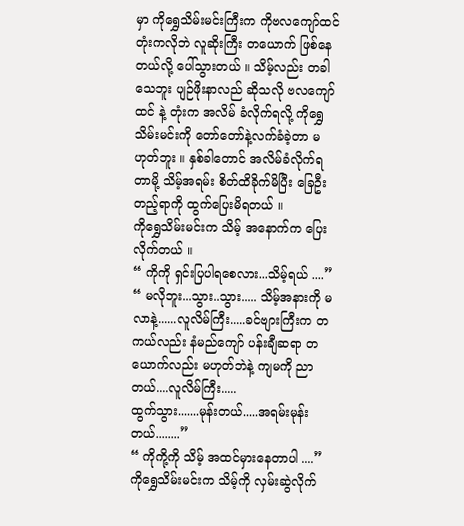မှာ ကိုရွှေသိမ်းမင်းကြီးက ကိုဗလကျော်ထင် တုံးကလိုဘဲ လူဆိုးကြီး တယောက် ဖြစ်နေတယ်လို့ ပေါ်သွားတယ် ။ သိမ့်လည်း တခါသေဘူး ပျဉ်ဖိုးနာလည် ဆိုသလို ဗလကျော်ထင် နဲ့ တုံးက အလိမ် ခံလိုက်ရလို့ ကိုရွှေသိမ်းမင်းကို တော်တော်နဲ့လက်ခံခဲ့တာ မဟုတ်ဘူး ။ နှစ်ခါတောင် အလိမ်ခံလိုက်ရတာမို့ သိမ့်အရမ်း စိတ်ထိခိုက်မိပြီး ခြေဦးတည့်ရာကို ထွက်ပြေးမိရတယ် ။
ကိုရွှေသိမ်းမင်းက သိမ့် အနောက်က ပြေးလိုက်တယ် ။
“ ကိုကို ရှင်းပြပါရစေလား...သိမ့်ရယ် ....”
“ မလိုဘူး...သွား..သွား..... သိမ့်အနားကို မလာနဲ့......လူလိမ်ကြီး.....ခင်ဗျားကြီးက တကယ်လည်း နံမည်ကျော် ပန်းချီဆရာ တယောက်လည်း မဟုတ်ဘဲနဲ့ ကျမကို ညာတယ်....လူလိမ်ကြီး.....
ထွက်သွား.......မုန်းတယ်.....အရမ်းမုန်းတယ်........”
“ ကိုကို့ကို သိမ့် အထင်မှားနေတာပါ ....”
ကိုရွှေသိမ်းမင်းက သိမ့်ကို လှမ်းဆွဲလိုက်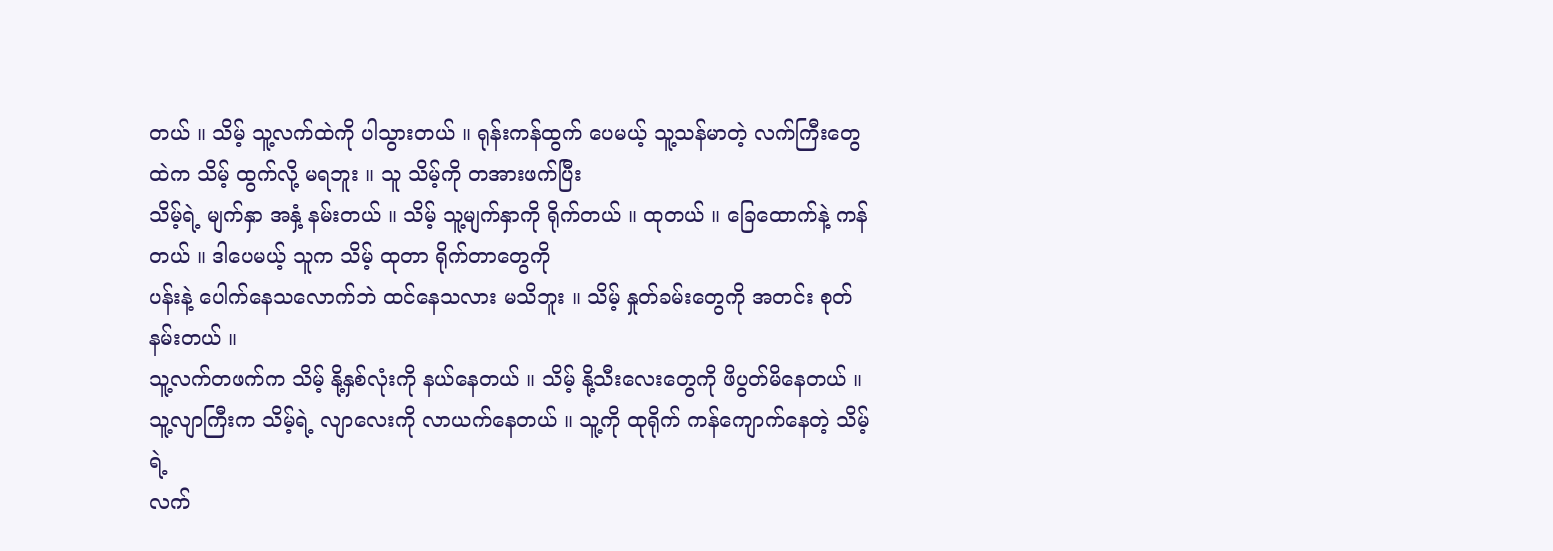တယ် ။ သိမ့် သူ့လက်ထဲကို ပါသွားတယ် ။ ရုန်းကန်ထွက် ပေမယ့် သူ့သန်မာတဲ့ လက်ကြီးတွေထဲက သိမ့် ထွက်လို့ မရဘူး ။ သူ သိမ့်ကို တအားဖက်ပြီး
သိမ့်ရဲ့ မျက်နှာ အနှံ့ နမ်းတယ် ။ သိမ့် သူ့မျက်နှာကို ရိုက်တယ် ။ ထုတယ် ။ ခြေထောက်နဲ့ ကန်တယ် ။ ဒါပေမယ့် သူက သိမ့် ထုတာ ရိုက်တာတွေကို
ပန်းနဲ့ ပေါက်နေသလောက်ဘဲ ထင်နေသလား မသိဘူး ။ သိမ့် နှုတ်ခမ်းတွေကို အတင်း စုတ်နမ်းတယ် ။
သူ့လက်တဖက်က သိမ့် နို့နှစ်လုံးကို နယ်နေတယ် ။ သိမ့် နို့သီးလေးတွေကို ဖိပွတ်မိနေတယ် ။ သူ့လျာကြီးက သိမ့်ရဲ့ လျာလေးကို လာယက်နေတယ် ။ သူ့ကို ထုရိုက် ကန်ကျောက်နေတဲ့ သိမ့်ရဲ့
လက်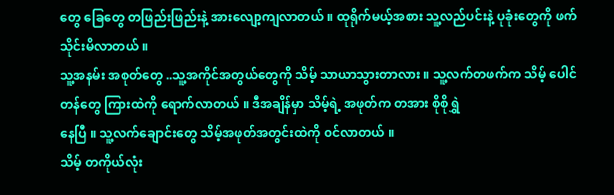တွေ ခြေတွေ တဖြည်းဖြည်းနဲ့ အားလျော့ကျလာတယ် ။ ထုရိုက်မယ့်အစား သူ့လည်ပင်းနဲ့ ပုခုံးတွေကို ဖက်သိုင်းမိလာတယ် ။
သူ့အနမ်း အစုတ်တွေ ..သူ့အကိုင်အတွယ်တွေကို သိမ့် သာယာသွားတာလား ။ သူ့လက်တဖက်က သိမ့် ပေါင်တန်တွေ ကြားထဲကို ရောက်လာတယ် ။ ဒီအချိန်မှာ သိမ့်ရဲ့ အဖုတ်က တအား စိုစိုရွှဲ
နေပြီ ။ သူ့လက်ချောင်းတွေ သိမ့်အဖုတ်အတွင်းထဲကို ၀င်လာတယ် ။
သိမ့် တကိုယ်လုံး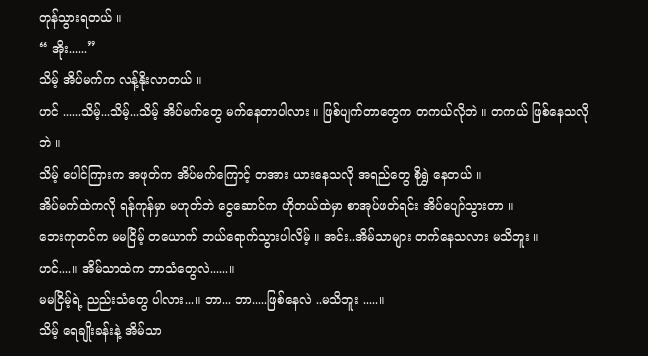တုန်သွားရတယ် ။
“ အိုး......”
သိမ့် အိပ်မက်က လန့်နိုးလာတယ် ။
ဟင် ......သိမ့်...သိမ့်...သိမ့် အိပ်မက်တွေ မက်နေတာပါလား ။ ဖြစ်ပျက်တာတွေက တကယ်လိုဘဲ ။ တကယ် ဖြစ်နေသလိုဘဲ ။
သိမ့် ပေါင်ကြားက အဖုတ်က အိပ်မက်ကြောင့် တအား ယားနေသလို အရည်တွေ စိုရွှဲ နေတယ် ။
အိပ်မက်ထဲကလို ရန်ကုန်မှာ မဟုတ်ဘဲ ငွေဆောင်က ဟိုတယ်ထဲမှာ စာအုပ်ဖတ်ရင်း အိပ်ပျော်သွားတာ ။
ဘေးကုတင်က မမငြိမ့် တယောက် ဘယ်ရောက်သွားပါလိမ့် ။ အင်း..အိမ်သာများ တက်နေသလား မသိဘူး ။
ဟင်....။ အိမ်သာထဲက ဘာသံတွေလဲ......။
မမငြိမ့်ရဲ့ ညည်းသံတွေ ပါလား...။ ဘာ... ဘာ.....ဖြစ်နေလဲ ..မသိဘူး .....။
သိမ့် ရေချိုးခန်းနဲ့ အိမ်သာ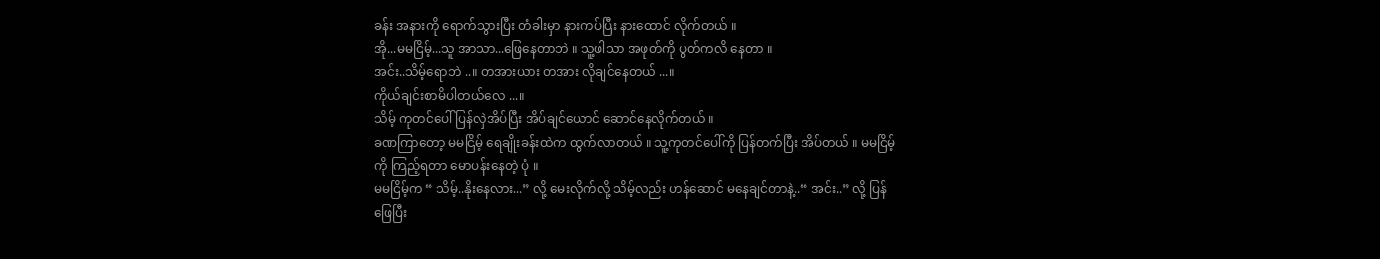ခန်း အနားကို ရောက်သွားပြီး တံခါးမှာ နားကပ်ပြီး နားထောင် လိုက်တယ် ။
အို...မမငြိမ့်...သူ အာသာ...ဖြေနေတာဘဲ ။ သူ့ဖါသာ အဖုတ်ကို ပွတ်ကလိ နေတာ ။
အင်း..သိမ့်ရောဘဲ ..။ တအားယား တအား လိုချင်နေတယ် ...။
ကိုယ်ချင်းစာမိပါတယ်လေ ...။
သိမ့် ကုတင်ပေါ် ပြန်လှဲအိပ်ပြီး အိပ်ချင်ယောင် ဆောင်နေလိုက်တယ် ။
ခဏကြာတော့ မမငြိမ့် ရေချိုးခန်းထဲက ထွက်လာတယ် ။ သူ့ကုတင်ပေါ်ကို ပြန်တက်ပြီး အိပ်တယ် ။ မမငြိမ့်
ကို ကြည့်ရတာ မောပန်းနေတဲ့ ပုံ ။
မမငြိမ့်က “ သိမ့်..နိုးနေလား...” လို့ မေးလိုက်လို့ သိမ့်လည်း ဟန်ဆောင် မနေချင်တာနဲ့..“ အင်း..” လို့ ပြန်
ဖြေပြီး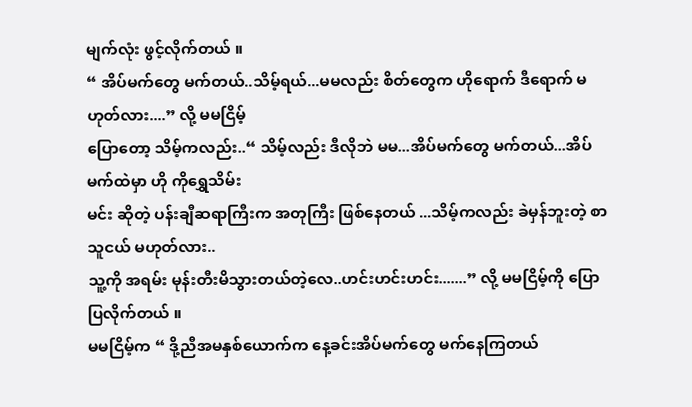မျက်လုံး ဖွင့်လိုက်တယ် ။
“ အိပ်မက်တွေ မက်တယ်..သိမ့်ရယ်...မမလည်း စိတ်တွေက ဟိုရောက် ဒီရောက် မဟုတ်လား....” လို့ မမငြိမ့်
ပြောတော့ သိမ့်ကလည်း..“ သိမ့်လည်း ဒီလိုဘဲ မမ...အိပ်မက်တွေ မက်တယ်...အိပ်မက်ထဲမှာ ဟို ကိုရွှေသိမ်း
မင်း ဆိုတဲ့ ပန်းချီဆရာကြီးက အတုကြီး ဖြစ်နေတယ် ...သိမ့်ကလည်း ခဲမှန်ဘူးတဲ့ စာသူငယ် မဟုတ်လား..
သူ့ကို အရမ်း မုန်းတီးမိသွားတယ်တဲ့လေ..ဟင်းဟင်းဟင်း.......” လို့ မမငြိမ့်ကို ပြောပြလိုက်တယ် ။
မမငြိမ့်က “ ဒို့ညီအမနှစ်ယောက်က နေ့ခင်းအိပ်မက်တွေ မက်နေကြတယ်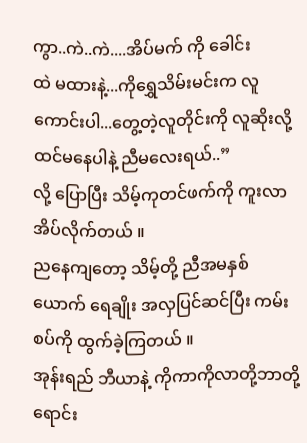ကွာ..ကဲ..ကဲ....အိပ်မက် ကို ခေါင်း
ထဲ မထားနဲ့...ကိုရွှေသိမ်းမင်းက လူကောင်းပါ...တွေ့တဲ့လူတိုင်းကို လူဆိုးလို့ ထင်မနေပါနဲ့ ညီမလေးရယ်..”
လို့ ပြောပြီး သိမ့်ကုတင်ဖက်ကို ကူးလာ အိပ်လိုက်တယ် ။
ညနေကျတော့ သိမ့်တို့ ညီအမနှစ်ယောက် ရေချိုး အလှပြင်ဆင်ပြီး ကမ်းစပ်ကို ထွက်ခဲ့ကြတယ် ။
အုန်းရည် ဘီယာနဲ့ ကိုကာကိုလာတို့ဘာတို့ရောင်း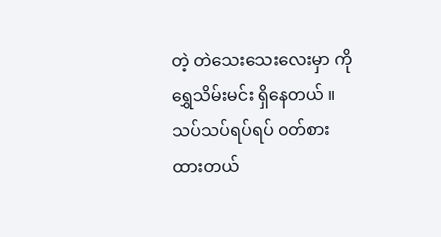တဲ့ တဲသေးသေးလေးမှာ ကိုရွှေသိမ်းမင်း ရှိနေတယ် ။
သပ်သပ်ရပ်ရပ် ၀တ်စားထားတယ်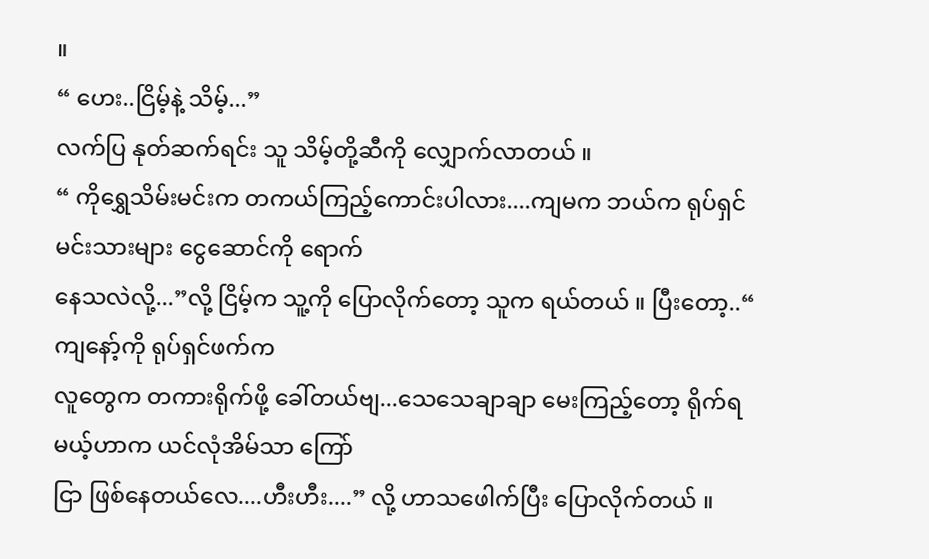။
“ ဟေး..ငြိမ့်နဲ့ သိမ့်...”
လက်ပြ နုတ်ဆက်ရင်း သူ သိမ့်တို့ဆီကို လျှောက်လာတယ် ။
“ ကိုရွှေသိမ်းမင်းက တကယ်ကြည့်ကောင်းပါလား....ကျမက ဘယ်က ရုပ်ရှင်မင်းသားများ ငွေဆောင်ကို ရောက်
နေသလဲလို့...”လို့ ငြိမ့်က သူ့ကို ပြောလိုက်တော့ သူက ရယ်တယ် ။ ပြီးတော့..“ ကျနော့်ကို ရုပ်ရှင်ဖက်က
လူတွေက တကားရိုက်ဖို့ ခေါ်တယ်ဗျ...သေသေချာချာ မေးကြည့်တော့ ရိုက်ရမယ့်ဟာက ယင်လုံအိမ်သာ ကြော်
ငြာ ဖြစ်နေတယ်လေ....ဟီးဟီး....” လို့ ဟာသဖေါက်ပြီး ပြောလိုက်တယ် ။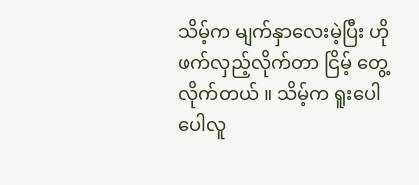သိမ့်က မျက်နှာလေးမဲ့ပြီး ဟိုဖက်လှည့်လိုက်တာ ငြိမ့် တွေ့လိုက်တယ် ။ သိမ့်က ရူးပေါပေါလူ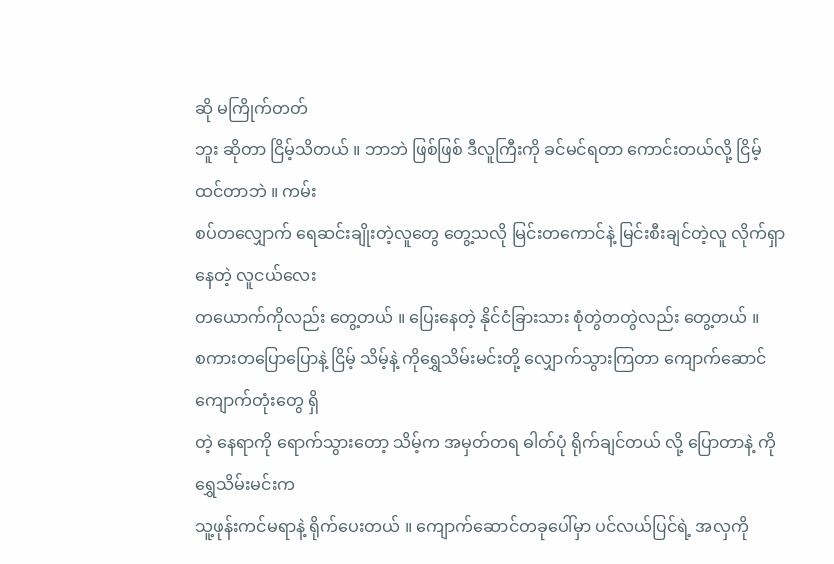ဆို မကြိုက်တတ်
ဘူး ဆိုတာ ငြိမ့်သိတယ် ။ ဘာဘဲ ဖြစ်ဖြစ် ဒီလူကြီးကို ခင်မင်ရတာ ကောင်းတယ်လို့ ငြိမ့် ထင်တာဘဲ ။ ကမ်း
စပ်တလျှောက် ရေဆင်းချိုးတဲ့လူတွေ တွေ့သလို မြင်းတကောင်နဲ့ မြင်းစီးချင်တဲ့လူ လိုက်ရှာနေတဲ့ လူငယ်လေး
တယောက်ကိုလည်း တွေ့တယ် ။ ပြေးနေတဲ့ နိုင်ငံခြားသား စုံတွဲတတွဲလည်း တွေ့တယ် ။
စကားတပြောပြောနဲ့ ငြိမ့် သိမ့်နဲ့ ကိုရွှေသိမ်းမင်းတို့ လျှောက်သွားကြတာ ကျောက်ဆောင် ကျောက်တုံးတွေ ရှိ
တဲ့ နေရာကို ရောက်သွားတော့ သိမ့်က အမှတ်တရ ဓါတ်ပုံ ရိုက်ချင်တယ် လို့ ပြောတာနဲ့ ကိုရွှေသိမ်းမင်းက
သူ့ဖုန်းကင်မရာနဲ့ ရိုက်ပေးတယ် ။ ကျောက်ဆောင်တခုပေါ်မှာ ပင်လယ်ပြင်ရဲ့ အလှကို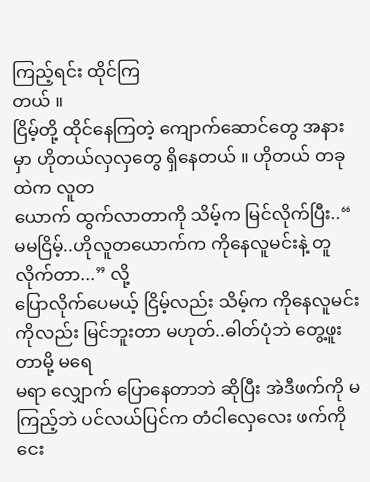ကြည့်ရင်း ထိုင်ကြ
တယ် ။
ငြိမ့်တို့ ထိုင်နေကြတဲ့ ကျောက်ဆောင်တွေ အနားမှာ ဟိုတယ်လှလှတွေ ရှိနေတယ် ။ ဟိုတယ် တခုထဲက လူတ
ယောက် ထွက်လာတာကို သိမ့်က မြင်လိုက်ပြီး..“ မမငြိမ့်..ဟိုလူတယောက်က ကိုနေလူမင်းနဲ့ တူလိုက်တာ...” လို့
ပြောလိုက်ပေမယ့် ငြိမ့်လည်း သိမ့်က ကိုနေလူမင်းကိုလည်း မြင်ဘူးတာ မဟုတ်..ဓါတ်ပုံဘဲ တွေ့ဖူးတာမို့ မရေ
မရာ လျှောက် ပြောနေတာဘဲ ဆိုပြီး အဲဒီဖက်ကို မကြည့်ဘဲ ပင်လယ်ပြင်က တံငါလှေလေး ဖက်ကို ငေး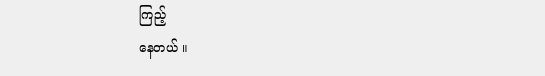ကြည့်
နေတယ် ။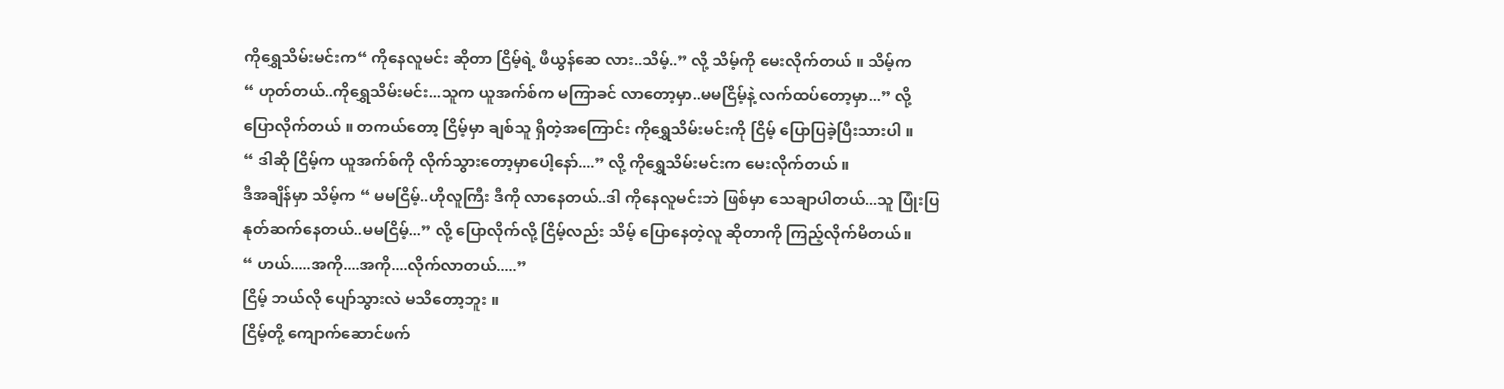ကိုရွှေသိမ်းမင်းက“ ကိုနေလူမင်း ဆိုတာ ငြိမ့်ရဲ့ ဖီယွန်ဆေ လား..သိမ့်..” လို့ သိမ့်ကို မေးလိုက်တယ် ။ သိမ့်က
“ ဟုတ်တယ်..ကိုရွှေသိမ်းမင်း...သူက ယူအက်စ်က မကြာခင် လာတော့မှာ..မမငြိမ့်နဲ့ လက်ထပ်တော့မှာ...” လို့
ပြောလိုက်တယ် ။ တကယ်တော့ ငြိမ့်မှာ ချစ်သူ ရှိတဲ့အကြောင်း ကိုရွှေသိမ်းမင်းကို ငြိမ့် ပြောပြခဲ့ပြီးသားပါ ။
“ ဒါဆို ငြိမ့်က ယူအက်စ်ကို လိုက်သွားတော့မှာပေါ့နော်....” လို့ ကိုရွှေသိမ်းမင်းက မေးလိုက်တယ် ။
ဒီအချိန်မှာ သိမ့်က “ မမငြိမ့်..ဟိုလူကြီး ဒီကို လာနေတယ်..ဒါ ကိုနေလူမင်းဘဲ ဖြစ်မှာ သေချာပါတယ်...သူ ပြုံးပြ
နုတ်ဆက်နေတယ်..မမငြိမ့်...” လို့ ပြောလိုက်လို့ ငြိမ့်လည်း သိမ့် ပြောနေတဲ့လူ ဆိုတာကို ကြည့်လိုက်မိတယ်။
“ ဟယ်.....အကို....အကို....လိုက်လာတယ်.....”
ငြိမ့် ဘယ်လို ပျော်သွားလဲ မသိတော့ဘူး ။
ငြိမ့်တို့ ကျောက်ဆောင်ဖက်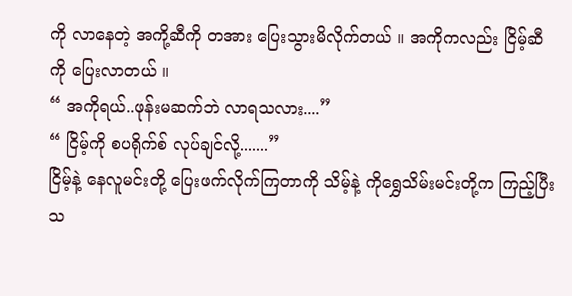ကို လာနေတဲ့ အကို့ဆီကို တအား ပြေးသွားမိလိုက်တယ် ။ အကိုကလည်း ငြိမ့်ဆီ
ကို ပြေးလာတယ် ။
“ အကိုရယ်..ဖုန်းမဆက်ဘဲ လာရသလား....”
“ ငြိမ့်ကို စပရိုက်စ် လုပ်ချင်လို့.......”
ငြိမ့်နဲ့ နေလူမင်းတို့ ပြေးဖက်လိုက်ကြတာကို သိမ့်နဲ့ ကိုရွှေသိမ်းမင်းတို့က ကြည့်ပြီး သ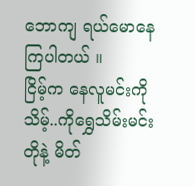ဘောကျ ရယ်မောနေ
ကြပါတယ် ။
ငြိမ့်က နေလူမင်းကို သိမ့်..ကိုရွှေသိမ်းမင်းတိုနဲ့ မိတ်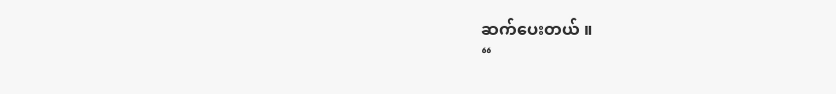ဆက်ပေးတယ် ။
“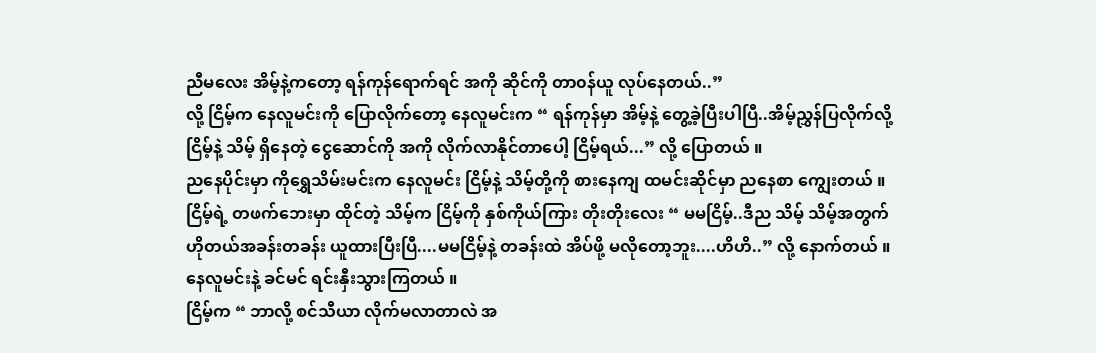ညီမလေး အိမ့်နဲ့ကတော့ ရန်ကုန်ရောက်ရင် အကို ဆိုင်ကို တာ၀န်ယူ လုပ်နေတယ်..”
လို့ ငြိမ့်က နေလူမင်းကို ပြောလိုက်တော့ နေလူမင်းက “ ရန်ကုန်မှာ အိမ့်နဲ့ တွေ့ခဲ့ပြီးပါပြီ..အိမ့်ညွှန်ပြလိုက်လို့
ငြိမ့်နဲ့ သိမ့် ရှိနေတဲ့ ငွေဆောင်ကို အကို လိုက်လာနိုင်တာပေါ့ ငြိမ့်ရယ်...” လို့ ပြောတယ် ။
ညနေပိုင်းမှာ ကိုရွှေသိမ်းမင်းက နေလူမင်း ငြိမ့်နဲ့ သိမ့်တို့ကို စားနေကျ ထမင်းဆိုင်မှာ ညနေစာ ကျွေးတယ် ။
ငြိမ့်ရဲ့ တဖက်ဘေးမှာ ထိုင်တဲ့ သိမ့်က ငြိမ့်ကို နှစ်ကိုယ်ကြား တိုးတိုးလေး “ မမငြိမ့်..ဒီည သိမ့် သိမ့်အတွက်
ဟိုတယ်အခန်းတခန်း ယူထားပြီးပြီ....မမငြိမ့်နဲ့ တခန်းထဲ အိပ်ဖို့ မလိုတော့ဘူး....ဟိဟိ..” လို့ နောက်တယ် ။
နေလူမင်းနဲ့ ခင်မင် ရင်းနှီးသွားကြတယ် ။
ငြိမ့်က “ ဘာလို့ စင်သီယာ လိုက်မလာတာလဲ အ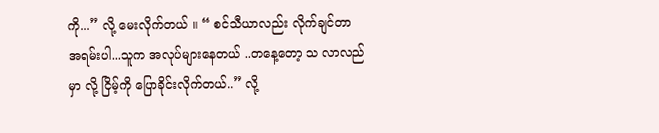ကို...” လို့ မေးလိုက်တယ် ။ “ စင်သီယာလည်း လိုက်ချင်တာ
အရမ်းပါ...သူက အလုပ်များနေတယ် ..တနေ့တော့ သ လာလည်မှာ လို့ ငြိမ့်ကို ပြောခိုင်းလိုက်တယ်..” လို့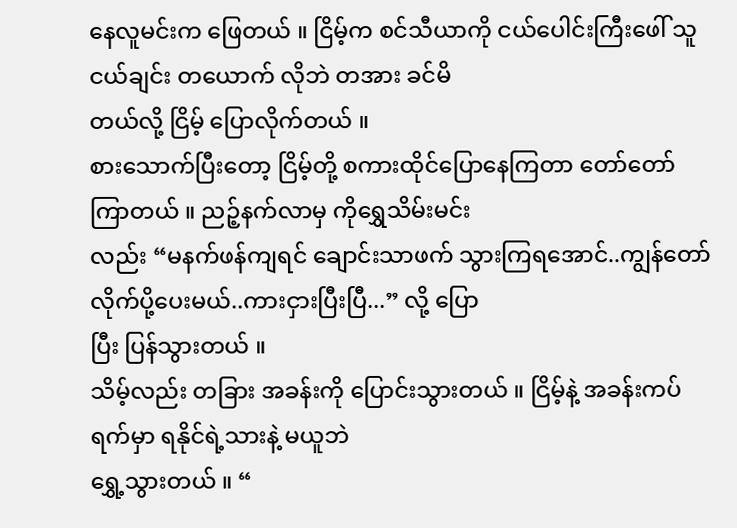နေလူမင်းက ဖြေတယ် ။ ငြိမ့်က စင်သီယာကို ငယ်ပေါင်းကြီးဖေါ် သူငယ်ချင်း တယောက် လိုဘဲ တအား ခင်မိ
တယ်လို့ ငြိမ့် ပြောလိုက်တယ် ။
စားသောက်ပြီးတော့ ငြိမ့်တို့ စကားထိုင်ပြောနေကြတာ တော်တော် ကြာတယ် ။ ညဉ့်နက်လာမှ ကိုရွှေသိမ်းမင်း
လည်း “မနက်ဖန်ကျရင် ချောင်းသာဖက် သွားကြရအောင်..ကျွန်တော် လိုက်ပို့ပေးမယ်..ကားငှားပြီးပြီ...” လို့ ပြော
ပြီး ပြန်သွားတယ် ။
သိမ့်လည်း တခြား အခန်းကို ပြောင်းသွားတယ် ။ ငြိမ့်နဲ့ အခန်းကပ်ရက်မှာ ရနိုင်ရဲ့သားနဲ့ မယူဘဲ
ရွှေ့သွားတယ် ။ “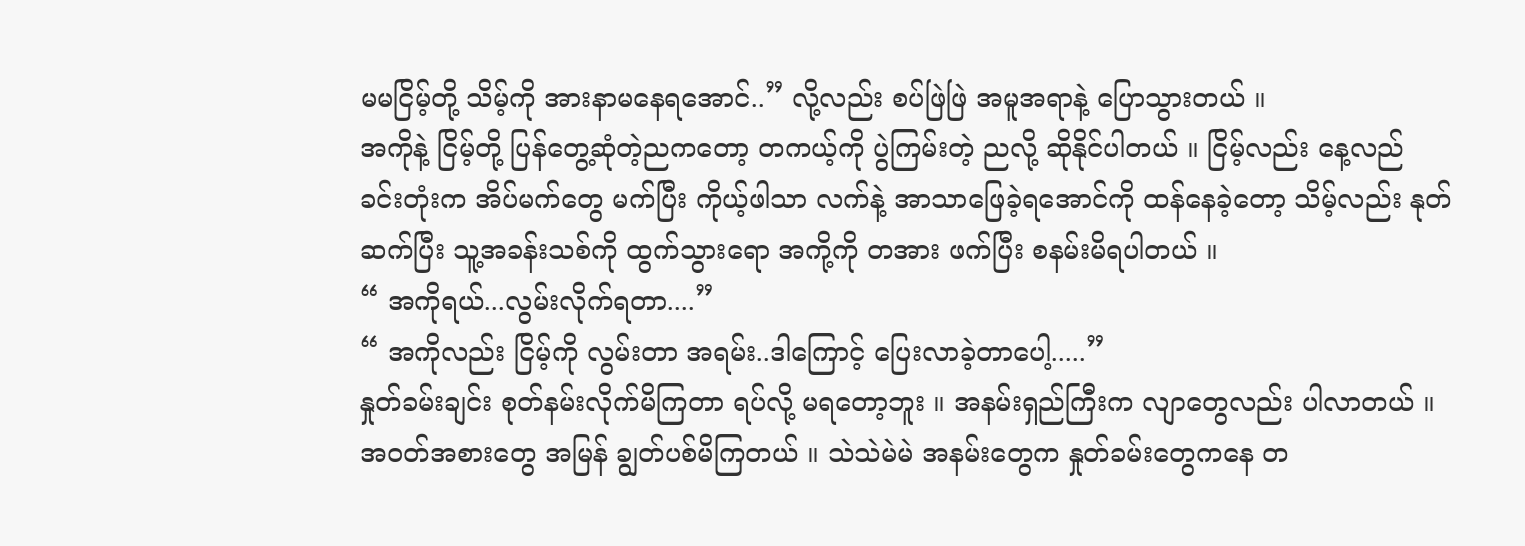မမငြိမ့်တို့ သိမ့်ကို အားနာမနေရအောင်..” လို့လည်း စပ်ဖြဲဖြဲ အမူအရာနဲ့ ပြောသွားတယ် ။
အကိုနဲ့ ငြိမ့်တို့ ပြန်တွေ့ဆုံတဲ့ညကတော့ တကယ့်ကို ပွဲကြမ်းတဲ့ ညလို့ ဆိုနိုင်ပါတယ် ။ ငြိမ့်လည်း နေ့လည်
ခင်းတုံးက အိပ်မက်တွေ မက်ပြီး ကိုယ့်ဖါသာ လက်နဲ့ အာသာဖြေခဲ့ရအောင်ကို ထန်နေခဲ့တော့ သိမ့်လည်း နုတ်
ဆက်ပြီး သူ့အခန်းသစ်ကို ထွက်သွားရော အကို့ကို တအား ဖက်ပြီး စနမ်းမိရပါတယ် ။
“ အကိုရယ်...လွမ်းလိုက်ရတာ....”
“ အကိုလည်း ငြိမ့်ကို လွမ်းတာ အရမ်း..ဒါကြောင့် ပြေးလာခဲ့တာပေါ့.....”
နှုတ်ခမ်းချင်း စုတ်နမ်းလိုက်မိကြတာ ရပ်လို့ မရတော့ဘူး ။ အနမ်းရှည်ကြီးက လျာတွေလည်း ပါလာတယ် ။
အ၀တ်အစားတွေ အမြန် ချွတ်ပစ်မိကြတယ် ။ သဲသဲမဲမဲ အနမ်းတွေက နှုတ်ခမ်းတွေကနေ တ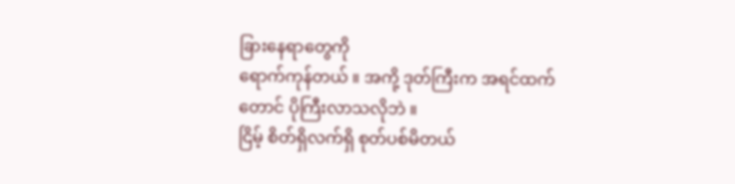ခြားနေရာတွေကို
ရောက်ကုန်တယ် ။ အကို့ ဒုတ်ကြီးက အရင်ထက်တောင် ပိုကြီးလာသလိုဘဲ ။
ငြိမ့် စိတ်ရှိလက်ရှိ စုတ်ပစ်မိတယ်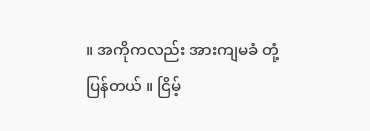။ အကိုကလည်း အားကျမခံ တုံ့ပြန်တယ် ။ ငြိမ့်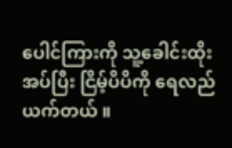ပေါင်ကြားကို သူ့ခေါင်းထိုး
အပ်ပြီး ငြိမ့်ပိပိကို ရေလည် ယက်တယ် ။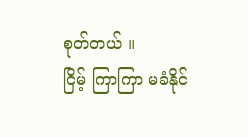စုတ်တယ် ။
ငြိမ့် ကြာကြာ မခံနိုင်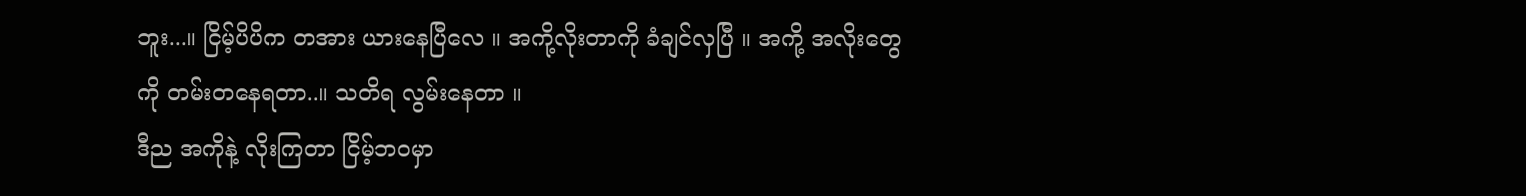ဘူး...။ ငြိမ့်ပိပိက တအား ယားနေပြီလေ ။ အကို့လိုးတာကို ခံချင်လှပြီ ။ အကို့ အလိုးတွေ
ကို တမ်းတနေရတာ..။ သတိရ လွမ်းနေတာ ။
ဒီည အကိုနဲ့ လိုးကြတာ ငြိမ့်ဘ၀မှာ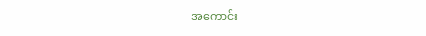အကောင်း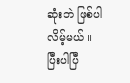ဆုံးဘဲ ဖြစ်ပါလိမ့်မယ် ။
ပြီးပါပြီ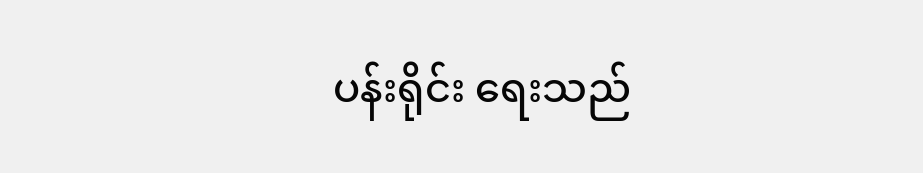ပန်းရိုင်း ရေးသည်